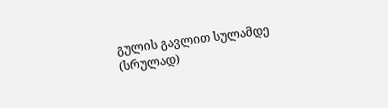გულის გავლით სულამდე (სრულად)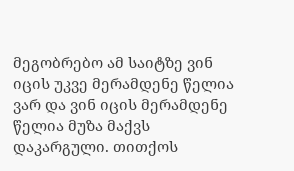მეგობრებო ამ საიტზე ვინ იცის უკვე მერამდენე წელია ვარ და ვინ იცის მერამდენე წელია მუზა მაქვს დაკარგული. თითქოს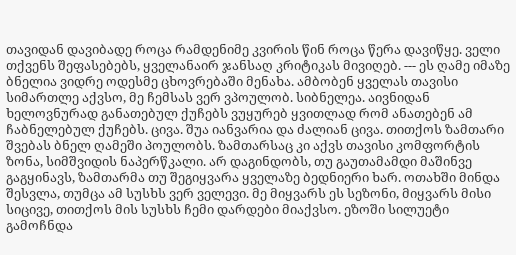თავიდან დავიბადე როცა რამდენიმე კვირის წინ როცა წერა დავიწყე. ველი თქვენს შეფასებებს, ყველანაირ ჯანსაღ კრიტიკას მივიღებ. --- ეს ღამე იმაზე ბნელია ვიდრე ოდესმე ცხოვრებაში მენახა. ამბობენ ყველას თავისი სიმართლე აქვსო, მე ჩემსას ვერ ვპოულობ. სიბნელეა. აივნიდან ხელოვნურად განათებულ ქუჩებს ვუყურებ ყვითლად რომ ანათებენ ამ ჩაბნელებულ ქუჩებს. ცივა. შუა იანვარია და ძალიან ცივა. თითქოს ზამთარი შვებას ბნელ ღამეში პოულობს. ზამთარსაც კი აქვს თავისი კომფორტის ზონა, სიმშვიდის ნაპერწკალი. არ დაგინდობს, თუ გაუთამამდი მაშინვე გაგყინავს, ზამთარმა თუ შეგიყვარა ყველაზე ბედნიერი ხარ. ოთახში მინდა შესვლა, თუმცა ამ სუსხს ვერ ველევი. მე მიყვარს ეს სეზონი, მიყვარს მისი სიცივე, თითქოს მის სუსხს ჩემი დარდები მიაქვსო. ეზოში სილუეტი გამოჩნდა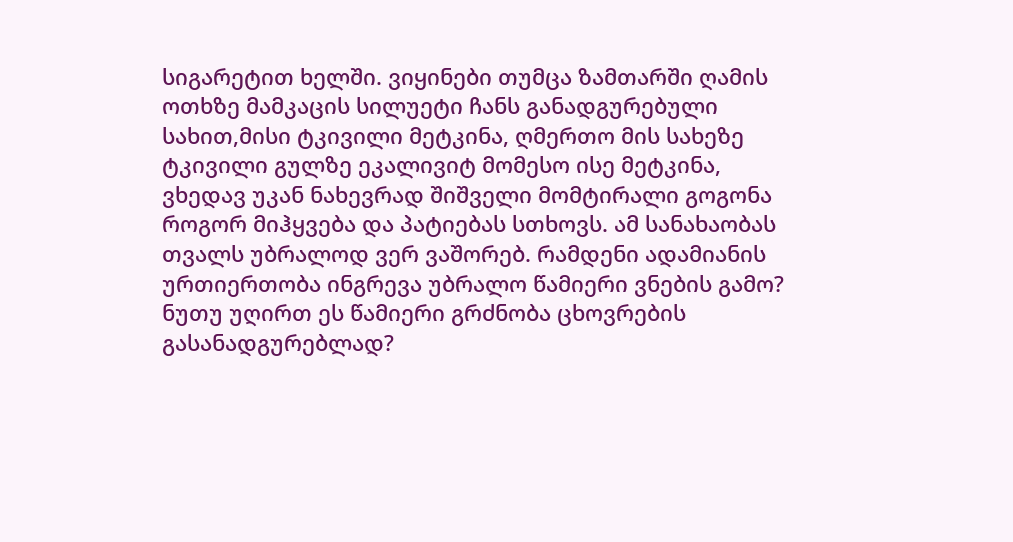სიგარეტით ხელში. ვიყინები თუმცა ზამთარში ღამის ოთხზე მამკაცის სილუეტი ჩანს განადგურებული სახით,მისი ტკივილი მეტკინა, ღმერთო მის სახეზე ტკივილი გულზე ეკალივიტ მომესო ისე მეტკინა, ვხედავ უკან ნახევრად შიშველი მომტირალი გოგონა როგორ მიჰყვება და პატიებას სთხოვს. ამ სანახაობას თვალს უბრალოდ ვერ ვაშორებ. რამდენი ადამიანის ურთიერთობა ინგრევა უბრალო წამიერი ვნების გამო? ნუთუ უღირთ ეს წამიერი გრძნობა ცხოვრების გასანადგურებლად?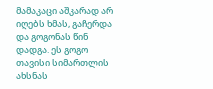მამაკაცი აშკარად არ იღებს ხმას, გაჩერდა და გოგონას წინ დადგა. ეს გოგო თავისი სიმართლის ახსნას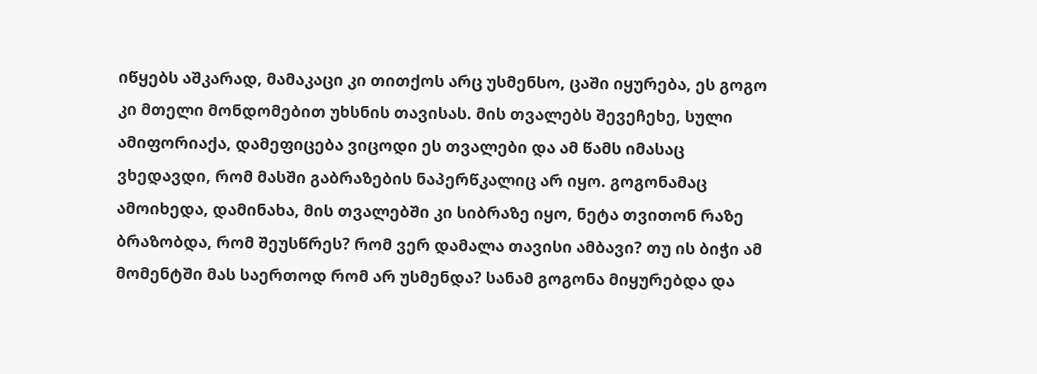იწყებს აშკარად, მამაკაცი კი თითქოს არც უსმენსო, ცაში იყურება, ეს გოგო კი მთელი მონდომებით უხსნის თავისას. მის თვალებს შევეჩეხე, სული ამიფორიაქა, დამეფიცება ვიცოდი ეს თვალები და ამ წამს იმასაც ვხედავდი, რომ მასში გაბრაზების ნაპერწკალიც არ იყო. გოგონამაც ამოიხედა, დამინახა, მის თვალებში კი სიბრაზე იყო, ნეტა თვითონ რაზე ბრაზობდა, რომ შეუსწრეს? რომ ვერ დამალა თავისი ამბავი? თუ ის ბიჭი ამ მომენტში მას საერთოდ რომ არ უსმენდა? სანამ გოგონა მიყურებდა და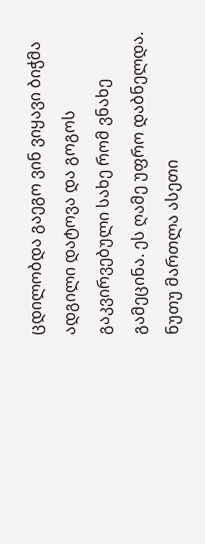ცდილობდა გაეგო ვინ ვიყავი ბიჭმა ადგილი დატოვა და გოგოს გაკვირვებული სახე რომ ვნახე გამეცინა. ეს ღამე უფრო დაბნელდა. ნუთუ მართლა ასეთი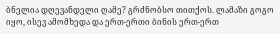ბნელია დღევანდელი ღამე? გრძნობსო თითქოს. ლამაზი გოგო იყო, ისევ ამომხედა და ერთ-ერთი ბინის ერთ-ერთ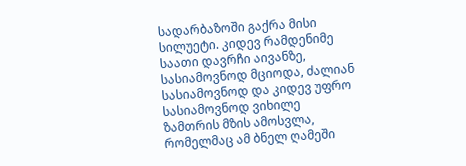სადარბაზოში გაქრა მისი სილუეტი. კიდევ რამდენიმე საათი დავრჩი აივანზე, სასიამოვნოდ მციოდა, ძალიან სასიამოვნოდ და კიდევ უფრო სასიამოვნოდ ვიხილე ზამთრის მზის ამოსვლა, რომელმაც ამ ბნელ ღამეში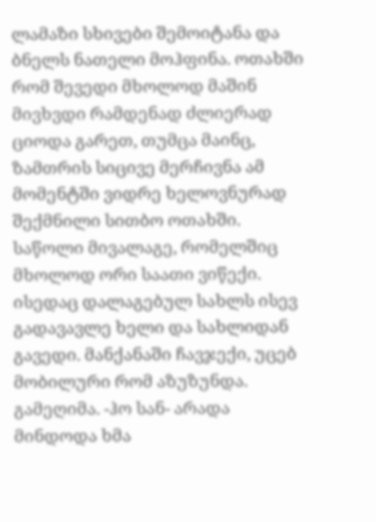ლამაზი სხივები შემოიტანა და ბნელს ნათელი მოჰფინა. ოთახში რომ შევედი მხოლოდ მაშინ მივხვდი რამდენად ძლიერად ციოდა გარეთ, თუმცა მაინც, ზამთრის სიცივე მერჩივნა ამ მომენტში ვიდრე ხელოვნურად შექმნილი სითბო ოთახში. საწოლი მივალაგე, რომელშიც მხოლოდ ორი საათი ვიწექი. ისედაც დალაგებულ სახლს ისევ გადავავლე ხელი და სახლიდან გავედი. მანქანაში ჩავჯექი, უცებ მობილური რომ აზუზუნდა. გამეღიმა. -ჰო სან- არადა მინდოდა ხმა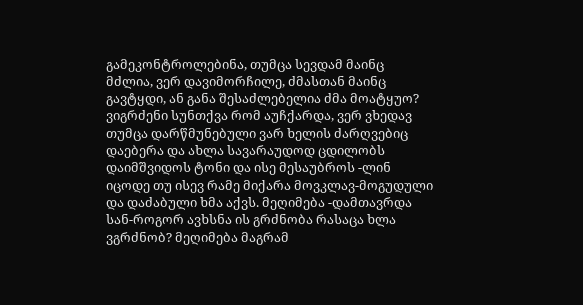გამეკონტროლებინა, თუმცა სევდამ მაინც მძლია, ვერ დავიმორჩილე, ძმასთან მაინც გავტყდი, ან განა შესაძლებელია ძმა მოატყუო? ვიგრძენი სუნთქვა რომ აუჩქარდა, ვერ ვხედავ თუმცა დარწმუნებული ვარ ხელის ძარღვებიც დაებერა და ახლა სავარაუდოდ ცდილობს დაიმშვიდოს ტონი და ისე მესაუბროს -ლინ იცოდე თუ ისევ რამე მიქარა მოვკლავ-მოგუდული და დაძაბული ხმა აქვს. მეღიმება -დამთავრდა სან-როგორ ავხსნა ის გრძნობა რასაცა ხლა ვგრძნობ? მეღიმება მაგრამ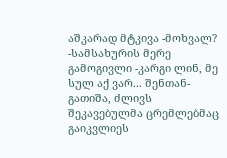აშკარად მტკივა -მოხვალ? -სამსახურის მერე გამოგივლი -კარგი ლინ, მე სულ აქ ვარ... შენთან-გათიშა, ძლივს შეკავებულმა ცრემლებმაც გაიკვლიეს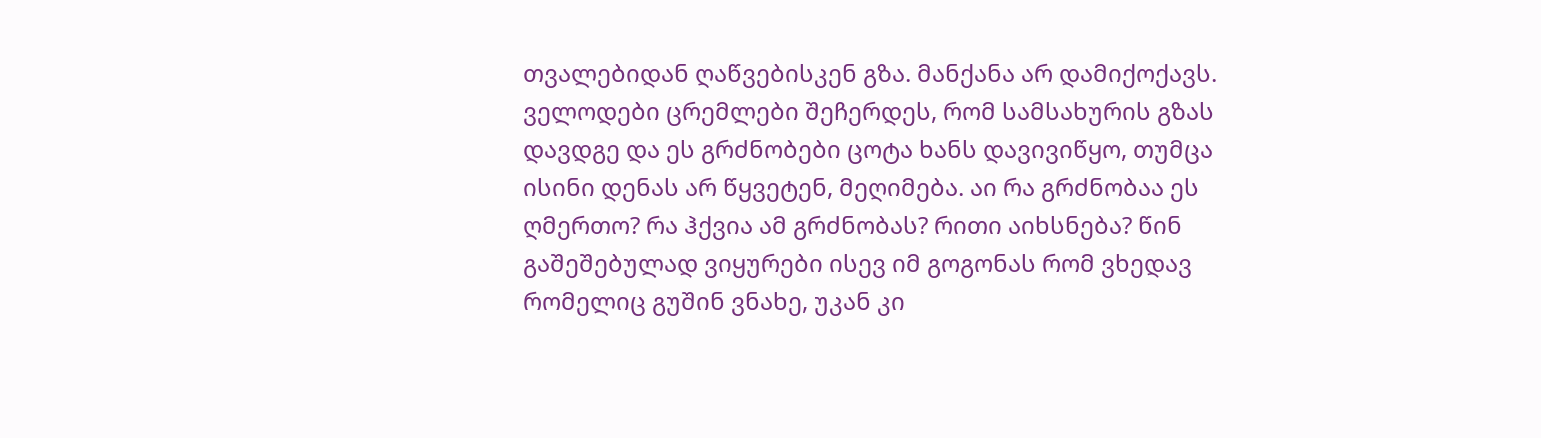თვალებიდან ღაწვებისკენ გზა. მანქანა არ დამიქოქავს. ველოდები ცრემლები შეჩერდეს, რომ სამსახურის გზას დავდგე და ეს გრძნობები ცოტა ხანს დავივიწყო, თუმცა ისინი დენას არ წყვეტენ, მეღიმება. აი რა გრძნობაა ეს ღმერთო? რა ჰქვია ამ გრძნობას? რითი აიხსნება? წინ გაშეშებულად ვიყურები ისევ იმ გოგონას რომ ვხედავ რომელიც გუშინ ვნახე, უკან კი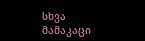სხვა მამაკაცი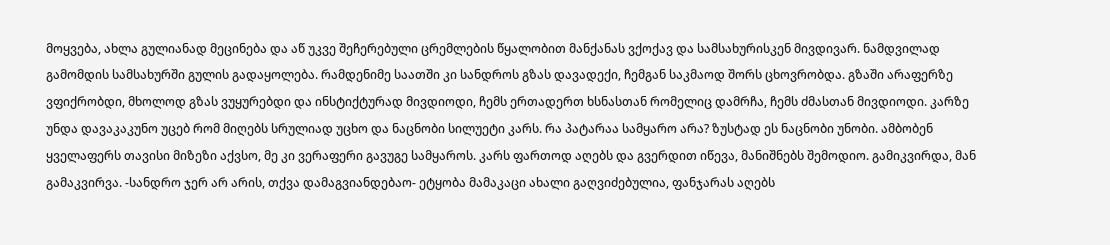მოყვება, ახლა გულიანად მეცინება და აწ უკვე შეჩერებული ცრემლების წყალობით მანქანას ვქოქავ და სამსახურისკენ მივდივარ. ნამდვილად გამომდის სამსახურში გულის გადაყოლება. რამდენიმე საათში კი სანდროს გზას დავადექი, ჩემგან საკმაოდ შორს ცხოვრობდა. გზაში არაფერზე ვფიქრობდი, მხოლოდ გზას ვუყურებდი და ინსტიქტურად მივდიოდი, ჩემს ერთადერთ ხსნასთან რომელიც დამრჩა, ჩემს ძმასთან მივდიოდი. კარზე უნდა დავაკაკუნო უცებ რომ მიღებს სრულიად უცხო და ნაცნობი სილუეტი კარს. რა პატარაა სამყარო არა? ზუსტად ეს ნაცნობი უნობი. ამბობენ ყველაფერს თავისი მიზეზი აქვსო, მე კი ვერაფერი გავუგე სამყაროს. კარს ფართოდ აღებს და გვერდით იწევა, მანიშნებს შემოდიო. გამიკვირდა, მან გამაკვირვა. -სანდრო ჯერ არ არის, თქვა დამაგვიანდებაო- ეტყობა მამაკაცი ახალი გაღვიძებულია, ფანჯარას აღებს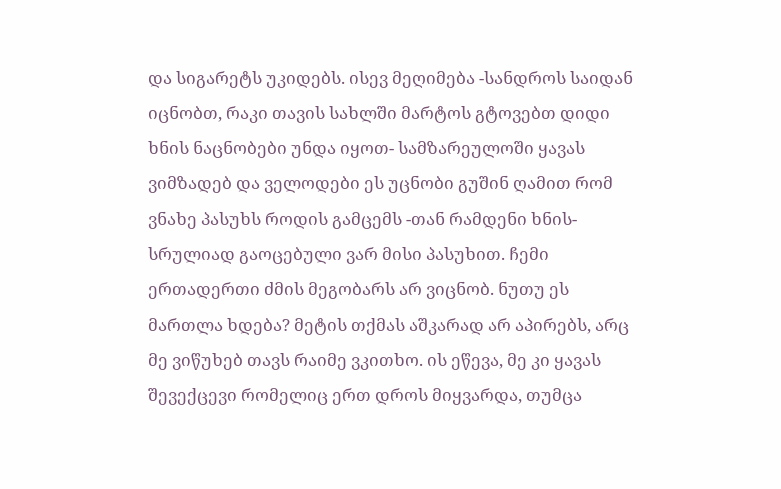და სიგარეტს უკიდებს. ისევ მეღიმება -სანდროს საიდან იცნობთ, რაკი თავის სახლში მარტოს გტოვებთ დიდი ხნის ნაცნობები უნდა იყოთ- სამზარეულოში ყავას ვიმზადებ და ველოდები ეს უცნობი გუშინ ღამით რომ ვნახე პასუხს როდის გამცემს -თან რამდენი ხნის-სრულიად გაოცებული ვარ მისი პასუხით. ჩემი ერთადერთი ძმის მეგობარს არ ვიცნობ. ნუთუ ეს მართლა ხდება? მეტის თქმას აშკარად არ აპირებს, არც მე ვიწუხებ თავს რაიმე ვკითხო. ის ეწევა, მე კი ყავას შევექცევი რომელიც ერთ დროს მიყვარდა, თუმცა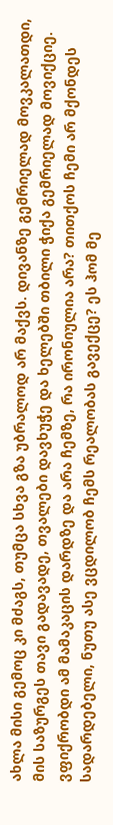ახლა მისი გემოც კი მძაგს, თუმცა სხვა გზა უბრალოდ არ მაქვს. დივანზე გემრიელად მოვკალათდი, მის საზურგეს თავი გადავადე, თვალები დავხუჭე და ხელებში თბილი ჭიქა გემრიელად მოვიქციე. ვფიქრობდი ამ მამაკაცის დარდზე და არა ჩემზე, რა ირონიულია არა? თითქოს ჩემი არ მქონდეს სადარდებელი, ნუთუ ასე ვცდილობ ჩემს რეალობას გავექცე? ეს ჰომ მე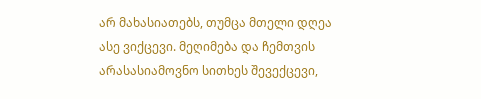არ მახასიათებს, თუმცა მთელი დღეა ასე ვიქცევი. მეღიმება და ჩემთვის არასასიამოვნო სითხეს შევექცევი,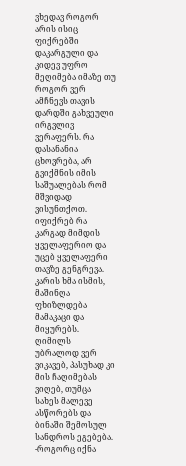ვხედავ როგორ არის ისიც ფიქრებში დაკარგული და კიდევ უფრო მეღიმება იმაზე თუ როგორ ვერ ამჩნევს თავის დარდში გახვეული ირგვლივ ვერაფერს. რა დასანანია ცხოვრება, არ გვიქმნის იმის საშუალებას რომ მშვიდად ვისუნთქოთ. იფიქრებ რა კარგად მიმდის ყველაფერიო და უცებ ყველაფერი თავზე გენგრევა. კარის ხმა ისმის, მაშინღა ფხიზლდება მამაკაცი და მიყურებს. ღიმილს უბრალოდ ვერ ვიკავებ, პასუხად კი მის ჩაღიმებას ვიღებ, თუმცა სახეს მალევე ასწორებს და ბინაში შემოსულ სანდროს ეგებება. -როგორც იქნა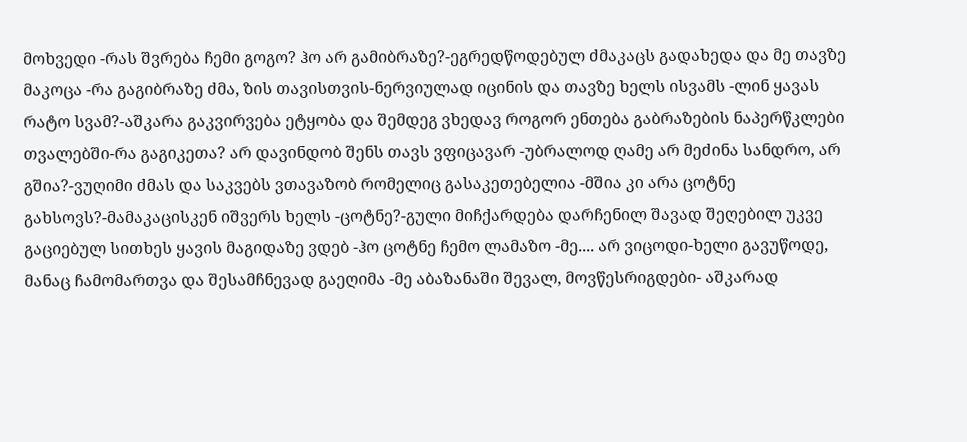მოხვედი -რას შვრება ჩემი გოგო? ჰო არ გამიბრაზე?-ეგრედწოდებულ ძმაკაცს გადახედა და მე თავზე მაკოცა -რა გაგიბრაზე ძმა, ზის თავისთვის-ნერვიულად იცინის და თავზე ხელს ისვამს -ლინ ყავას რატო სვამ?-აშკარა გაკვირვება ეტყობა და შემდეგ ვხედავ როგორ ენთება გაბრაზების ნაპერწკლები თვალებში-რა გაგიკეთა? არ დავინდობ შენს თავს ვფიცავარ -უბრალოდ ღამე არ მეძინა სანდრო, არ გშია?-ვუღიმი ძმას და საკვებს ვთავაზობ რომელიც გასაკეთებელია -მშია კი არა ცოტნე გახსოვს?-მამაკაცისკენ იშვერს ხელს -ცოტნე?-გული მიჩქარდება დარჩენილ შავად შეღებილ უკვე გაციებულ სითხეს ყავის მაგიდაზე ვდებ -ჰო ცოტნე ჩემო ლამაზო -მე.... არ ვიცოდი-ხელი გავუწოდე, მანაც ჩამომართვა და შესამჩნევად გაეღიმა -მე აბაზანაში შევალ, მოვწესრიგდები- აშკარად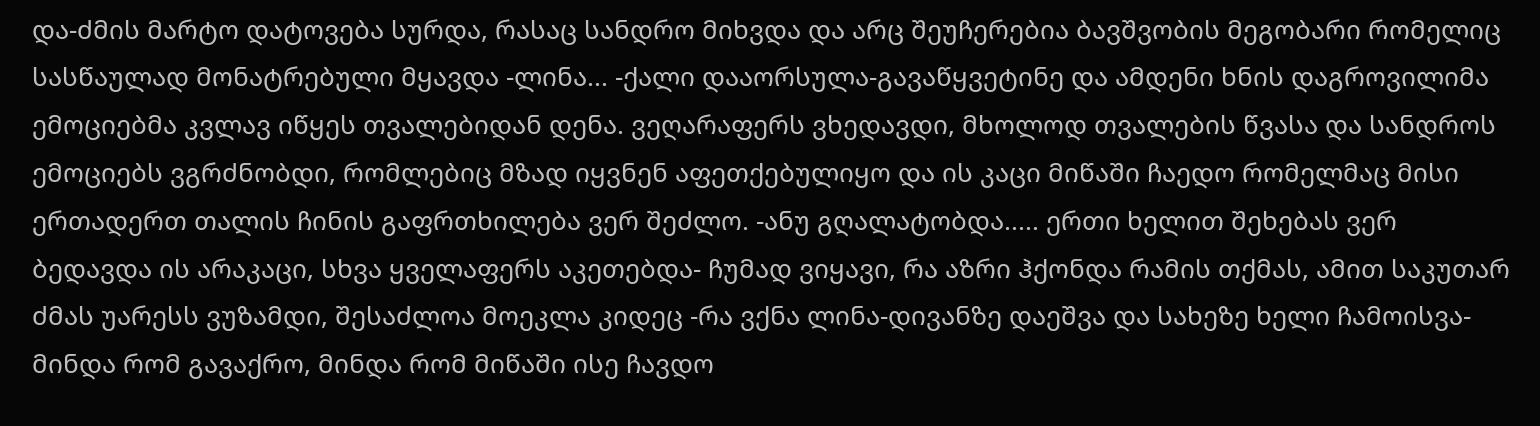და-ძმის მარტო დატოვება სურდა, რასაც სანდრო მიხვდა და არც შეუჩერებია ბავშვობის მეგობარი რომელიც სასწაულად მონატრებული მყავდა -ლინა... -ქალი დააორსულა-გავაწყვეტინე და ამდენი ხნის დაგროვილიმა ემოციებმა კვლავ იწყეს თვალებიდან დენა. ვეღარაფერს ვხედავდი, მხოლოდ თვალების წვასა და სანდროს ემოციებს ვგრძნობდი, რომლებიც მზად იყვნენ აფეთქებულიყო და ის კაცი მიწაში ჩაედო რომელმაც მისი ერთადერთ თალის ჩინის გაფრთხილება ვერ შეძლო. -ანუ გღალატობდა..... ერთი ხელით შეხებას ვერ ბედავდა ის არაკაცი, სხვა ყველაფერს აკეთებდა- ჩუმად ვიყავი, რა აზრი ჰქონდა რამის თქმას, ამით საკუთარ ძმას უარესს ვუზამდი, შესაძლოა მოეკლა კიდეც -რა ვქნა ლინა-დივანზე დაეშვა და სახეზე ხელი ჩამოისვა- მინდა რომ გავაქრო, მინდა რომ მიწაში ისე ჩავდო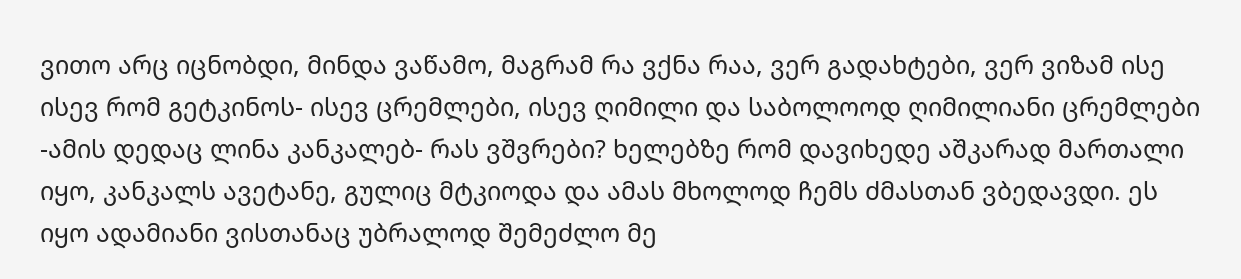ვითო არც იცნობდი, მინდა ვაწამო, მაგრამ რა ვქნა რაა, ვერ გადახტები, ვერ ვიზამ ისე ისევ რომ გეტკინოს- ისევ ცრემლები, ისევ ღიმილი და საბოლოოდ ღიმილიანი ცრემლები -ამის დედაც ლინა კანკალებ- რას ვშვრები? ხელებზე რომ დავიხედე აშკარად მართალი იყო, კანკალს ავეტანე, გულიც მტკიოდა და ამას მხოლოდ ჩემს ძმასთან ვბედავდი. ეს იყო ადამიანი ვისთანაც უბრალოდ შემეძლო მე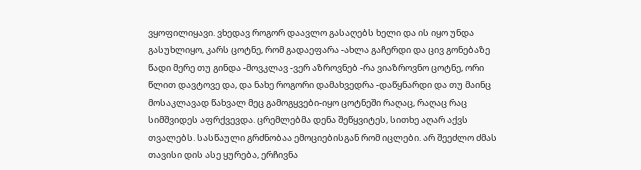ვყოფილიყავი. ვხედავ როგორ დაავლო გასაღებს ხელი და ის იყო უნდა გასუხლიყო, კარს ცოტნე, რომ გადაეფარა -ახლა გაჩერდი და ცივ გონებაზე წადი მერე თუ გინდა -მოვკლავ -ვერ აზროვნებ -რა ვიაზროვნო ცოტნე, ორი წლით დავტოვე და, და ნახე როგორი დამახვედრა -დაწყნარდი და თუ მაინც მოსაკლავად წახვალ მეც გამოგყვები-იყო ცოტნეში რაღაც, რაღაც რაც სიმშვიდეს აფრქვევდა. ცრემლებმა დენა შეწყვიტეს, სითხე აღარ აქვს თვალებს. სასწაული გრძნობაა ემოციებისგან რომ იცლები. არ შეეძლო ძმას თავისი დის ასე ყურება, ერჩივნა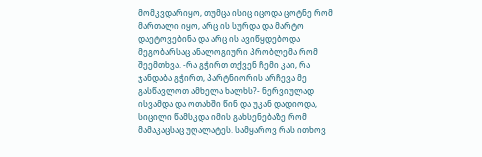მომკვდარიყო, თუმცა ისიც იცოდა ცოტნე რომ მართალი იყო, არც ის სურდა და მარტო დაეტოვებინა და არც ის ავიწყდებოდა მეგობარსაც ანალოგიური პრობლემა რომ შეემთხვა. -რა გჭირთ თქვენ ჩემი კაი, რა ჯანდაბა გჭირთ, პარტნიორის არჩევა მე გასწავლოთ ამხელა ხალხს?- ნერვიულად ისვამდა და ოთახში წინ და უკან დადიოდა, სიცილი წამსკდა იმის გახსენებაზე რომ მამაკაცსაც უღალატეს. სამყაროვ რას ითხოვ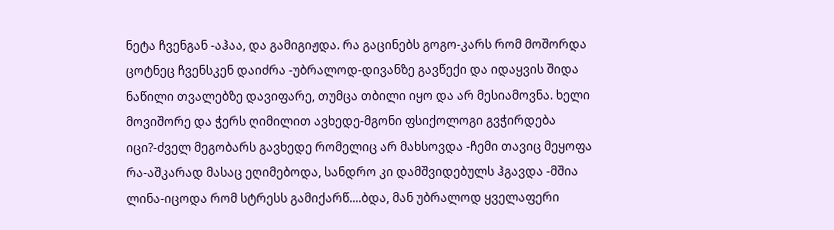ნეტა ჩვენგან -აჰაა, და გამიგიჟდა. რა გაცინებს გოგო-კარს რომ მოშორდა ცოტნეც ჩვენსკენ დაიძრა -უბრალოდ-დივანზე გავწექი და იდაყვის შიდა ნაწილი თვალებზე დავიფარე, თუმცა თბილი იყო და არ მესიამოვნა. ხელი მოვიშორე და ჭერს ღიმილით ავხედე-მგონი ფსიქოლოგი გვჭირდება იცი?-ძველ მეგობარს გავხედე რომელიც არ მახსოვდა -ჩემი თავიც მეყოფა რა-აშკარად მასაც ეღიმებოდა, სანდრო კი დამშვიდებულს ჰგავდა -მშია ლინა-იცოდა რომ სტრესს გამიქარწ....ბდა, მან უბრალოდ ყველაფერი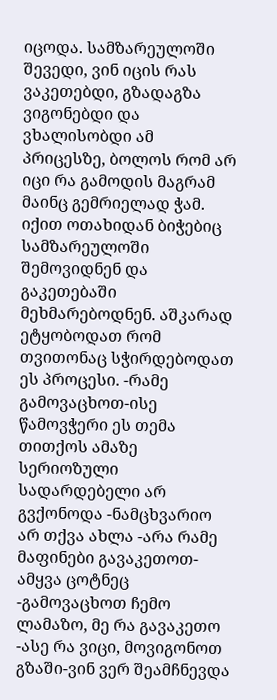იცოდა. სამზარეულოში შევედი, ვინ იცის რას ვაკეთებდი, გზადაგზა ვიგონებდი და ვხალისობდი ამ პრიცესზე, ბოლოს რომ არ იცი რა გამოდის მაგრამ მაინც გემრიელად ჭამ. იქით ოთახიდან ბიჭებიც სამზარეულოში შემოვიდნენ და გაკეთებაში მეხმარებოდნენ. აშკარად ეტყობოდათ რომ თვითონაც სჭირდებოდათ ეს პროცესი. -რამე გამოვაცხოთ-ისე წამოვჭერი ეს თემა თითქოს ამაზე სერიოზული სადარდებელი არ გვქონოდა -ნამცხვარიო არ თქვა ახლა -არა რამე მაფინები გავაკეთოთ-ამყვა ცოტნეც -გამოვაცხოთ ჩემო ლამაზო, მე რა გავაკეთო -ასე რა ვიცი, მოვიგონოთ გზაში-ვინ ვერ შეამჩნევდა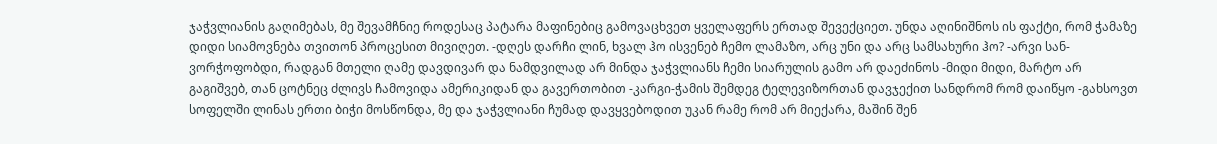ჯაჭვლიანის გაღიმებას, მე შევამჩნიე როდესაც პატარა მაფინებიც გამოვაცხვეთ ყველაფერს ერთად შევექციეთ. უნდა აღინიშნოს ის ფაქტი, რომ ჭამაზე დიდი სიამოვნება თვითონ პროცესით მივიღეთ. -დღეს დარჩი ლინ, ხვალ ჰო ისვენებ ჩემო ლამაზო, არც უნი და არც სამსახური ჰო? -არვი სან-ვორჭოფობდი, რადგან მთელი ღამე დავდივარ და ნამდვილად არ მინდა ჯაჭვლიანს ჩემი სიარულის გამო არ დაეძინოს -მიდი მიდი, მარტო არ გაგიშვებ, თან ცოტნეც ძლივს ჩამოვიდა ამერიკიდან და გავერთობით -კარგი-ჭამის შემდეგ ტელევიზორთან დავჯექით სანდრომ რომ დაიწყო -გახსოვთ სოფელში ლინას ერთი ბიჭი მოსწონდა, მე და ჯაჭვლიანი ჩუმად დავყვებოდით უკან რამე რომ არ მიექარა, მაშინ შენ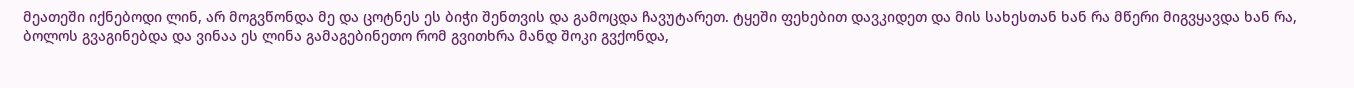მეათეში იქნებოდი ლინ, არ მოგვწონდა მე და ცოტნეს ეს ბიჭი შენთვის და გამოცდა ჩავუტარეთ. ტყეში ფეხებით დავკიდეთ და მის სახესთან ხან რა მწერი მიგვყავდა ხან რა, ბოლოს გვაგინებდა და ვინაა ეს ლინა გამაგებინეთო რომ გვითხრა მანდ შოკი გვქონდა,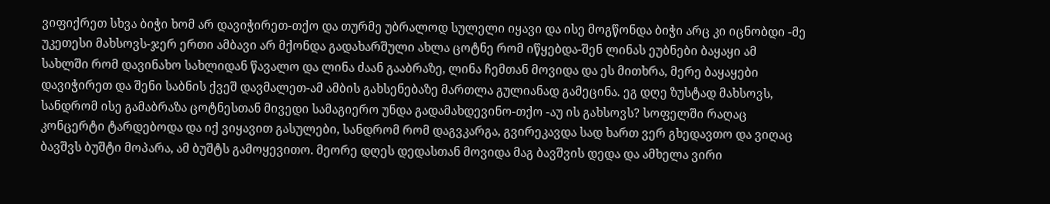ვიფიქრეთ სხვა ბიჭი ხომ არ დავიჭირეთ-თქო და თურმე უბრალოდ სულელი იყავი და ისე მოგწონდა ბიჭი არც კი იცნობდი -მე უკეთესი მახსოვს-ჯერ ერთი ამბავი არ მქონდა გადახარშული ახლა ცოტნე რომ იწყებდა-შენ ლინას ეუბნები ბაყაყი ამ სახლში რომ დავინახო სახლიდან წავალო და ლინა ძაან გააბრაზე, ლინა ჩემთან მოვიდა და ეს მითხრა, მერე ბაყაყები დავიჭირეთ და შენი საბნის ქვეშ დავმალეთ-ამ ამბის გახსენებაზე მართლა გულიანად გამეცინა. ეგ დღე ზუსტად მახსოვს, სანდრომ ისე გამაბრაზა ცოტნესთან მივედი სამაგიერო უნდა გადამახდევინო-თქო -აუ ის გახსოვს? სოფელში რაღაც კონცერტი ტარდებოდა და იქ ვიყავით გასულები, სანდრომ რომ დაგვკარგა, გვირეკავდა სად ხართ ვერ გხედავთო და ვიღაც ბავშვს ბუშტი მოპარა, ამ ბუშტს გამოყევითო. მეორე დღეს დედასთან მოვიდა მაგ ბავშვის დედა და ამხელა ვირი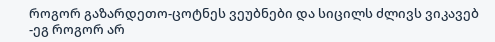როგორ გაზარდეთო-ცოტნეს ვეუბნები და სიცილს ძლივს ვიკავებ -ეგ როგორ არ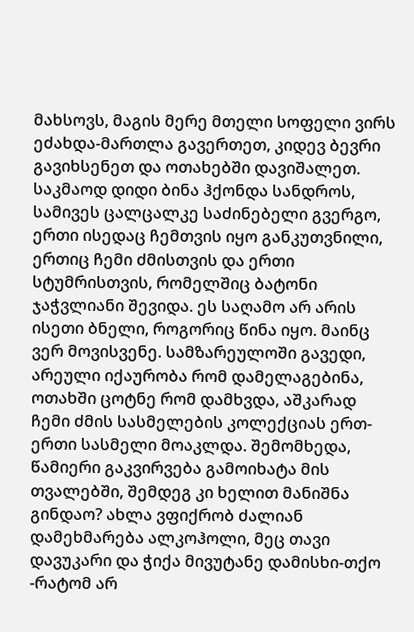მახსოვს, მაგის მერე მთელი სოფელი ვირს ეძახდა-მართლა გავერთეთ, კიდევ ბევრი გავიხსენეთ და ოთახებში დავიშალეთ. საკმაოდ დიდი ბინა ჰქონდა სანდროს, სამივეს ცალცალკე საძინებელი გვერგო, ერთი ისედაც ჩემთვის იყო განკუთვნილი, ერთიც ჩემი ძმისთვის და ერთი სტუმრისთვის, რომელშიც ბატონი ჯაჭვლიანი შევიდა. ეს საღამო არ არის ისეთი ბნელი, როგორიც წინა იყო. მაინც ვერ მოვისვენე. სამზარეულოში გავედი, არეული იქაურობა რომ დამელაგებინა, ოთახში ცოტნე რომ დამხვდა, აშკარად ჩემი ძმის სასმელების კოლექციას ერთ-ერთი სასმელი მოაკლდა. შემომხედა, წამიერი გაკვირვება გამოიხატა მის თვალებში, შემდეგ კი ხელით მანიშნა გინდაო? ახლა ვფიქრობ ძალიან დამეხმარება ალკოჰოლი, მეც თავი დავუკარი და ჭიქა მივუტანე დამისხი-თქო -რატომ არ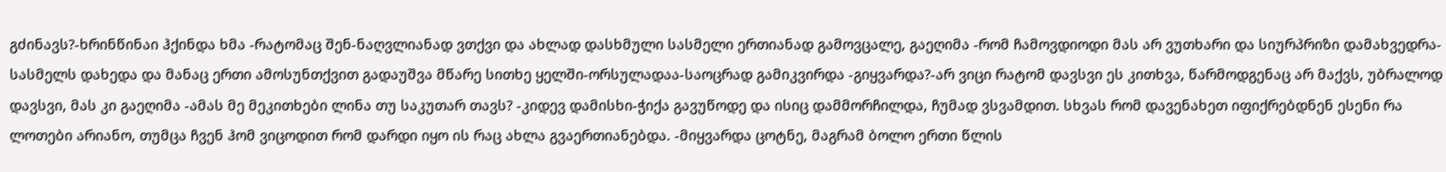გძინავს?-ხრინწინაი ჰქინდა ხმა -რატომაც შენ-ნაღვლიანად ვთქვი და ახლად დასხმული სასმელი ერთიანად გამოვცალე, გაეღიმა -რომ ჩამოვდიოდი მას არ ვუთხარი და სიურპრიზი დამახვედრა-სასმელს დახედა და მანაც ერთი ამოსუნთქვით გადაუშვა მწარე სითხე ყელში-ორსულადაა-საოცრად გამიკვირდა -გიყვარდა?-არ ვიცი რატომ დავსვი ეს კითხვა, წარმოდგენაც არ მაქვს, უბრალოდ დავსვი, მას კი გაეღიმა -ამას მე მეკითხები ლინა თუ საკუთარ თავს? -კიდევ დამისხი-ჭიქა გავუწოდე და ისიც დამმორჩილდა, ჩუმად ვსვამდით. სხვას რომ დავენახეთ იფიქრებდნენ ესენი რა ლოთები არიანო, თუმცა ჩვენ ჰომ ვიცოდით რომ დარდი იყო ის რაც ახლა გვაერთიანებდა. -მიყვარდა ცოტნე, მაგრამ ბოლო ერთი წლის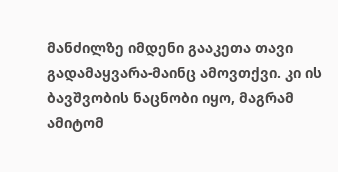მანძილზე იმდენი გააკეთა თავი გადამაყვარა-მაინც ამოვთქვი. კი ის ბავშვობის ნაცნობი იყო, მაგრამ ამიტომ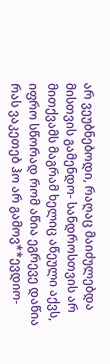არ ვეუბნებოდი, რაღაც მაიძულებდა მისთვის გამენდო- სანდროსთვის არ მითქვამს მაგრამ ხელიც აწეული აქვს, იფრო სწორად რომ აწია ეგრევე დაწია რას ვაკეთებ ჰო არ გამოვ**ევდიო-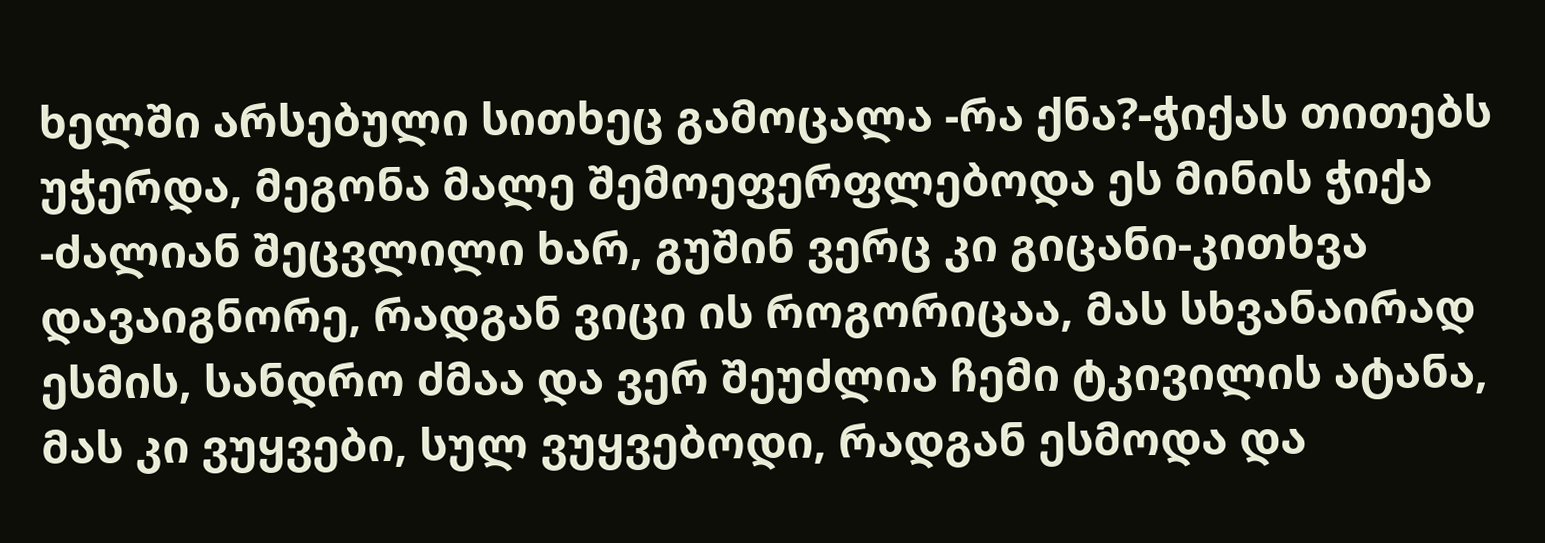ხელში არსებული სითხეც გამოცალა -რა ქნა?-ჭიქას თითებს უჭერდა, მეგონა მალე შემოეფერფლებოდა ეს მინის ჭიქა -ძალიან შეცვლილი ხარ, გუშინ ვერც კი გიცანი-კითხვა დავაიგნორე, რადგან ვიცი ის როგორიცაა, მას სხვანაირად ესმის, სანდრო ძმაა და ვერ შეუძლია ჩემი ტკივილის ატანა, მას კი ვუყვები, სულ ვუყვებოდი, რადგან ესმოდა და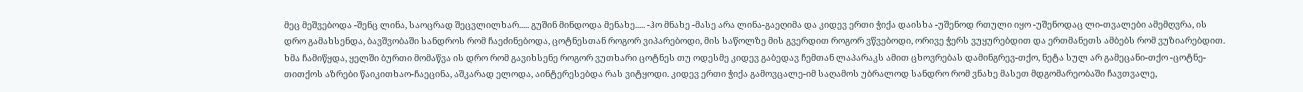მეც მეშვებოდა -შენც ლინა, საოცრად შეცვლილხარ..... გუშინ მინდოდა მენახე..... -ჰო მნახე -მასე არა ლინა-გაეღიმა და კიდევ ერთი ჭიქა დაისხა -უშენოდ რთული იყო -უშენოდაც ლი-თვალები ამემღვრა, ის დრო გამახსენდა, ბავშვობაში სანდროს რომ ჩაეძინებოდა, ცოტნესთან როგორ ვიპარებოდი, მის საწოლზე მის გვერდით როგორ ვწვებოდი, ორივე ჭერს ვუყურებდით და ერთმანეთს ამბებს რომ ვუზიარებდით. ხმა ჩამიწყდა, ყელში ბურთი მომაწვა ის დრო რომ გავიხსენე როგორ ვუთხარი ცოტნეს თუ ოდესმე კიდევ გაბედავ ჩემთან ლაპარაკს ამით ცხოვრებას დამინგრევ-თქო, ნეტა სულ არ გამეცანი-თქო -ცოტნე-თითქოს აზრები წაიკითხაო-ჩაეცინა, აშკარად ელოდა, აინტერესებდა რას ვიტყოდი. კიდევ ერთი ჭიქა გამოვცალე-იმ საღამოს უბრალოდ სანდრო რომ ვნახე მასეთ მდგომარეობაში ჩავთვალე,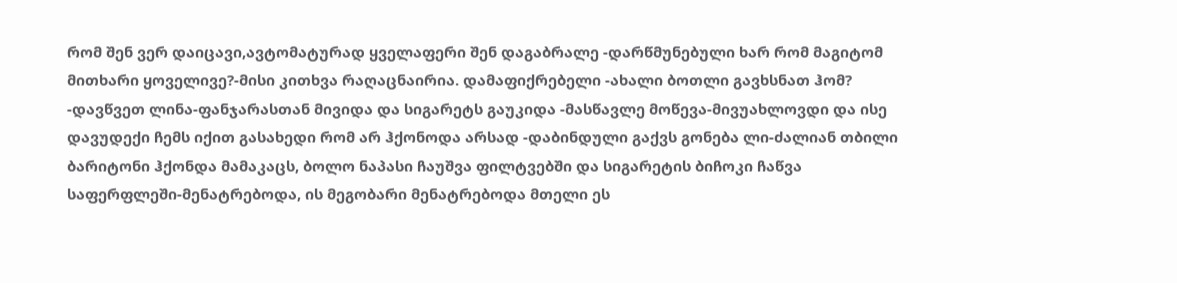რომ შენ ვერ დაიცავი,ავტომატურად ყველაფერი შენ დაგაბრალე -დარწმუნებული ხარ რომ მაგიტომ მითხარი ყოველივე?-მისი კითხვა რაღაცნაირია. დამაფიქრებელი -ახალი ბოთლი გავხსნათ ჰომ? -დავწვეთ ლინა-ფანჯარასთან მივიდა და სიგარეტს გაუკიდა -მასწავლე მოწევა-მივუახლოვდი და ისე დავუდექი ჩემს იქით გასახედი რომ არ ჰქონოდა არსად -დაბინდული გაქვს გონება ლი-ძალიან თბილი ბარიტონი ჰქონდა მამაკაცს, ბოლო ნაპასი ჩაუშვა ფილტვებში და სიგარეტის ბიჩოკი ჩაწვა საფერფლეში-მენატრებოდა, ის მეგობარი მენატრებოდა მთელი ეს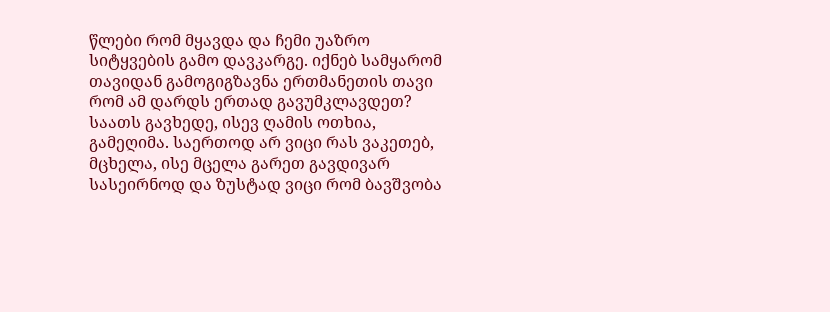წლები რომ მყავდა და ჩემი უაზრო სიტყვების გამო დავკარგე. იქნებ სამყარომ თავიდან გამოგიგზავნა ერთმანეთის თავი რომ ამ დარდს ერთად გავუმკლავდეთ? საათს გავხედე, ისევ ღამის ოთხია, გამეღიმა. საერთოდ არ ვიცი რას ვაკეთებ, მცხელა, ისე მცელა გარეთ გავდივარ სასეირნოდ და ზუსტად ვიცი რომ ბავშვობა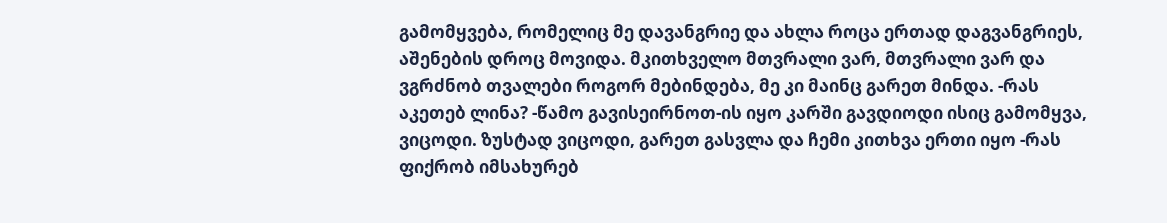გამომყვება, რომელიც მე დავანგრიე და ახლა როცა ერთად დაგვანგრიეს, აშენების დროც მოვიდა. მკითხველო მთვრალი ვარ, მთვრალი ვარ და ვგრძნობ თვალები როგორ მებინდება, მე კი მაინც გარეთ მინდა. -რას აკეთებ ლინა? -წამო გავისეირნოთ-ის იყო კარში გავდიოდი ისიც გამომყვა, ვიცოდი. ზუსტად ვიცოდი, გარეთ გასვლა და ჩემი კითხვა ერთი იყო -რას ფიქრობ იმსახურებ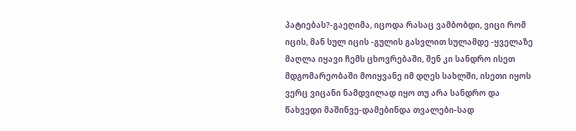პატიებას?-გაეღიმა, იცოდა რასაც ვამბობდი, ვიცი რომ იცის, მან სულ იცის -გულის გასვლით სულამდე -ყველაზე მაღლა იყავი ჩემს ცხოვრებაში, შენ კი სანდრო ისეთ მდგომარეობაში მოიყვანე იმ დღეს სახლში, ისეთი იყოს ვერც ვიცანი ნამდვილად იყო თუ არა სანდრო და წახვედი მაშინვე-დამებინდა თვალები-სად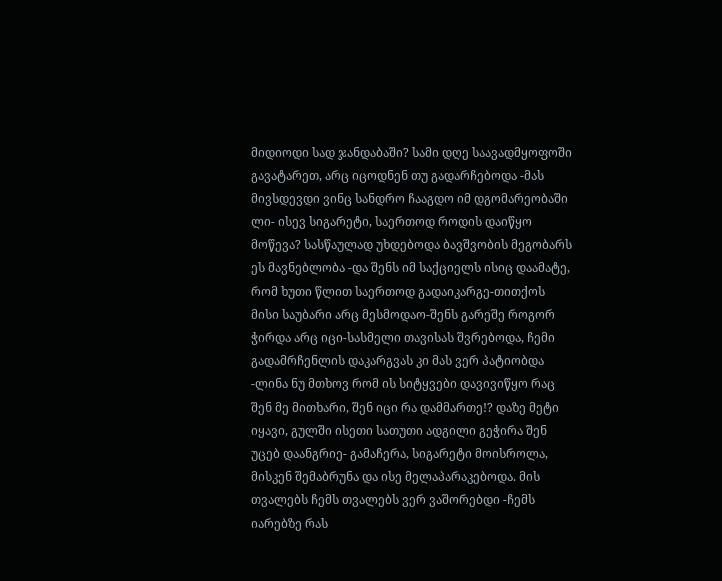მიდიოდი სად ჯანდაბაში? სამი დღე საავადმყოფოში გავატარეთ, არც იცოდნენ თუ გადარჩებოდა -მას მივსდევდი ვინც სანდრო ჩააგდო იმ დგომარეობაში ლი- ისევ სიგარეტი, საერთოდ როდის დაიწყო მოწევა? სასწაულად უხდებოდა ბავშვობის მეგობარს ეს მავნებლობა -და შენს იმ საქციელს ისიც დაამატე, რომ ხუთი წლით საერთოდ გადაიკარგე-თითქოს მისი საუბარი არც მესმოდაო-შენს გარეშე როგორ ჭირდა არც იცი-სასმელი თავისას შვრებოდა, ჩემი გადამრჩენლის დაკარგვას კი მას ვერ პატიობდა -ლინა ნუ მთხოვ რომ ის სიტყვები დავივიწყო რაც შენ მე მითხარი, შენ იცი რა დამმართე!? დაზე მეტი იყავი, გულში ისეთი სათუთი ადგილი გეჭირა შენ უცებ დაანგრიე- გამაჩერა, სიგარეტი მოისროლა, მისკენ შემაბრუნა და ისე მელაპარაკებოდა. მის თვალებს ჩემს თვალებს ვერ ვაშორებდი -ჩემს იარებზე რას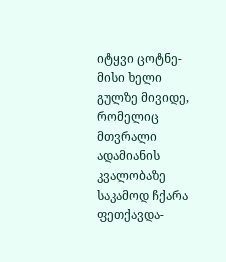იტყვი ცოტნე-მისი ხელი გულზე მივიდე, რომელიც მთვრალი ადამიანის კვალობაზე საკამოდ ჩქარა ფეთქავდა-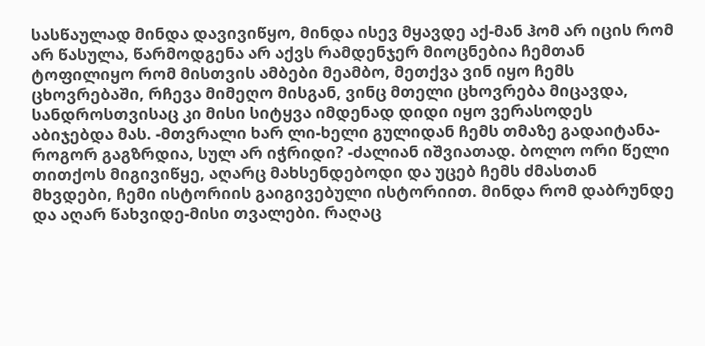სასწაულად მინდა დავივიწყო, მინდა ისევ მყავდე აქ-მან ჰომ არ იცის რომ არ წასულა, წარმოდგენა არ აქვს რამდენჯერ მიოცნებია ჩემთან ტოფილიყო რომ მისთვის ამბები მეამბო, მეთქვა ვინ იყო ჩემს ცხოვრებაში, რჩევა მიმეღო მისგან, ვინც მთელი ცხოვრება მიცავდა, სანდროსთვისაც კი მისი სიტყვა იმდენად დიდი იყო ვერასოდეს აბიჯებდა მას. -მთვრალი ხარ ლი-ხელი გულიდან ჩემს თმაზე გადაიტანა-როგორ გაგზრდია, სულ არ იჭრიდი? -ძალიან იშვიათად. ბოლო ორი წელი თითქოს მიგივიწყე, აღარც მახსენდებოდი და უცებ ჩემს ძმასთან მხვდები, ჩემი ისტორიის გაიგივებული ისტორიით. მინდა რომ დაბრუნდე და აღარ წახვიდე-მისი თვალები. რაღაც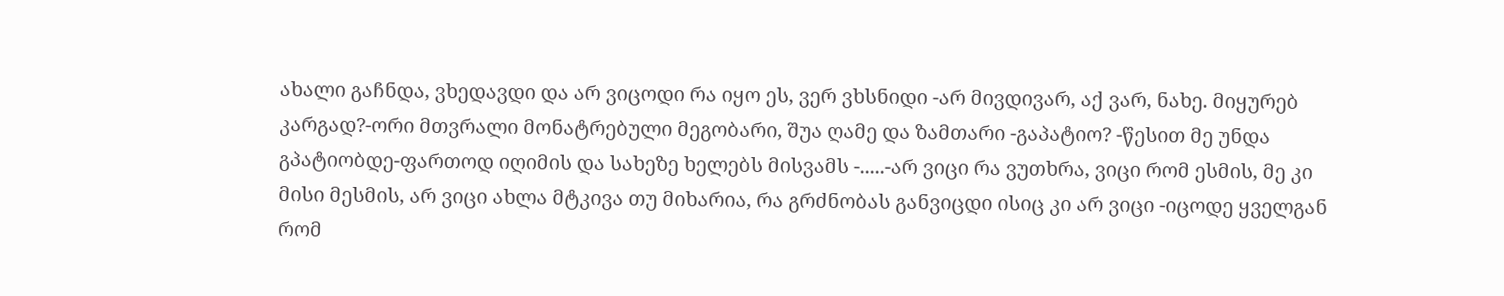ახალი გაჩნდა, ვხედავდი და არ ვიცოდი რა იყო ეს, ვერ ვხსნიდი -არ მივდივარ, აქ ვარ, ნახე. მიყურებ კარგად?-ორი მთვრალი მონატრებული მეგობარი, შუა ღამე და ზამთარი -გაპატიო? -წესით მე უნდა გპატიობდე-ფართოდ იღიმის და სახეზე ხელებს მისვამს -.....-არ ვიცი რა ვუთხრა, ვიცი რომ ესმის, მე კი მისი მესმის, არ ვიცი ახლა მტკივა თუ მიხარია, რა გრძნობას განვიცდი ისიც კი არ ვიცი -იცოდე ყველგან რომ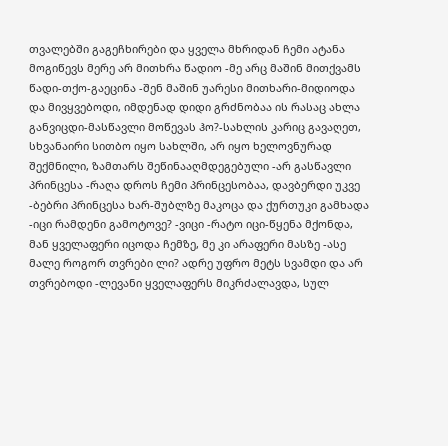თვალებში გაგეჩხირები და ყველა მხრიდან ჩემი ატანა მოგიწევს მერე არ მითხრა წადიო -მე არც მაშინ მითქვამს წადი-თქო-გაეცინა -შენ მაშინ უარესი მითხარი-მიდიოდა და მივყვებოდი, იმდენად დიდი გრძნობაა ის რასაც ახლა განვიცდი-მასწავლი მოწევას ჰო?-სახლის კარიც გავაღეთ, სხვანაირი სითბო იყო სახლში, არ იყო ხელოვნურად შექმნილი, ზამთარს შეწინააღმდეგებული -არ გასწავლი პრინცესა -რაღა დროს ჩემი პრინცესობაა, დავბერდი უკვე -ბებრი პრინცესა ხარ-შუბლზე მაკოცა და ქურთუკი გამხადა -იცი რამდენი გამოტოვე? -ვიცი -რატო იცი-წყენა მქონდა, მან ყველაფერი იცოდა ჩემზე, მე კი არაფერი მასზე -ასე მალე როგორ თვრები ლი? ადრე უფრო მეტს სვამდი და არ თვრებოდი -ლევანი ყველაფერს მიკრძალავდა, სულ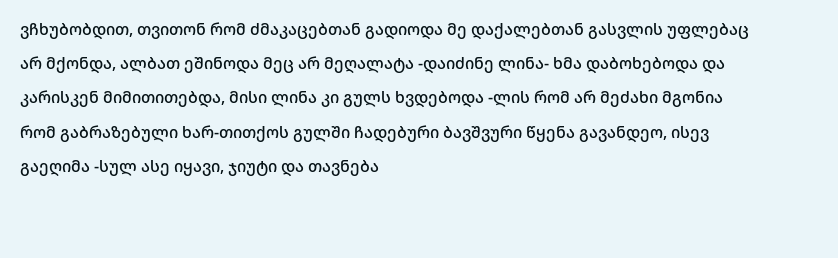ვჩხუბობდით, თვითონ რომ ძმაკაცებთან გადიოდა მე დაქალებთან გასვლის უფლებაც არ მქონდა, ალბათ ეშინოდა მეც არ მეღალატა -დაიძინე ლინა- ხმა დაბოხებოდა და კარისკენ მიმითითებდა, მისი ლინა კი გულს ხვდებოდა -ლის რომ არ მეძახი მგონია რომ გაბრაზებული ხარ-თითქოს გულში ჩადებური ბავშვური წყენა გავანდეო, ისევ გაეღიმა -სულ ასე იყავი, ჯიუტი და თავნება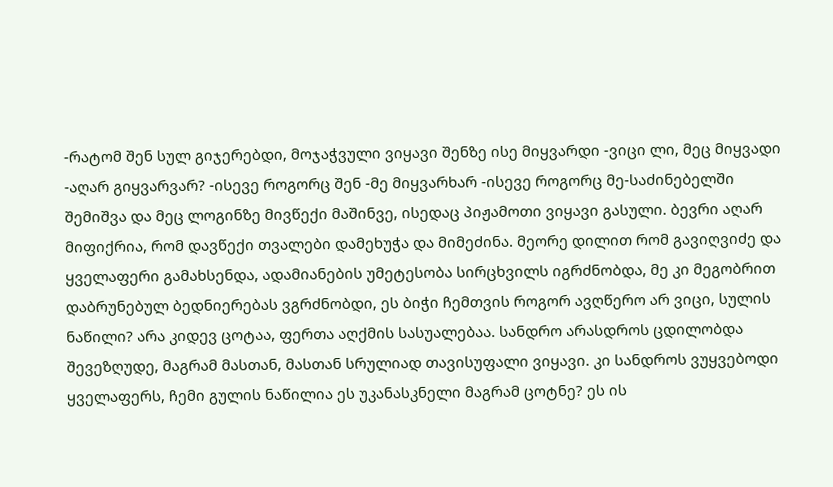-რატომ შენ სულ გიჯერებდი, მოჯაჭვული ვიყავი შენზე ისე მიყვარდი -ვიცი ლი, მეც მიყვადი -აღარ გიყვარვარ? -ისევე როგორც შენ -მე მიყვარხარ -ისევე როგორც მე-საძინებელში შემიშვა და მეც ლოგინზე მივწექი მაშინვე, ისედაც პიჟამოთი ვიყავი გასული. ბევრი აღარ მიფიქრია, რომ დავწექი თვალები დამეხუჭა და მიმეძინა. მეორე დილით რომ გავიღვიძე და ყველაფერი გამახსენდა, ადამიანების უმეტესობა სირცხვილს იგრძნობდა, მე კი მეგობრით დაბრუნებულ ბედნიერებას ვგრძნობდი, ეს ბიჭი ჩემთვის როგორ ავღწერო არ ვიცი, სულის ნაწილი? არა კიდევ ცოტაა, ფერთა აღქმის სასუალებაა. სანდრო არასდროს ცდილობდა შევეზღუდე, მაგრამ მასთან, მასთან სრულიად თავისუფალი ვიყავი. კი სანდროს ვუყვებოდი ყველაფერს, ჩემი გულის ნაწილია ეს უკანასკნელი მაგრამ ცოტნე? ეს ის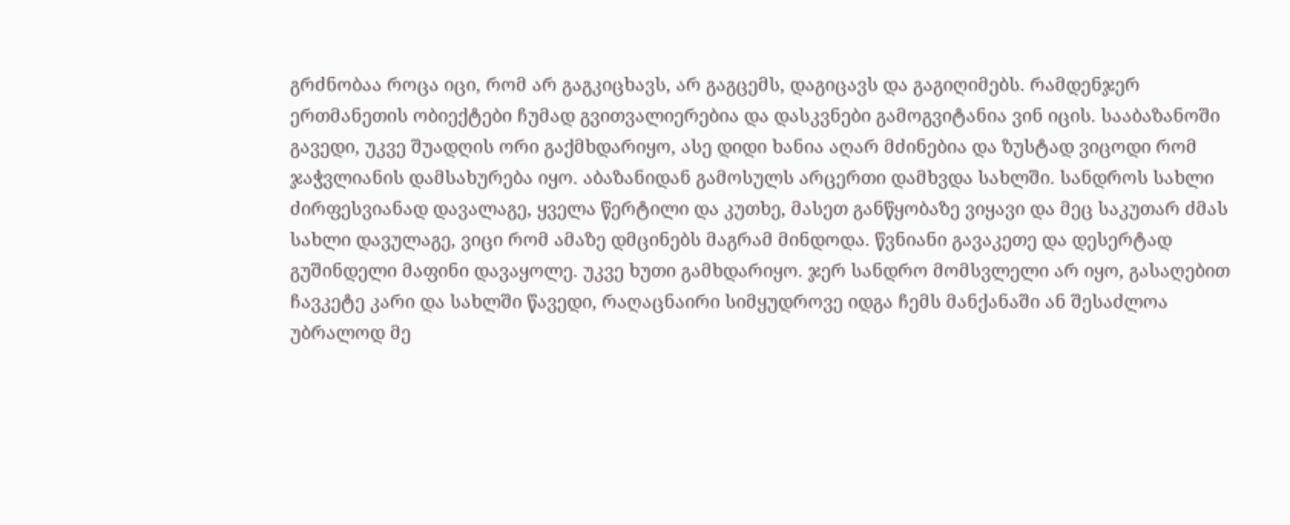გრძნობაა როცა იცი, რომ არ გაგკიცხავს, არ გაგცემს, დაგიცავს და გაგიღიმებს. რამდენჯერ ერთმანეთის ობიექტები ჩუმად გვითვალიერებია და დასკვნები გამოგვიტანია ვინ იცის. სააბაზანოში გავედი, უკვე შუადღის ორი გაქმხდარიყო, ასე დიდი ხანია აღარ მძინებია და ზუსტად ვიცოდი რომ ჯაჭვლიანის დამსახურება იყო. აბაზანიდან გამოსულს არცერთი დამხვდა სახლში. სანდროს სახლი ძირფესვიანად დავალაგე, ყველა წერტილი და კუთხე, მასეთ განწყობაზე ვიყავი და მეც საკუთარ ძმას სახლი დავულაგე, ვიცი რომ ამაზე დმცინებს მაგრამ მინდოდა. წვნიანი გავაკეთე და დესერტად გუშინდელი მაფინი დავაყოლე. უკვე ხუთი გამხდარიყო. ჯერ სანდრო მომსვლელი არ იყო, გასაღებით ჩავკეტე კარი და სახლში წავედი, რაღაცნაირი სიმყუდროვე იდგა ჩემს მანქანაში ან შესაძლოა უბრალოდ მე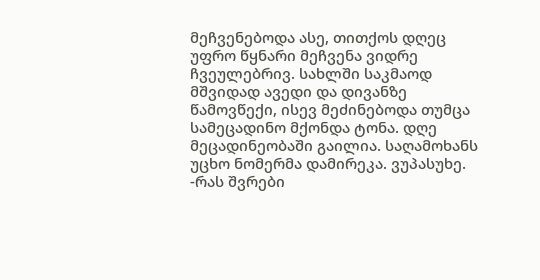მეჩვენებოდა ასე, თითქოს დღეც უფრო წყნარი მეჩვენა ვიდრე ჩვეულებრივ. სახლში საკმაოდ მშვიდად ავედი და დივანზე წამოვწექი, ისევ მეძინებოდა თუმცა სამეცადინო მქონდა ტონა. დღე მეცადინეობაში გაილია. საღამოხანს უცხო ნომერმა დამირეკა. ვუპასუხე. -რას შვრები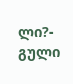ლი?- გული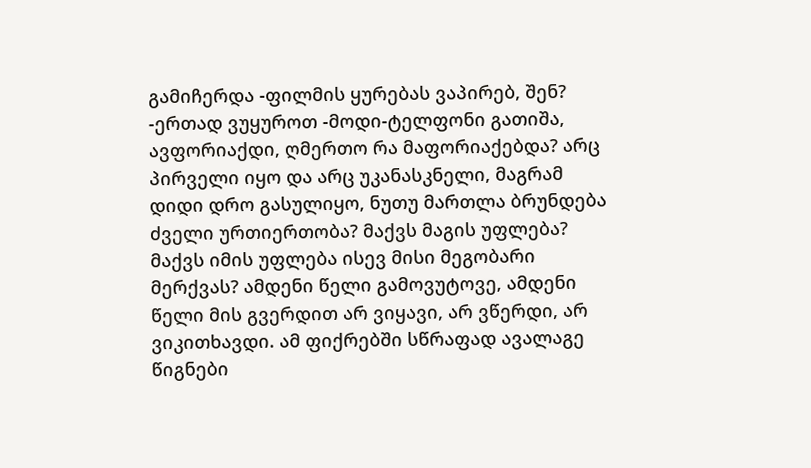გამიჩერდა -ფილმის ყურებას ვაპირებ, შენ? -ერთად ვუყუროთ -მოდი-ტელფონი გათიშა, ავფორიაქდი, ღმერთო რა მაფორიაქებდა? არც პირველი იყო და არც უკანასკნელი, მაგრამ დიდი დრო გასულიყო, ნუთუ მართლა ბრუნდება ძველი ურთიერთობა? მაქვს მაგის უფლება? მაქვს იმის უფლება ისევ მისი მეგობარი მერქვას? ამდენი წელი გამოვუტოვე, ამდენი წელი მის გვერდით არ ვიყავი, არ ვწერდი, არ ვიკითხავდი. ამ ფიქრებში სწრაფად ავალაგე წიგნები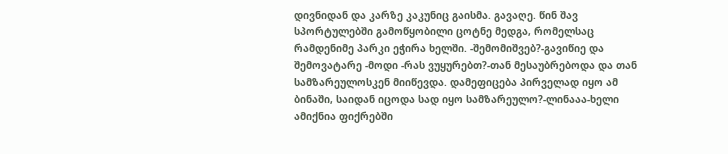დივნიდან და კარზე კაკუნიც გაისმა. გავაღე. წინ შავ სპორტულებში გამოწყობილი ცოტნე მედგა, რომელსაც რამდენიმე პარკი ეჭირა ხელში. -შემომიშვებ?-გავიწიე და შემოვატარე -მოდი -რას ვუყურებთ?-თან მესაუბრებოდა და თან სამზარეულოსკენ მიიწევდა. დამეფიცება პირველად იყო ამ ბინაში, საიდან იცოდა სად იყო სამზარეულო?-ლინააა-ხელი ამიქნია ფიქრებში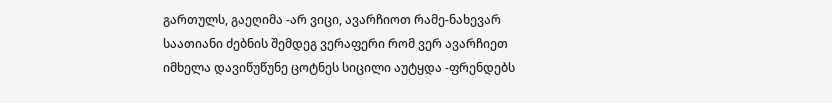გართულს, გაეღიმა -არ ვიცი, ავარჩიოთ რამე-ნახევარ საათიანი ძებნის შემდეგ ვერაფერი რომ ვერ ავარჩიეთ იმხელა დავიწუწუნე ცოტნეს სიცილი აუტყდა -ფრენდებს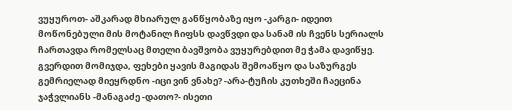ვუყუროთ- აშკარად მხიარულ განწყობაზე იყო -კარგი- იდეით მოწონებული მის მოტანილ ჩიფსს დავწვდი და სანამ ის ჩვენს სერიალს ჩართავდა რომელსაც მთელი ბავშვობა ვუყურებდით მე ჭამა დავიწყე. გვერდით მომიჯდა, ფეხები ყავის მაგიდას შემოაწყო და საზურგეს გემრიელად მიეყრდნო -იცი ვინ ვნახე? -არა-ტუჩის კუთხეში ჩაეცინა ჯაჭვლიანს -მანაგაძე -დათო?- ისეთი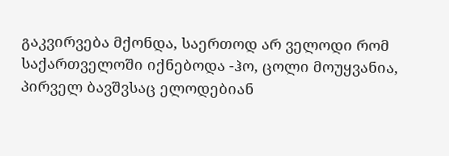გაკვირვება მქონდა, საერთოდ არ ველოდი რომ საქართველოში იქნებოდა -ჰო, ცოლი მოუყვანია, პირველ ბავშვსაც ელოდებიან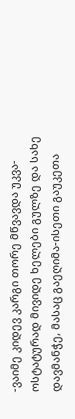-ვაიმე კიდევ კარგი თორე მწვავდა უკვა- ოსტატურად მივიდე ხელები გულზე და სახე დავმანჭე, მასაც გაეღიმა-ისეთი გაუკეთა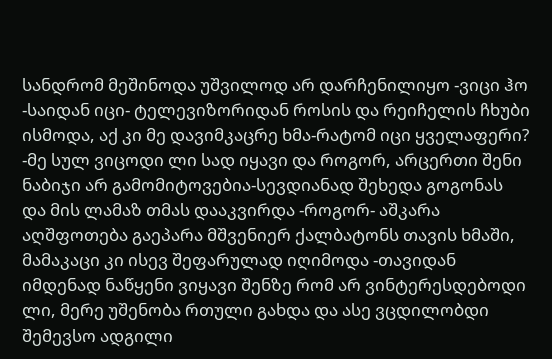სანდრომ მეშინოდა უშვილოდ არ დარჩენილიყო -ვიცი ჰო -საიდან იცი- ტელევიზორიდან როსის და რეიჩელის ჩხუბი ისმოდა, აქ კი მე დავიმკაცრე ხმა-რატომ იცი ყველაფერი? -მე სულ ვიცოდი ლი სად იყავი და როგორ, არცერთი შენი ნაბიჯი არ გამომიტოვებია-სევდიანად შეხედა გოგონას და მის ლამაზ თმას დააკვირდა -როგორ- აშკარა აღშფოთება გაეპარა მშვენიერ ქალბატონს თავის ხმაში, მამაკაცი კი ისევ შეფარულად იღიმოდა -თავიდან იმდენად ნაწყენი ვიყავი შენზე რომ არ ვინტერესდებოდი ლი, მერე უშენობა რთული გახდა და ასე ვცდილობდი შემევსო ადგილი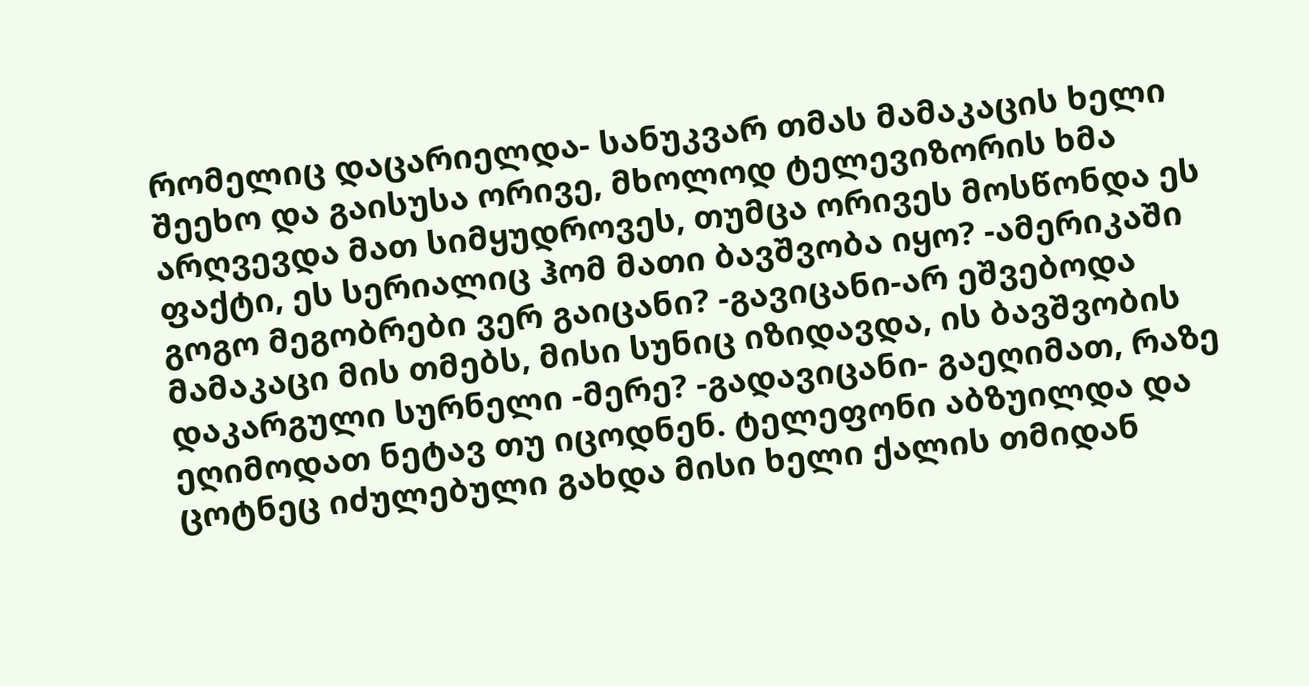რომელიც დაცარიელდა- სანუკვარ თმას მამაკაცის ხელი შეეხო და გაისუსა ორივე, მხოლოდ ტელევიზორის ხმა არღვევდა მათ სიმყუდროვეს, თუმცა ორივეს მოსწონდა ეს ფაქტი, ეს სერიალიც ჰომ მათი ბავშვობა იყო? -ამერიკაში გოგო მეგობრები ვერ გაიცანი? -გავიცანი-არ ეშვებოდა მამაკაცი მის თმებს, მისი სუნიც იზიდავდა, ის ბავშვობის დაკარგული სურნელი -მერე? -გადავიცანი- გაეღიმათ, რაზე ეღიმოდათ ნეტავ თუ იცოდნენ. ტელეფონი აბზუილდა და ცოტნეც იძულებული გახდა მისი ხელი ქალის თმიდან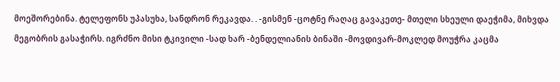მოეშორებინა. ტელეფონს უპასუხა, სანდრონ რეკავდა. . -გისმენ -ცოტნე რაღაც გავაკეთე- მთელი სხეული დაეჭიმა, მიხვდა მეგობრის გასაჭირს. იგრძნო მისი ტკივილი -სად ხარ -ბენდელიანის ბინაში -მოვდივარ-მოკლედ მოუჭრა კაცმა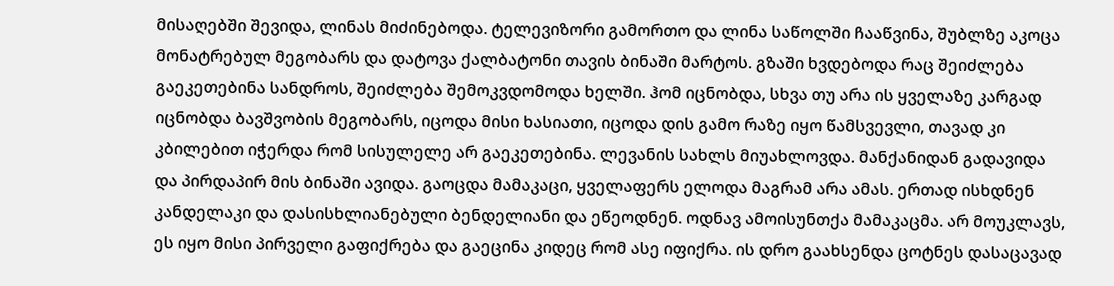მისაღებში შევიდა, ლინას მიძინებოდა. ტელევიზორი გამორთო და ლინა საწოლში ჩააწვინა, შუბლზე აკოცა მონატრებულ მეგობარს და დატოვა ქალბატონი თავის ბინაში მარტოს. გზაში ხვდებოდა რაც შეიძლება გაეკეთებინა სანდროს, შეიძლება შემოკვდომოდა ხელში. ჰომ იცნობდა, სხვა თუ არა ის ყველაზე კარგად იცნობდა ბავშვობის მეგობარს, იცოდა მისი ხასიათი, იცოდა დის გამო რაზე იყო წამსვევლი, თავად კი კბილებით იჭერდა რომ სისულელე არ გაეკეთებინა. ლევანის სახლს მიუახლოვდა. მანქანიდან გადავიდა და პირდაპირ მის ბინაში ავიდა. გაოცდა მამაკაცი, ყველაფერს ელოდა მაგრამ არა ამას. ერთად ისხდნენ კანდელაკი და დასისხლიანებული ბენდელიანი და ეწეოდნენ. ოდნავ ამოისუნთქა მამაკაცმა. არ მოუკლავს, ეს იყო მისი პირველი გაფიქრება და გაეცინა კიდეც რომ ასე იფიქრა. ის დრო გაახსენდა ცოტნეს დასაცავად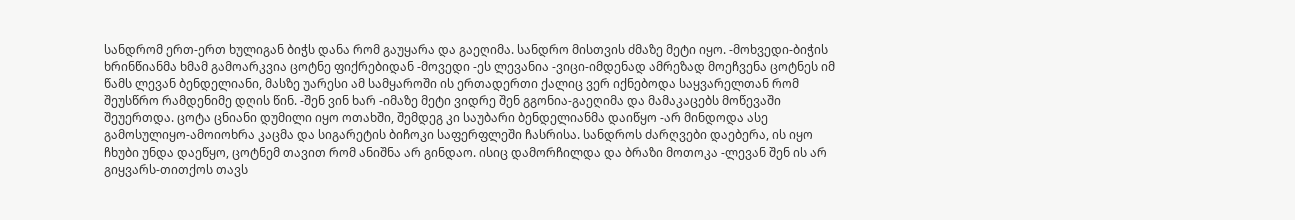სანდრომ ერთ-ერთ ხულიგან ბიჭს დანა რომ გაუყარა და გაეღიმა. სანდრო მისთვის ძმაზე მეტი იყო. -მოხვედი-ბიჭის ხრინწიანმა ხმამ გამოარკვია ცოტნე ფიქრებიდან -მოვედი -ეს ლევანია -ვიცი-იმდენად ამრეზად მოეჩვენა ცოტნეს იმ წამს ლევან ბენდელიანი, მასზე უარესი ამ სამყაროში ის ერთადერთი ქალიც ვერ იქნებოდა საყვარელთან რომ შეუსწრო რამდენიმე დღის წინ. -შენ ვინ ხარ -იმაზე მეტი ვიდრე შენ გგონია-გაეღიმა და მამაკაცებს მოწევაში შეუერთდა. ცოტა ცნიანი დუმილი იყო ოთახში, შემდეგ კი საუბარი ბენდელიანმა დაიწყო -არ მინდოდა ასე გამოსულიყო-ამოიოხრა კაცმა და სიგარეტის ბიჩოკი საფერფლეში ჩასრისა. სანდროს ძარღვები დაებერა, ის იყო ჩხუბი უნდა დაეწყო, ცოტნემ თავით რომ ანიშნა არ გინდაო. ისიც დამორჩილდა და ბრაზი მოთოკა -ლევან შენ ის არ გიყვარს-თითქოს თავს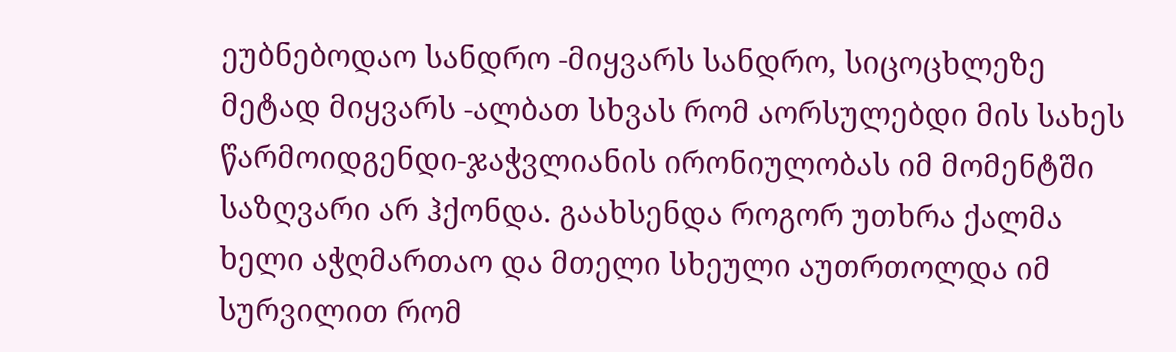ეუბნებოდაო სანდრო -მიყვარს სანდრო, სიცოცხლეზე მეტად მიყვარს -ალბათ სხვას რომ აორსულებდი მის სახეს წარმოიდგენდი-ჯაჭვლიანის ირონიულობას იმ მომენტში საზღვარი არ ჰქონდა. გაახსენდა როგორ უთხრა ქალმა ხელი აჭღმართაო და მთელი სხეული აუთრთოლდა იმ სურვილით რომ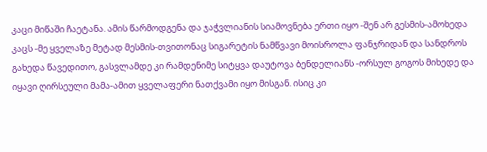კაცი მიწაში ჩაეტანა. ამის წარმოდგენა და ჯაჭვლიანის სიამოვნება ერთი იყო -შენ არ გესმის-ამოხედა კაცს -მე ყველაზე მეტად მესმის-თვითონაც სიგარეტის ნამწვავი მოისროლა ფანჯრიდან და სანდროს გახედა წავედითო, გასვლამდე კი რამდენიმე სიტყვა დაუტოვა ბენდელიანს -ორსულ გოგოს მიხედე და იყავი ღირსეული მამა-ამით ყველაფერი ნათქვამი იყო მისგან. ისიც კი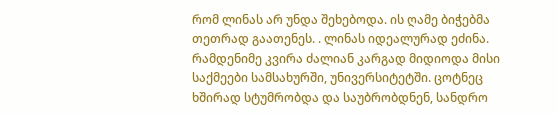რომ ლინას არ უნდა შეხებოდა. ის ღამე ბიჭებმა თეთრად გაათენეს. . ლინას იდეალურად ეძინა. რამდენიმე კვირა ძალიან კარგად მიდიოდა მისი საქმეები სამსახურში, უნივერსიტეტში. ცოტნეც ხშირად სტუმრობდა და საუბრობდნენ, სანდრო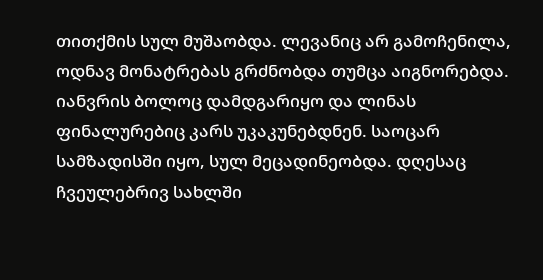თითქმის სულ მუშაობდა. ლევანიც არ გამოჩენილა, ოდნავ მონატრებას გრძნობდა თუმცა აიგნორებდა. იანვრის ბოლოც დამდგარიყო და ლინას ფინალურებიც კარს უკაკუნებდნენ. საოცარ სამზადისში იყო, სულ მეცადინეობდა. დღესაც ჩვეულებრივ სახლში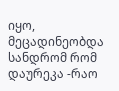იყო, მეცადინეობდა სანდრომ რომ დაურეკა -რაო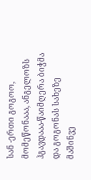სან -ერთი გოგოო, მომეწონააა, ანგელოზს ჰგავდააა-წაიმღერა ბიჭმა და გოგონას სახეზე მაშინვე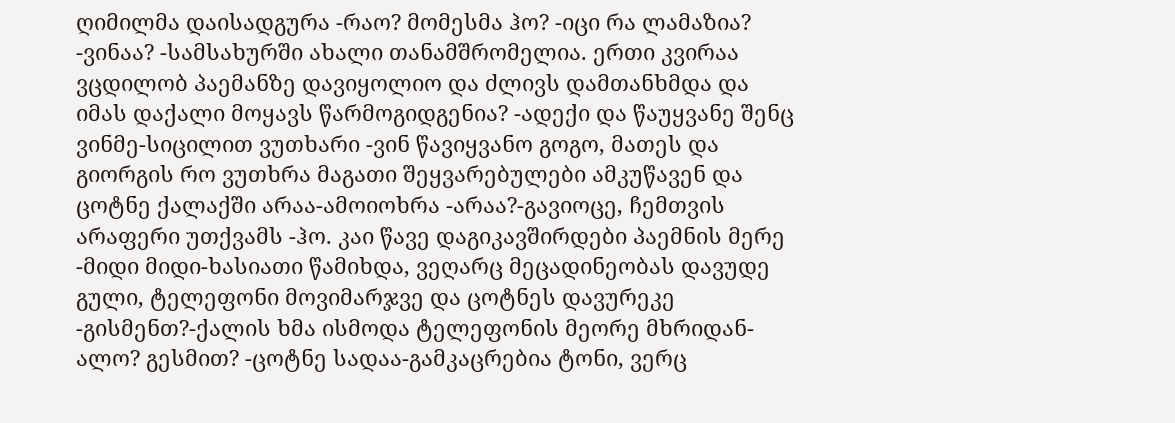ღიმილმა დაისადგურა -რაო? მომესმა ჰო? -იცი რა ლამაზია? -ვინაა? -სამსახურში ახალი თანამშრომელია. ერთი კვირაა ვცდილობ პაემანზე დავიყოლიო და ძლივს დამთანხმდა და იმას დაქალი მოყავს წარმოგიდგენია? -ადექი და წაუყვანე შენც ვინმე-სიცილით ვუთხარი -ვინ წავიყვანო გოგო, მათეს და გიორგის რო ვუთხრა მაგათი შეყვარებულები ამკუწავენ და ცოტნე ქალაქში არაა-ამოიოხრა -არაა?-გავიოცე, ჩემთვის არაფერი უთქვამს -ჰო. კაი წავე დაგიკავშირდები პაემნის მერე -მიდი მიდი-ხასიათი წამიხდა, ვეღარც მეცადინეობას დავუდე გული, ტელეფონი მოვიმარჯვე და ცოტნეს დავურეკე -გისმენთ?-ქალის ხმა ისმოდა ტელეფონის მეორე მხრიდან-ალო? გესმით? -ცოტნე სადაა-გამკაცრებია ტონი, ვერც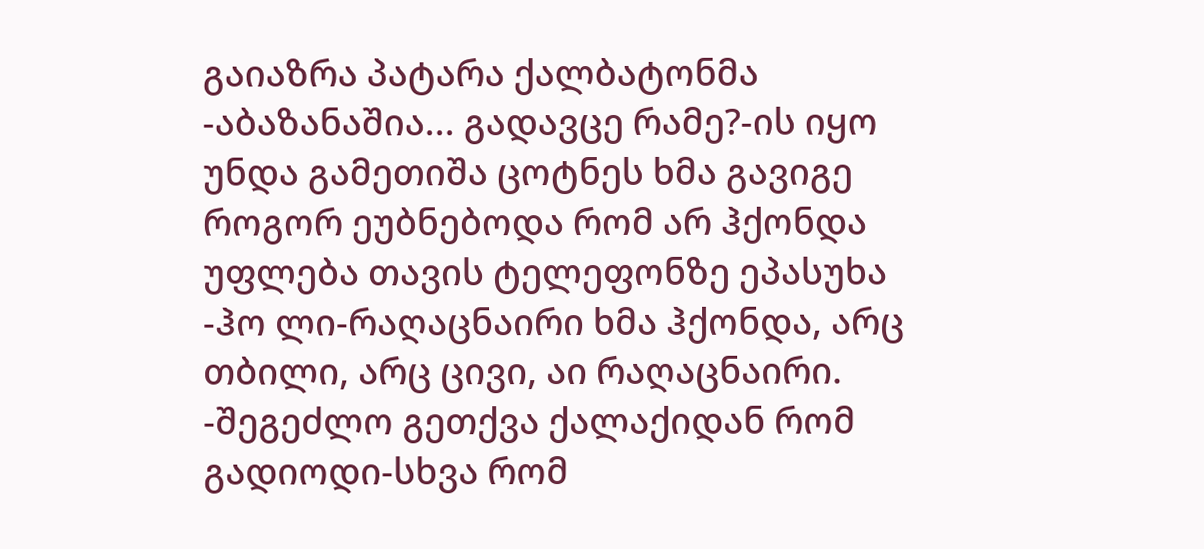გაიაზრა პატარა ქალბატონმა -აბაზანაშია... გადავცე რამე?-ის იყო უნდა გამეთიშა ცოტნეს ხმა გავიგე როგორ ეუბნებოდა რომ არ ჰქონდა უფლება თავის ტელეფონზე ეპასუხა -ჰო ლი-რაღაცნაირი ხმა ჰქონდა, არც თბილი, არც ცივი, აი რაღაცნაირი. -შეგეძლო გეთქვა ქალაქიდან რომ გადიოდი-სხვა რომ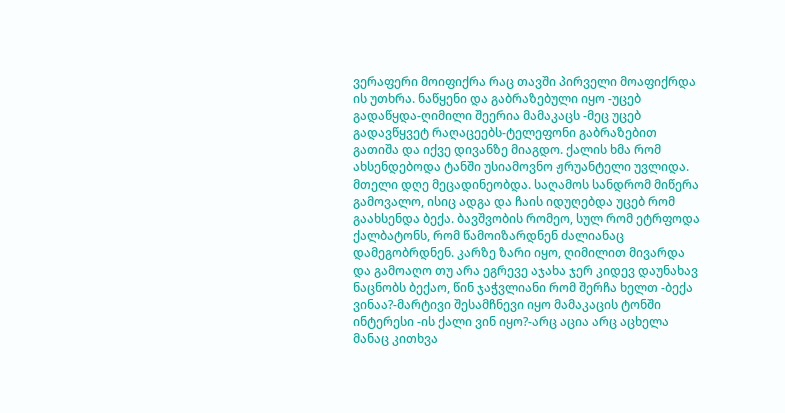ვერაფერი მოიფიქრა რაც თავში პირველი მოაფიქრდა ის უთხრა. ნაწყენი და გაბრაზებული იყო -უცებ გადაწყდა-ღიმილი შეერია მამაკაცს -მეც უცებ გადავწყვეტ რაღაცეებს-ტელეფონი გაბრაზებით გათიშა და იქვე დივანზე მიაგდო. ქალის ხმა რომ ახსენდებოდა ტანში უსიამოვნო ჟრუანტელი უვლიდა. მთელი დღე მეცადინეობდა. საღამოს სანდრომ მიწერა გამოვალო, ისიც ადგა და ჩაის იდუღებდა უცებ რომ გაახსენდა ბექა. ბავშვობის რომეო, სულ რომ ეტრფოდა ქალბატონს, რომ წამოიზარდნენ ძალიანაც დამეგობრდნენ. კარზე ზარი იყო, ღიმილით მივარდა და გამოაღო თუ არა ეგრევე აჯახა ჯერ კიდევ დაუნახავ ნაცნობს ბექაო, წინ ჯაჭვლიანი რომ შერჩა ხელთ -ბექა ვინაა?-მარტივი შესამჩნევი იყო მამაკაცის ტონში ინტერესი -ის ქალი ვინ იყო?-არც აცია არც აცხელა მანაც კითხვა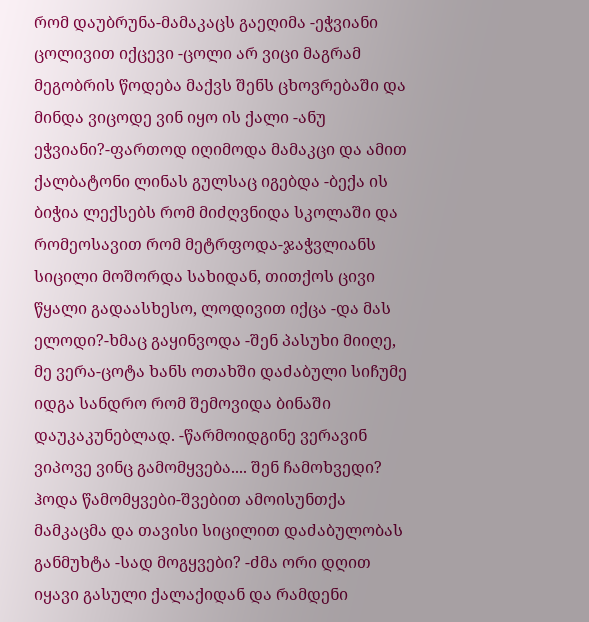რომ დაუბრუნა-მამაკაცს გაეღიმა -ეჭვიანი ცოლივით იქცევი -ცოლი არ ვიცი მაგრამ მეგობრის წოდება მაქვს შენს ცხოვრებაში და მინდა ვიცოდე ვინ იყო ის ქალი -ანუ ეჭვიანი?-ფართოდ იღიმოდა მამაკცი და ამით ქალბატონი ლინას გულსაც იგებდა -ბექა ის ბიჭია ლექსებს რომ მიძღვნიდა სკოლაში და რომეოსავით რომ მეტრფოდა-ჯაჭვლიანს სიცილი მოშორდა სახიდან, თითქოს ცივი წყალი გადაასხესო, ლოდივით იქცა -და მას ელოდი?-ხმაც გაყინვოდა -შენ პასუხი მიიღე, მე ვერა-ცოტა ხანს ოთახში დაძაბული სიჩუმე იდგა სანდრო რომ შემოვიდა ბინაში დაუკაკუნებლად. -წარმოიდგინე ვერავინ ვიპოვე ვინც გამომყვება.... შენ ჩამოხვედი? ჰოდა წამომყვები-შვებით ამოისუნთქა მამკაცმა და თავისი სიცილით დაძაბულობას განმუხტა -სად მოგყვები? -ძმა ორი დღით იყავი გასული ქალაქიდან და რამდენი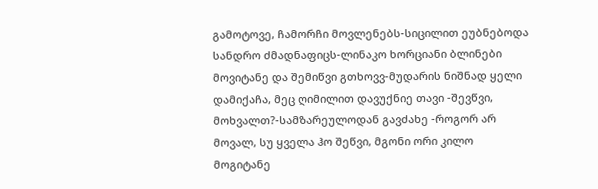გამოტოვე, ჩამორჩი მოვლენებს-სიცილით ეუბნებოდა სანდრო ძმადნაფიცს-ლინაკო ხორციანი ბლინები მოვიტანე და შემიწვი გთხოვვ-მუდარის ნიშნად ყელი დამიქაჩა, მეც ღიმილით დავუქნიე თავი -შევწვი, მოხვალთ?-სამზარეულოდან გავძახე -როგორ არ მოვალ, სუ ყველა ჰო შეწვი, მგონი ორი კილო მოგიტანე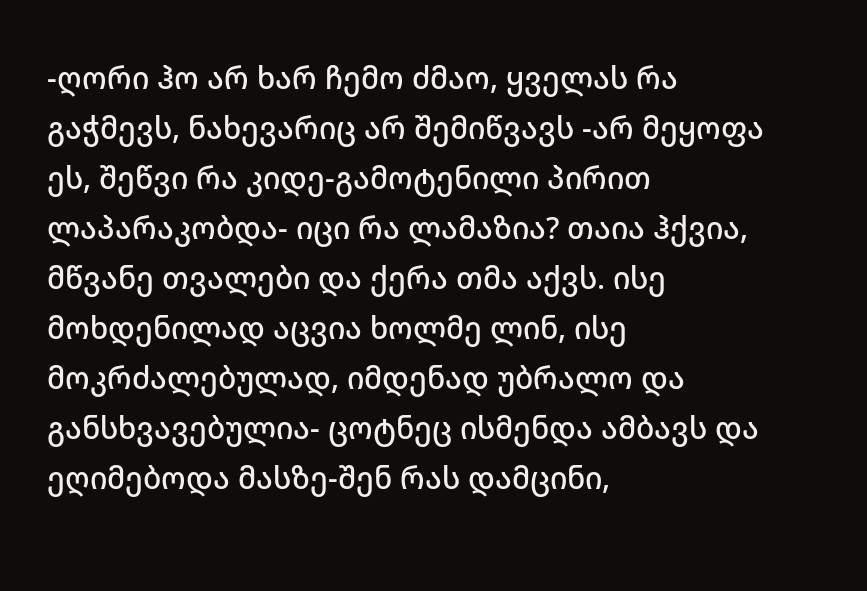-ღორი ჰო არ ხარ ჩემო ძმაო, ყველას რა გაჭმევს, ნახევარიც არ შემიწვავს -არ მეყოფა ეს, შეწვი რა კიდე-გამოტენილი პირით ლაპარაკობდა- იცი რა ლამაზია? თაია ჰქვია, მწვანე თვალები და ქერა თმა აქვს. ისე მოხდენილად აცვია ხოლმე ლინ, ისე მოკრძალებულად, იმდენად უბრალო და განსხვავებულია- ცოტნეც ისმენდა ამბავს და ეღიმებოდა მასზე-შენ რას დამცინი,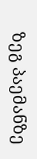ზეგ პაემანზე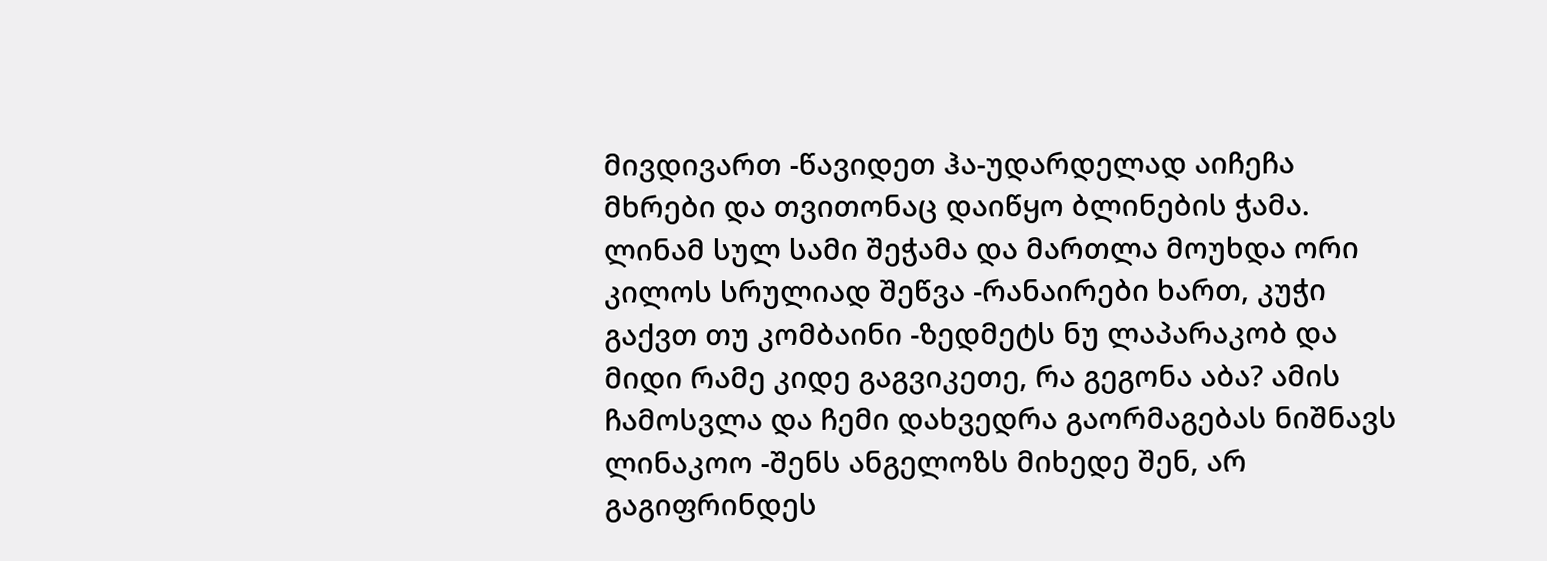მივდივართ -წავიდეთ ჰა-უდარდელად აიჩეჩა მხრები და თვითონაც დაიწყო ბლინების ჭამა. ლინამ სულ სამი შეჭამა და მართლა მოუხდა ორი კილოს სრულიად შეწვა -რანაირები ხართ, კუჭი გაქვთ თუ კომბაინი -ზედმეტს ნუ ლაპარაკობ და მიდი რამე კიდე გაგვიკეთე, რა გეგონა აბა? ამის ჩამოსვლა და ჩემი დახვედრა გაორმაგებას ნიშნავს ლინაკოო -შენს ანგელოზს მიხედე შენ, არ გაგიფრინდეს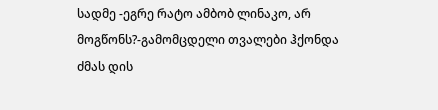სადმე -ეგრე რატო ამბობ ლინაკო, არ მოგწონს?-გამომცდელი თვალები ჰქონდა ძმას დის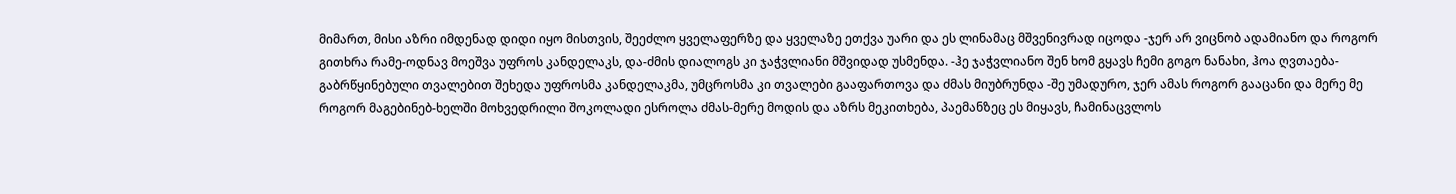მიმართ, მისი აზრი იმდენად დიდი იყო მისთვის, შეეძლო ყველაფერზე და ყველაზე ეთქვა უარი და ეს ლინამაც მშვენივრად იცოდა -ჯერ არ ვიცნობ ადამიანო და როგორ გითხრა რამე-ოდნავ მოეშვა უფროს კანდელაკს, და-ძმის დიალოგს კი ჯაჭვლიანი მშვიდად უსმენდა. -ჰე ჯაჭვლიანო შენ ხომ გყავს ჩემი გოგო ნანახი, ჰოა ღვთაება-გაბრწყინებული თვალებით შეხედა უფროსმა კანდელაკმა, უმცროსმა კი თვალები გააფართოვა და ძმას მიუბრუნდა -შე უმადურო, ჯერ ამას როგორ გააცანი და მერე მე როგორ მაგებინებ-ხელში მოხვედრილი შოკოლადი ესროლა ძმას-მერე მოდის და აზრს მეკითხება, პაემანზეც ეს მიყავს, ჩამინაცვლოს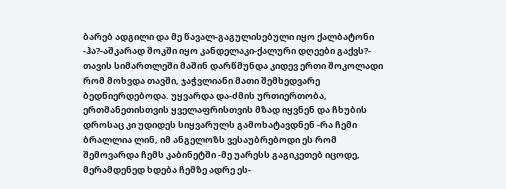ბარებ ადგილი და მე წავალ-გაგულისებული იყო ქალბატონი -ჰა?-აშკარად შოკში იყო კანდელაკი-ქალური დღეები გაქვს?- თავის სიმართლეში მაშინ დარწმუნდა კიდევ ერთი შოკოლადი რომ მოხვდა თავში, ჯაჭვლიანი მათი შემხედვარე ბედნიერდებოდა. უყვარდა და-ძმის ურთიერთობა, ერთმანეთისთვის ყველაფრისთვის მზად იყვნენ და ჩხუბის დროსაც კი უდიდეს სიყვარულს გამოხატავდნენ -რა ჩემი ბრალლია ლინ, იმ ანგელოზს ვესაუბრებოდი ეს რომ შემოვარდა ჩემს კაბინეტში -მე უარესს გაგიკეთებ იცოდე, მერამდენედ ხდება ჩემზე ადრე ეს-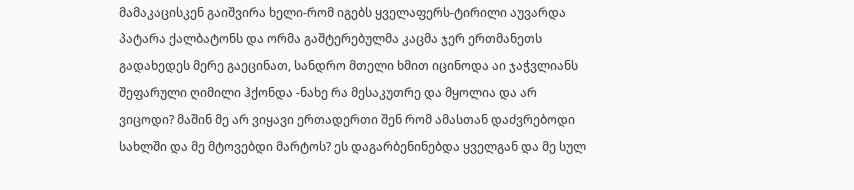მამაკაცისკენ გაიშვირა ხელი-რომ იგებს ყველაფერს-ტირილი აუვარდა პატარა ქალბატონს და ორმა გაშტერებულმა კაცმა ჯერ ერთმანეთს გადახედეს მერე გაეცინათ, სანდრო მთელი ხმით იცინოდა აი ჯაჭვლიანს შეფარული ღიმილი ჰქონდა -ნახე რა მესაკუთრე და მყოლია და არ ვიცოდი? მაშინ მე არ ვიყავი ერთადერთი შენ რომ ამასთან დაძვრებოდი სახლში და მე მტოვებდი მარტოს? ეს დაგარბენინებდა ყველგან და მე სულ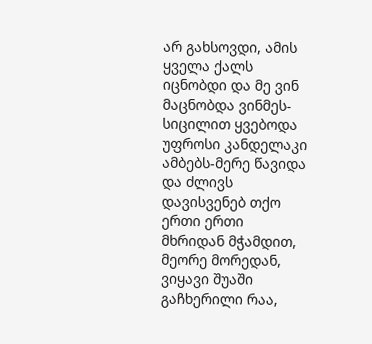არ გახსოვდი, ამის ყველა ქალს იცნობდი და მე ვინ მაცნობდა ვინმეს-სიცილით ყვებოდა უფროსი კანდელაკი ამბებს-მერე წავიდა და ძლივს დავისვენებ თქო ერთი ერთი მხრიდან მჭამდით, მეორე მორედან, ვიყავი შუაში გაჩხერილი რაა,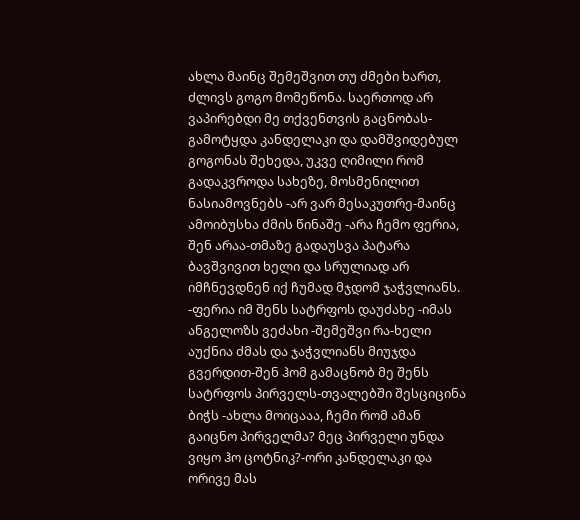ახლა მაინც შემეშვით თუ ძმები ხართ, ძლივს გოგო მომეწონა. საერთოდ არ ვაპირებდი მე თქვენთვის გაცნობას-გამოტყდა კანდელაკი და დამშვიდებულ გოგონას შეხედა, უკვე ღიმილი რომ გადაკვროდა სახეზე, მოსმენილით ნასიამოვნებს -არ ვარ მესაკუთრე-მაინც ამოიბუსხა ძმის წინაშე -არა ჩემო ფერია, შენ არაა-თმაზე გადაუსვა პატარა ბავშვივით ხელი და სრულიად არ იმჩნევდნენ იქ ჩუმად მჯდომ ჯაჭვლიანს. -ფერია იმ შენს სატრფოს დაუძახე -იმას ანგელოზს ვეძახი -შემეშვი რა-ხელი აუქნია ძმას და ჯაჭვლიანს მიუჯდა გვერდით-შენ ჰომ გამაცნობ მე შენს სატრფოს პირველს-თვალებში შესციცინა ბიჭს -ახლა მოიცააა, ჩემი რომ ამან გაიცნო პირველმა? მეც პირველი უნდა ვიყო ჰო ცოტნიკ?-ორი კანდელაკი და ორივე მას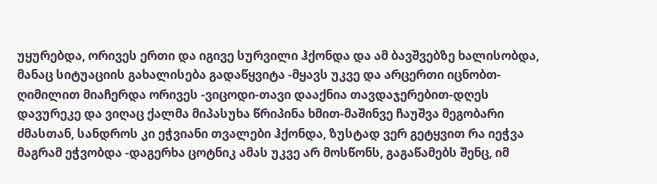უყურებდა, ორივეს ერთი და იგივე სურვილი ჰქონდა და ამ ბავშვებზე ხალისობდა, მანაც სიტუაციის გახალისება გადაწყვიტა -მყავს უკვე და არცერთი იცნობთ-ღიმილით მიაჩერდა ორივეს -ვიცოდი-თავი დააქნია თავდაჯერებით-დღეს დავურეკე და ვიღაც ქალმა მიპასუხა წრიპინა ხმით-მაშინვე ჩაუშვა მეგობარი ძმასთან, სანდროს კი ეჭვიანი თვალები ჰქონდა, ზუსტად ვერ გეტყვით რა იეჭვა მაგრამ ეჭვობდა -დაგერხა ცოტნიკ ამას უკვე არ მოსწონს, გაგაწამებს შენც, იმ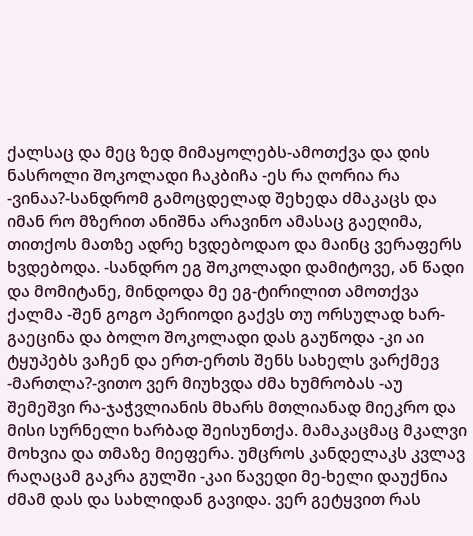ქალსაც და მეც ზედ მიმაყოლებს-ამოთქვა და დის ნასროლი შოკოლადი ჩაკბიჩა -ეს რა ღორია რა -ვინაა?-სანდრომ გამოცდელად შეხედა ძმაკაცს და იმან რო მზერით ანიშნა არავინო ამასაც გაეღიმა, თითქოს მათზე ადრე ხვდებოდაო და მაინც ვერაფერს ხვდებოდა. -სანდრო ეგ შოკოლადი დამიტოვე, ან წადი და მომიტანე, მინდოდა მე ეგ-ტირილით ამოთქვა ქალმა -შენ გოგო პერიოდი გაქვს თუ ორსულად ხარ-გაეცინა და ბოლო შოკოლადი დას გაუწოდა -კი აი ტყუპებს ვაჩენ და ერთ-ერთს შენს სახელს ვარქმევ -მართლა?-ვითო ვერ მიუხვდა ძმა ხუმრობას -აუ შემეშვი რა-ჯაჭვლიანის მხარს მთლიანად მიეკრო და მისი სურნელი ხარბად შეისუნთქა. მამაკაცმაც მკალვი მოხვია და თმაზე მიეფერა. უმცროს კანდელაკს კვლავ რაღაცამ გაკრა გულში -კაი წავედი მე-ხელი დაუქნია ძმამ დას და სახლიდან გავიდა. ვერ გეტყვით რას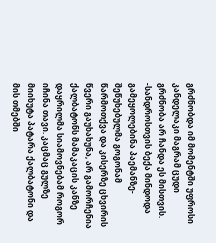გრძნობდა იმ მომენტში უფროსი კანდელაკი მაგრამ ცუდი გრძნობა არ ჩანდა ეს მისთვის. -სანდროსთვის ბექა მინდოდა გამეყოლებინა პაემანზე-შეწუხებულმა გოგონამ წარმოთქვა და კისერზე ცხვირის წვერი გაუხახუნა, არ გამორჩენია ქალბატონს მამაკაცის კანზე დაყრილმა სიამოვნებამ როგორ იჩინა თავი. კაცმაც გულზე მიიხუტა პატარა ქალბატონი და მის თმებში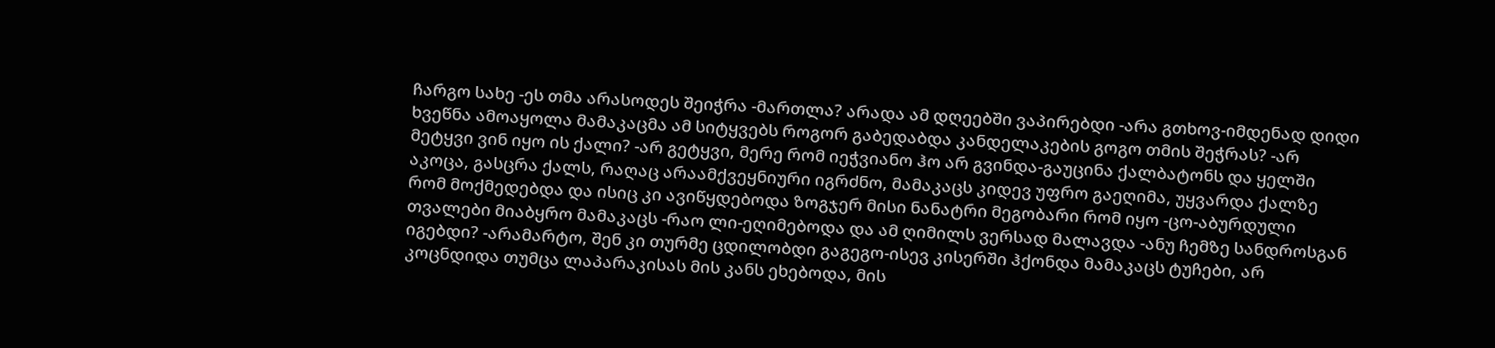ჩარგო სახე -ეს თმა არასოდეს შეიჭრა -მართლა? არადა ამ დღეებში ვაპირებდი -არა გთხოვ-იმდენად დიდი ხვეწნა ამოაყოლა მამაკაცმა ამ სიტყვებს როგორ გაბედაბდა კანდელაკების გოგო თმის შეჭრას? -არ მეტყვი ვინ იყო ის ქალი? -არ გეტყვი, მერე რომ იეჭვიანო ჰო არ გვინდა-გაუცინა ქალბატონს და ყელში აკოცა, გასცრა ქალს, რაღაც არაამქვეყნიური იგრძნო, მამაკაცს კიდევ უფრო გაეღიმა, უყვარდა ქალზე რომ მოქმედებდა და ისიც კი ავიწყდებოდა ზოგჯერ მისი ნანატრი მეგობარი რომ იყო -ცო-აბურდული თვალები მიაბყრო მამაკაცს -რაო ლი-ეღიმებოდა და ამ ღიმილს ვერსად მალავდა -ანუ ჩემზე სანდროსგან იგებდი? -არამარტო, შენ კი თურმე ცდილობდი გაგეგო-ისევ კისერში ჰქონდა მამაკაცს ტუჩები, არ კოცნდიდა თუმცა ლაპარაკისას მის კანს ეხებოდა, მის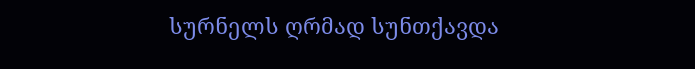სურნელს ღრმად სუნთქავდა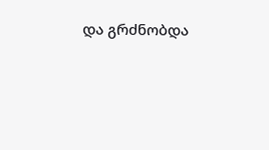და გრძნობდა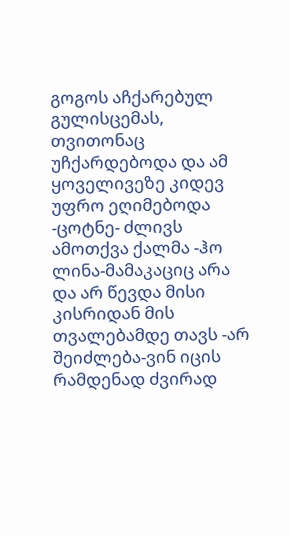გოგოს აჩქარებულ გულისცემას, თვითონაც უჩქარდებოდა და ამ ყოველივეზე კიდევ უფრო ეღიმებოდა -ცოტნე- ძლივს ამოთქვა ქალმა -ჰო ლინა-მამაკაციც არა და არ წევდა მისი კისრიდან მის თვალებამდე თავს -არ შეიძლება-ვინ იცის რამდენად ძვირად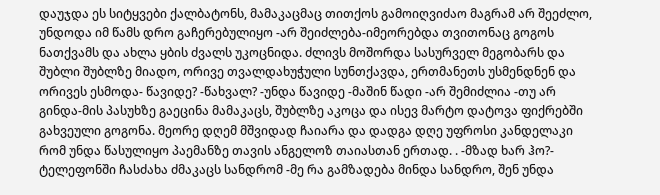დაუჯდა ეს სიტყვები ქალბატონს, მამაკაცმაც თითქოს გამოიღვიძაო მაგრამ არ შეეძლო, უნდოდა იმ წამს დრო გაჩერებულიყო -არ შეიძლება-იმეორებდა თვითონაც გოგოს ნათქვამს და ახლა ყბის ძვალს უკოცნიდა. ძლივს მოშორდა სასურველ მეგობარს და შუბლი შუბლზე მიადო, ორივე თვალდახუჭული სუნთქავდა, ერთმანეთს უსმენდნენ და ორივეს ესმოდა- წავიდე? -წახვალ? -უნდა წავიდე -მაშინ წადი -არ შემიძლია -თუ არ გინდა-მის პასუხზე გაეცინა მამაკაცს, შუბლზე აკოცა და ისევ მარტო დატოვა ფიქრებში გახვეული გოგონა. მეორე დღემ მშვიდად ჩაიარა და დადგა დღე უფროსი კანდელაკი რომ უნდა წასულიყო პაემანზე თავის ანგელოზ თაიასთან ერთად. . -მზად ხარ ჰო?- ტელეფონში ჩასძახა ძმაკაცს სანდრომ -მე რა გამზადება მინდა სანდრო, შენ უნდა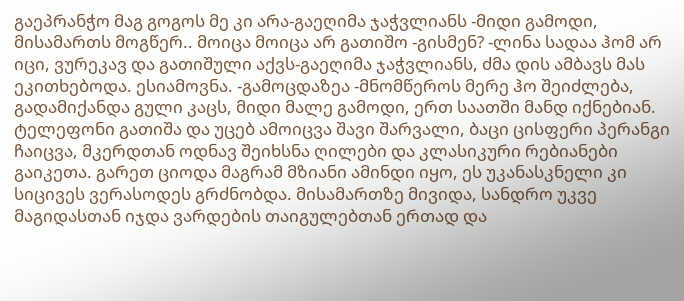გაეპრანჭო მაგ გოგოს მე კი არა-გაეღიმა ჯაჭვლიანს -მიდი გამოდი, მისამართს მოგწერ.. მოიცა მოიცა არ გათიშო -გისმენ? -ლინა სადაა ჰომ არ იცი, ვურეკავ და გათიშული აქვს-გაეღიმა ჯაჭვლიანს, ძმა დის ამბავს მას ეკითხებოდა. ესიამოვნა. -გამოცდაზეა -მნომწეროს მერე ჰო შეიძლება, გადამიქანდა გული კაცს, მიდი მალე გამოდი, ერთ საათში მანდ იქნებიან. ტელეფონი გათიშა და უცებ ამოიცვა შავი შარვალი, ბაცი ცისფერი პერანგი ჩაიცვა, მკერდთან ოდნავ შეიხსნა ღილები და კლასიკური რებიანები გაიკეთა. გარეთ ციოდა მაგრამ მზიანი ამინდი იყო, ეს უკანასკნელი კი სიცივეს ვერასოდეს გრძნობდა. მისამართზე მივიდა, სანდრო უკვე მაგიდასთან იჯდა ვარდების თაიგულებთან ერთად და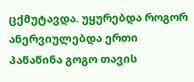ცქმუტავდა. უყურებდა როგორ ანერვიულებდა ერთი პაწაწინა გოგო თავის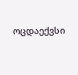ოცდაექვსი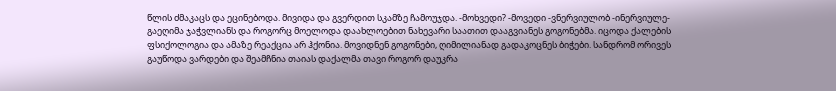წლის ძმაკაცს და ეცინებოდა. მივიდა და გვერდით სკამზე ჩამოუჯდა. -მოხვედი? -მოვედი -ვნერვიულობ -ინერვიულე-გაეღიმა ჯაჭვლიანს და როგორც მოელოდა დაახლოებით ნახევარი საათით დააგვიანეს გოგონებმა. იცოდა ქალების ფსიქოლოგია და ამაზე რეაქცია არ ჰქონია. მოვიდნენ გოგონები, ღიმილიანად გადაკოცნეს ბიჭები. სანდრომ ორივეს გაუწოდა ვარდები და შეამჩნია თაიას დაქალმა თავი როგორ დაუკრა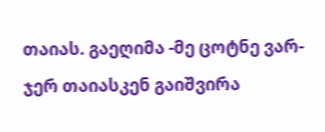თაიას. გაეღიმა -მე ცოტნე ვარ-ჯერ თაიასკენ გაიშვირა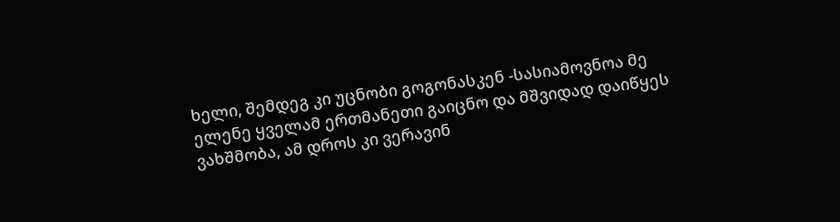ხელი, შემდეგ კი უცნობი გოგონასკენ -სასიამოვნოა მე ელენე ყველამ ერთმანეთი გაიცნო და მშვიდად დაიწყეს ვახშმობა, ამ დროს კი ვერავინ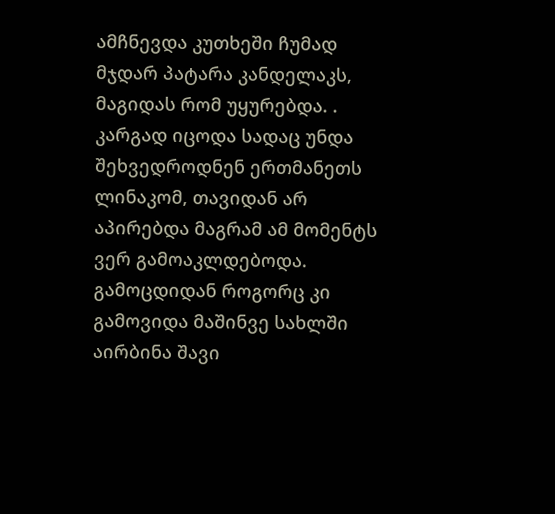ამჩნევდა კუთხეში ჩუმად მჯდარ პატარა კანდელაკს, მაგიდას რომ უყურებდა. . კარგად იცოდა სადაც უნდა შეხვედროდნენ ერთმანეთს ლინაკომ, თავიდან არ აპირებდა მაგრამ ამ მომენტს ვერ გამოაკლდებოდა. გამოცდიდან როგორც კი გამოვიდა მაშინვე სახლში აირბინა შავი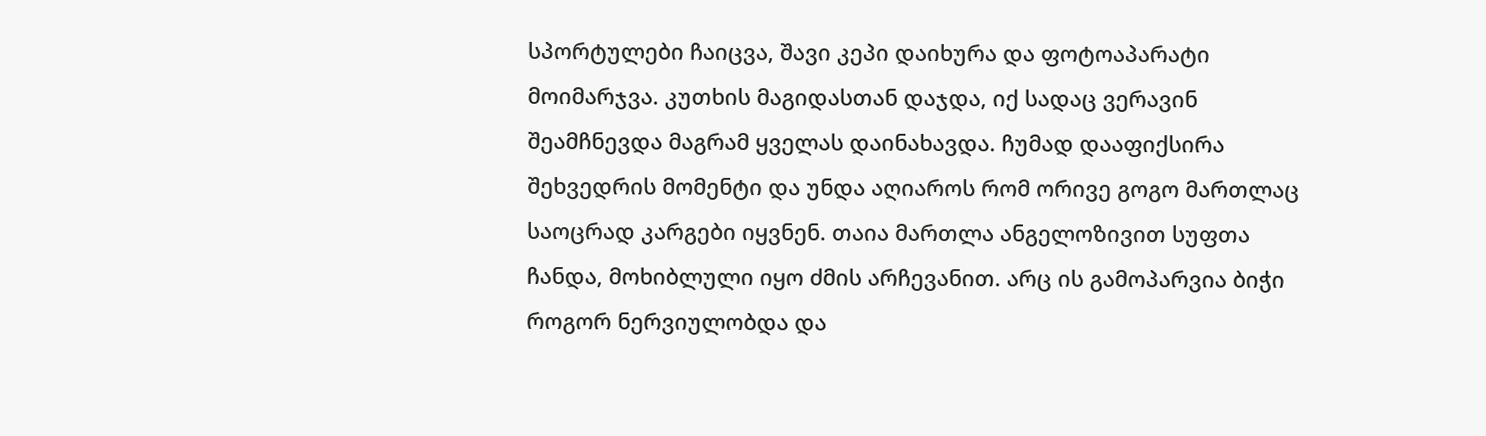სპორტულები ჩაიცვა, შავი კეპი დაიხურა და ფოტოაპარატი მოიმარჯვა. კუთხის მაგიდასთან დაჯდა, იქ სადაც ვერავინ შეამჩნევდა მაგრამ ყველას დაინახავდა. ჩუმად დააფიქსირა შეხვედრის მომენტი და უნდა აღიაროს რომ ორივე გოგო მართლაც საოცრად კარგები იყვნენ. თაია მართლა ანგელოზივით სუფთა ჩანდა, მოხიბლული იყო ძმის არჩევანით. არც ის გამოპარვია ბიჭი როგორ ნერვიულობდა და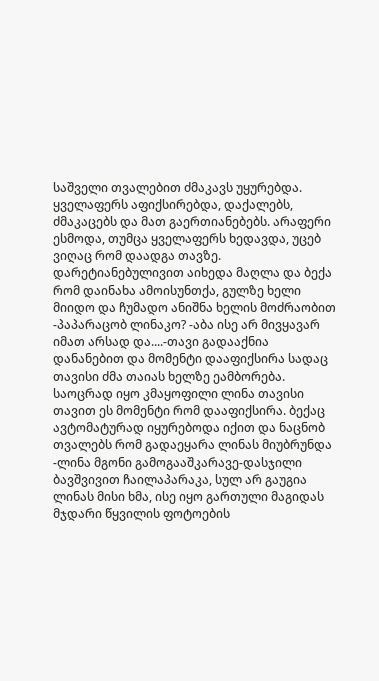საშველი თვალებით ძმაკავს უყურებდა. ყველაფერს აფიქსირებდა, დაქალებს, ძმაკაცებს და მათ გაერთიანებებს. არაფერი ესმოდა, თუმცა ყველაფერს ხედავდა, უცებ ვიღაც რომ დაადგა თავზე. დარეტიანებულივით აიხედა მაღლა და ბექა რომ დაინახა ამოისუნთქა, გულზე ხელი მიიდო და ჩუმადო ანიშნა ხელის მოძრაობით -პაპარაცობ ლინაკო? -აბა ისე არ მივყავარ იმათ არსად და....-თავი გადააქნია დანანებით და მომენტი დააფიქსირა სადაც თავისი ძმა თაიას ხელზე ეამბორება. საოცრად იყო კმაყოფილი ლინა თავისი თავით ეს მომენტი რომ დააფიქსირა. ბექაც ავტომატურად იყურებოდა იქით და ნაცნობ თვალებს რომ გადაეყარა ლინას მიუბრუნდა -ლინა მგონი გამოგააშკარავე-დასჯილი ბავშვივით ჩაილაპარაკა, სულ არ გაუგია ლინას მისი ხმა, ისე იყო გართული მაგიდას მჯდარი წყვილის ფოტოების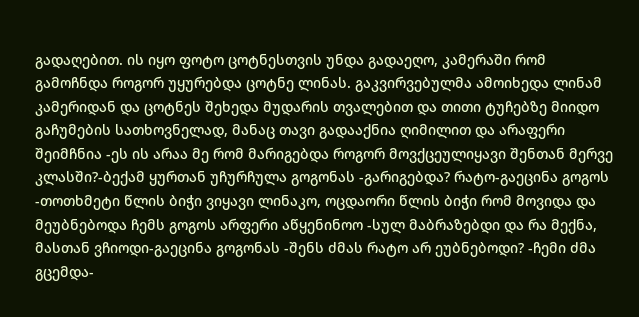გადაღებით. ის იყო ფოტო ცოტნესთვის უნდა გადაეღო, კამერაში რომ გამოჩნდა როგორ უყურებდა ცოტნე ლინას. გაკვირვებულმა ამოიხედა ლინამ კამერიდან და ცოტნეს შეხედა მუდარის თვალებით და თითი ტუჩებზე მიიდო გაჩუმების სათხოვნელად, მანაც თავი გადააქნია ღიმილით და არაფერი შეიმჩნია -ეს ის არაა მე რომ მარიგებდა როგორ მოვქცეულიყავი შენთან მერვე კლასში?-ბექამ ყურთან უჩურჩულა გოგონას -გარიგებდა? რატო-გაეცინა გოგოს -თოთხმეტი წლის ბიჭი ვიყავი ლინაკო, ოცდაორი წლის ბიჭი რომ მოვიდა და მეუბნებოდა ჩემს გოგოს არფერი აწყენინოო -სულ მაბრაზებდი და რა მექნა, მასთან ვჩიოდი-გაეცინა გოგონას -შენს ძმას რატო არ ეუბნებოდი? -ჩემი ძმა გცემდა-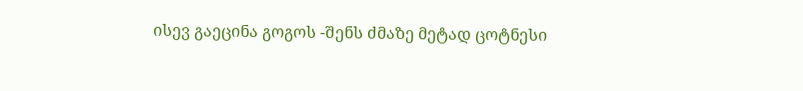ისევ გაეცინა გოგოს -შენს ძმაზე მეტად ცოტნესი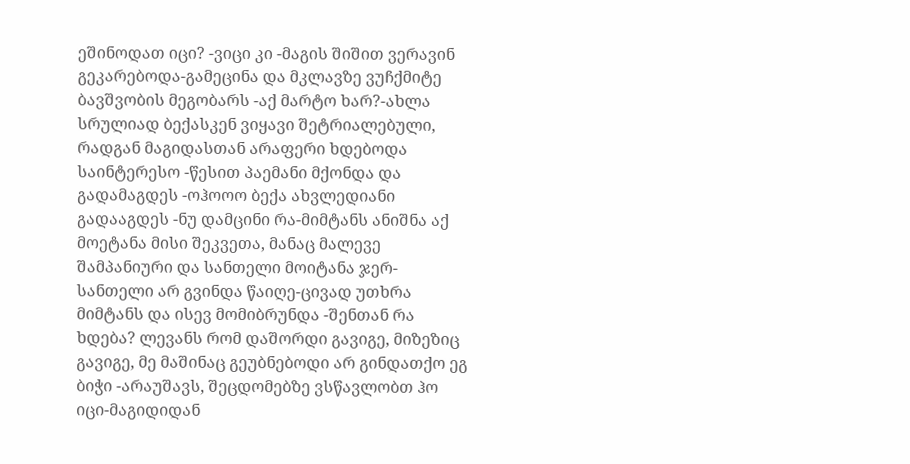ეშინოდათ იცი? -ვიცი კი -მაგის შიშით ვერავინ გეკარებოდა-გამეცინა და მკლავზე ვუჩქმიტე ბავშვობის მეგობარს -აქ მარტო ხარ?-ახლა სრულიად ბექასკენ ვიყავი შეტრიალებული, რადგან მაგიდასთან არაფერი ხდებოდა საინტერესო -წესით პაემანი მქონდა და გადამაგდეს -ოჰოოო ბექა ახვლედიანი გადააგდეს -ნუ დამცინი რა-მიმტანს ანიშნა აქ მოეტანა მისი შეკვეთა, მანაც მალევე შამპანიური და სანთელი მოიტანა ჯერ-სანთელი არ გვინდა წაიღე-ცივად უთხრა მიმტანს და ისევ მომიბრუნდა -შენთან რა ხდება? ლევანს რომ დაშორდი გავიგე, მიზეზიც გავიგე, მე მაშინაც გეუბნებოდი არ გინდათქო ეგ ბიჭი -არაუშავს, შეცდომებზე ვსწავლობთ ჰო იცი-მაგიდიდან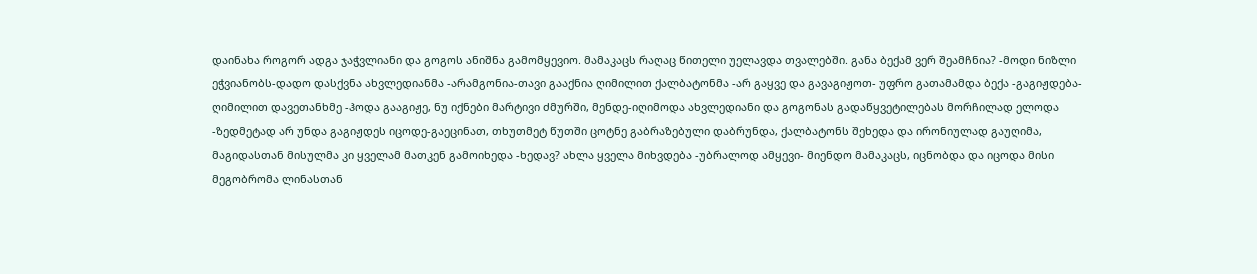დაინახა როგორ ადგა ჯაჭვლიანი და გოგოს ანიშნა გამომყევიო. მამაკაცს რაღაც წითელი უელავდა თვალებში. განა ბექამ ვერ შეამჩნია? -მოდი ნიზლი ეჭვიანობს-დადო დასქვნა ახვლედიანმა -არამგონია-თავი გააქნია ღიმილით ქალბატონმა -არ გაყვე და გავაგიჟოთ- უფრო გათამამდა ბექა -გაგიჟდება- ღიმილით დავეთანხმე -ჰოდა გააგიჟე, ნუ იქნები მარტივი ძმურში, მენდე-იღიმოდა ახვლედიანი და გოგონას გადაწყვეტილებას მორჩილად ელოდა -ზედმეტად არ უნდა გაგიჟდეს იცოდე-გაეცინათ, თხუთმეტ წუთში ცოტნე გაბრაზებული დაბრუნდა, ქალბატონს შეხედა და ირონიულად გაუღიმა, მაგიდასთან მისულმა კი ყველამ მათკენ გამოიხედა -ხედავ? ახლა ყველა მიხვდება -უბრალოდ ამყევი- მიენდო მამაკაცს, იცნობდა და იცოდა მისი მეგობრომა ლინასთან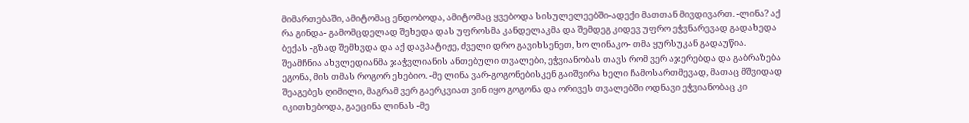მიმართებაში, ამიტომაც ენდობოდა, ამიტომაც ყვებოდა სისულელეებში-ადექი მათთან მივდივართ. -ლინა? აქ რა გინდა- გამომცდელად შეხედა დას უფროსმა კანდელაკმა და შემდეგ კიდევ უფრო ეჭვნარევად გადახედა ბექას -გზად შემხვდა და აქ დავპატიჟე, ძველი დრო გავიხსენეთ, ხო ლინაკო- თმა ყურსუკან გადაუწია. შეამჩნია ახვლედიანმა ჯაჭვლიანის ანთებული თვალები, ეჭვიანობას თავს რომ ვერ აჯერებდა და გაბრაზება ეგონა, მის თმას როგორ ეხებიო. -მე ლინა ვარ-გოგონებისკენ გაიშვირა ხელი ჩამოსართმევად, მათაც მშვიდად შეაგებეს ღიმილი, მაგრამ ვერ გაერკვიათ ვინ იყო გოგონა და ორივეს თვალებში ოდნავი ეჭვიანობაც კი იკითხებოდა, გაეცინა ლინას -მე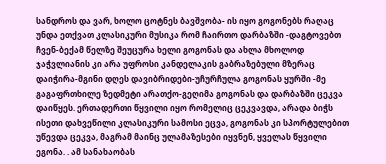სანდროს და ვარ, ხოლო ცოტნეს ბავშვობა- ის იყო გოგონებს რაღაც უნდა ეთქვათ კლასიკური მუსიკა რომ ჩაირთო დარბაზში -დაგტოვებთ ჩვენ-ბექამ წელზე შეუცურა ხელი გოგონას და ახლა მხოლოდ ჯაჭვლიანის კი არა უფროსი კანდელაკის გაბრაზებული მზერაც დაიჭირა-მგინი დღეს დავიბრიდები-უჩურჩულა გოგონას ყურში -მე გაგაფრთხილე ზედმეტი არათქო-გეღიმა გოგონას და დარბაზში ცეკვა დაიწყეს. ერთადერთი წყვილი იყო რომელიც ცეკვავდა, არადა ბიჭს ისეთი დახვეწილი კლასიკური სამოსი ეცვა, გოგონას კი სპორტულებით უწევდა ცეკვა, მაგრამ მაინც ულამაზესები იყვნენ, ყველას წყვილი ეგონა. . ამ სანახაობას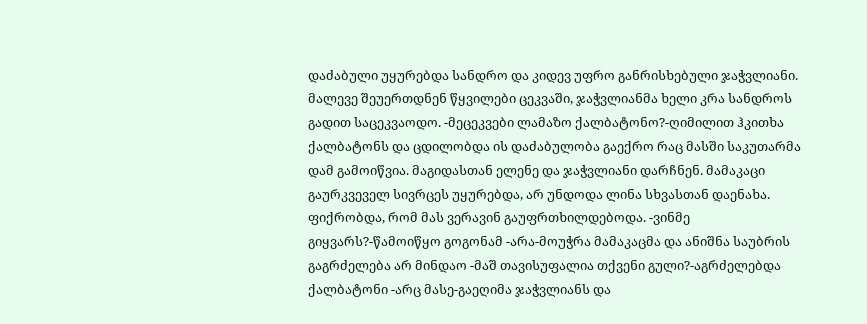დაძაბული უყურებდა სანდრო და კიდევ უფრო განრისხებული ჯაჭვლიანი. მალევე შეუერთდნენ წყვილები ცეკვაში, ჯაჭვლიანმა ხელი კრა სანდროს გადით საცეკვაოდო. -მეცეკვები ლამაზო ქალბატონო?-ღიმილით ჰკითხა ქალბატონს და ცდილობდა ის დაძაბულობა გაექრო რაც მასში საკუთარმა დამ გამოიწვია. მაგიდასთან ელენე და ჯაჭვლიანი დარჩნენ. მამაკაცი გაურკვეველ სივრცეს უყურებდა, არ უნდოდა ლინა სხვასთან დაენახა. ფიქრობდა, რომ მას ვერავინ გაუფრთხილდებოდა. -ვინმე გიყვარს?-წამოიწყო გოგონამ -არა-მოუჭრა მამაკაცმა და ანიშნა საუბრის გაგრძელება არ მინდაო -მაშ თავისუფალია თქვენი გული?-აგრძელებდა ქალბატონი -არც მასე-გაეღიმა ჯაჭვლიანს და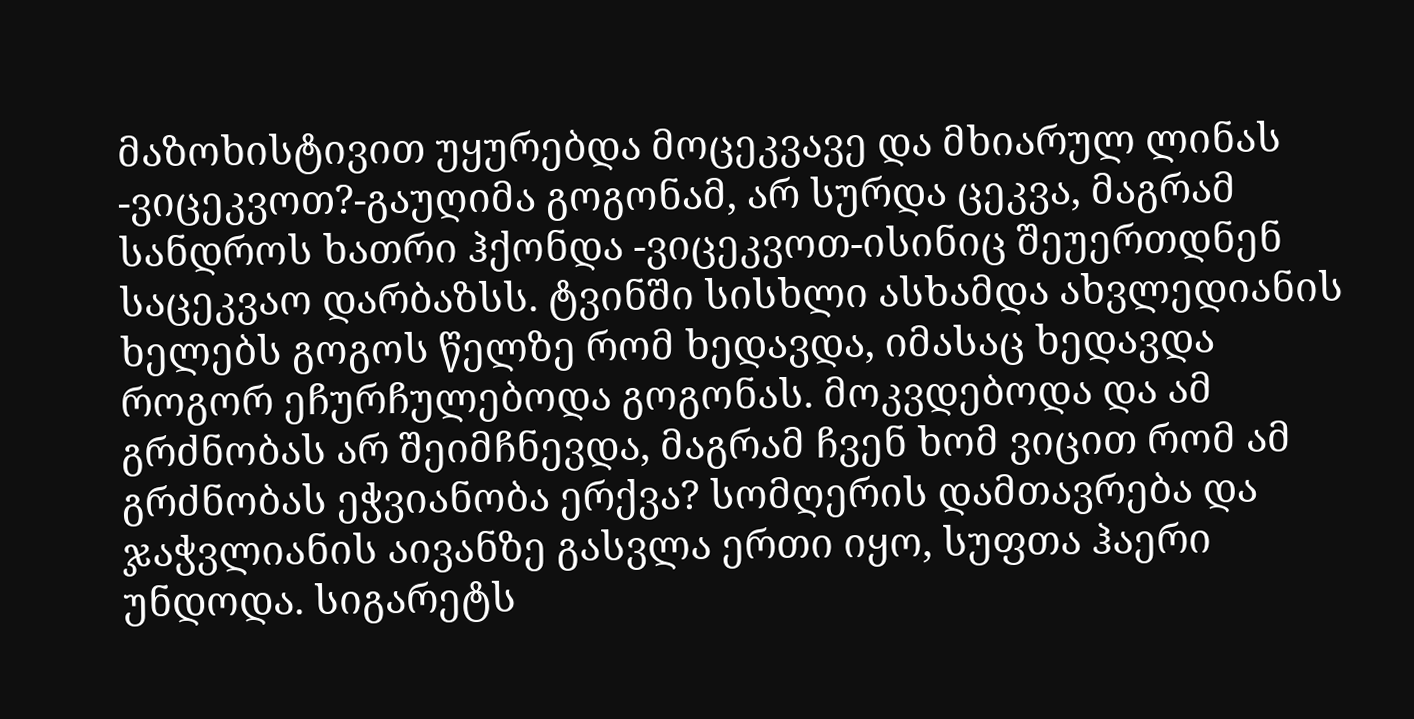მაზოხისტივით უყურებდა მოცეკვავე და მხიარულ ლინას -ვიცეკვოთ?-გაუღიმა გოგონამ, არ სურდა ცეკვა, მაგრამ სანდროს ხათრი ჰქონდა -ვიცეკვოთ-ისინიც შეუერთდნენ საცეკვაო დარბაზსს. ტვინში სისხლი ასხამდა ახვლედიანის ხელებს გოგოს წელზე რომ ხედავდა, იმასაც ხედავდა როგორ ეჩურჩულებოდა გოგონას. მოკვდებოდა და ამ გრძნობას არ შეიმჩნევდა, მაგრამ ჩვენ ხომ ვიცით რომ ამ გრძნობას ეჭვიანობა ერქვა? სომღერის დამთავრება და ჯაჭვლიანის აივანზე გასვლა ერთი იყო, სუფთა ჰაერი უნდოდა. სიგარეტს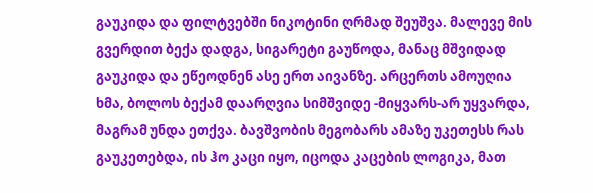გაუკიდა და ფილტვებში ნიკოტინი ღრმად შეუშვა. მალევე მის გვერდით ბექა დადგა, სიგარეტი გაუწოდა, მანაც მშვიდად გაუკიდა და ეწეოდნენ ასე ერთ აივანზე. არცერთს ამოუღია ხმა, ბოლოს ბექამ დაარღვია სიმშვიდე -მიყვარს-არ უყვარდა, მაგრამ უნდა ეთქვა. ბავშვობის მეგობარს ამაზე უკეთესს რას გაუკეთებდა, ის ჰო კაცი იყო, იცოდა კაცების ლოგიკა, მათ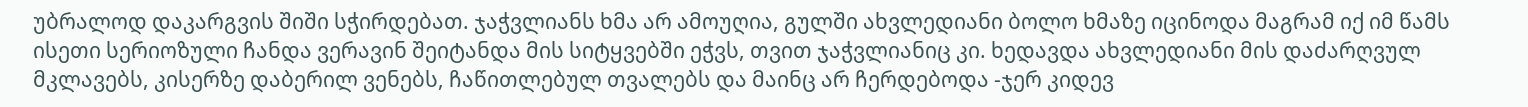უბრალოდ დაკარგვის შიში სჭირდებათ. ჯაჭვლიანს ხმა არ ამოუღია, გულში ახვლედიანი ბოლო ხმაზე იცინოდა მაგრამ იქ იმ წამს ისეთი სერიოზული ჩანდა ვერავინ შეიტანდა მის სიტყვებში ეჭვს, თვით ჯაჭვლიანიც კი. ხედავდა ახვლედიანი მის დაძარღვულ მკლავებს, კისერზე დაბერილ ვენებს, ჩაწითლებულ თვალებს და მაინც არ ჩერდებოდა -ჯერ კიდევ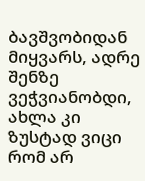ბავშვობიდან მიყვარს, ადრე შენზე ვეჭვიანობდი, ახლა კი ზუსტად ვიცი რომ არ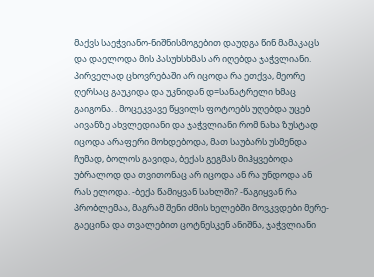მაქვს საეჭვიანო-ნიშნისმოგებით დაუდგა წინ მამაკაცს და დაელოდა მის პასუხსხმას არ იღებდა ჯაჭვლიანი. პირველად ცხოვრებაში არ იცოდა რა ეთქვა, მეორე ღერსაც გაუკიდა და უკნიდან დ=სანატრელი ხმაც გაიგონა. . მოცეკვავე წყვილს ფოტოებს უღებდა უცებ აივანზე ახვლედიანი და ჯაჭვლიანი რომ ნახა ზუსტად იცოდა არაფერი მოხდებოდა, მათ საუბარს უსმენდა ჩუმად, ბოლოს გავიდა, ბექას გეგმას მიჰყვებოდა უბრალოდ და თვითონაც არ იცოდა ან რა უნდოდა ან რას ელოდა. -ბექა წამიყვან სახლში? -წაგიყვან რა პრობლემაა, მაგრამ შენი ძმის ხელებში მოვკვდები მერე-გაეცინა და თვალებით ცოტნესკენ ანიშნა, ჯაჭვლიანი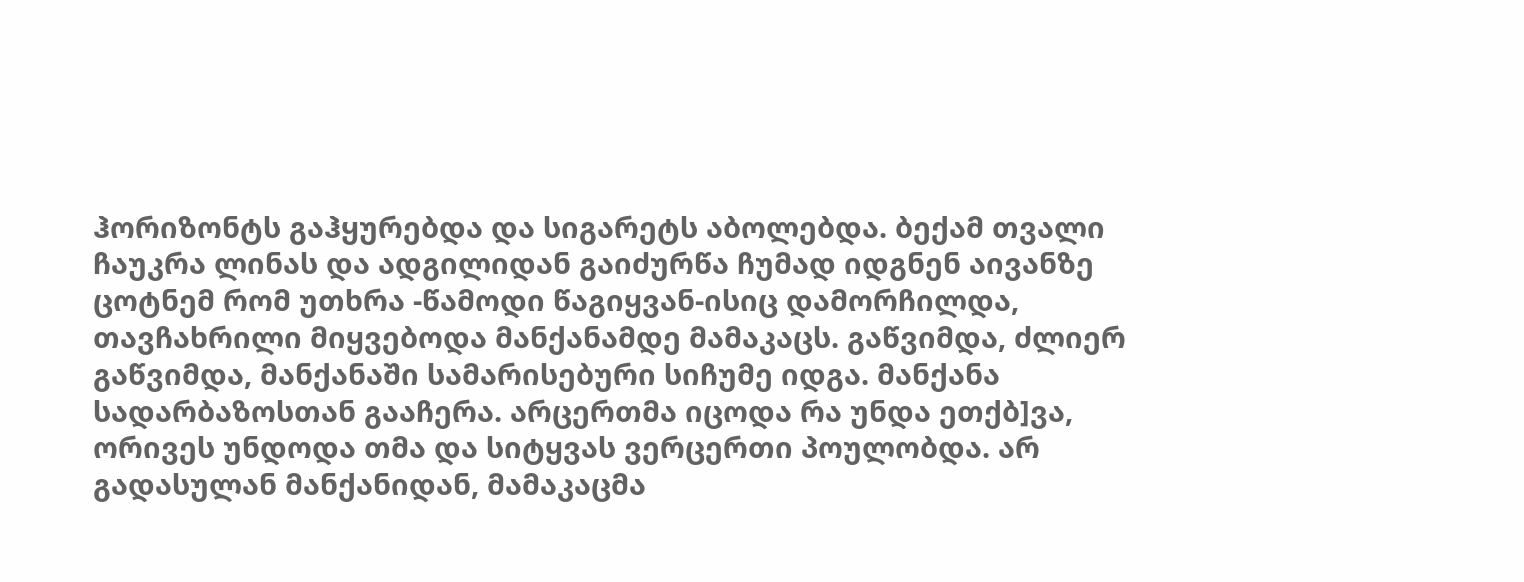ჰორიზონტს გაჰყურებდა და სიგარეტს აბოლებდა. ბექამ თვალი ჩაუკრა ლინას და ადგილიდან გაიძურწა ჩუმად იდგნენ აივანზე ცოტნემ რომ უთხრა -წამოდი წაგიყვან-ისიც დამორჩილდა, თავჩახრილი მიყვებოდა მანქანამდე მამაკაცს. გაწვიმდა, ძლიერ გაწვიმდა, მანქანაში სამარისებური სიჩუმე იდგა. მანქანა სადარბაზოსთან გააჩერა. არცერთმა იცოდა რა უნდა ეთქბ]ვა, ორივეს უნდოდა თმა და სიტყვას ვერცერთი პოულობდა. არ გადასულან მანქანიდან, მამაკაცმა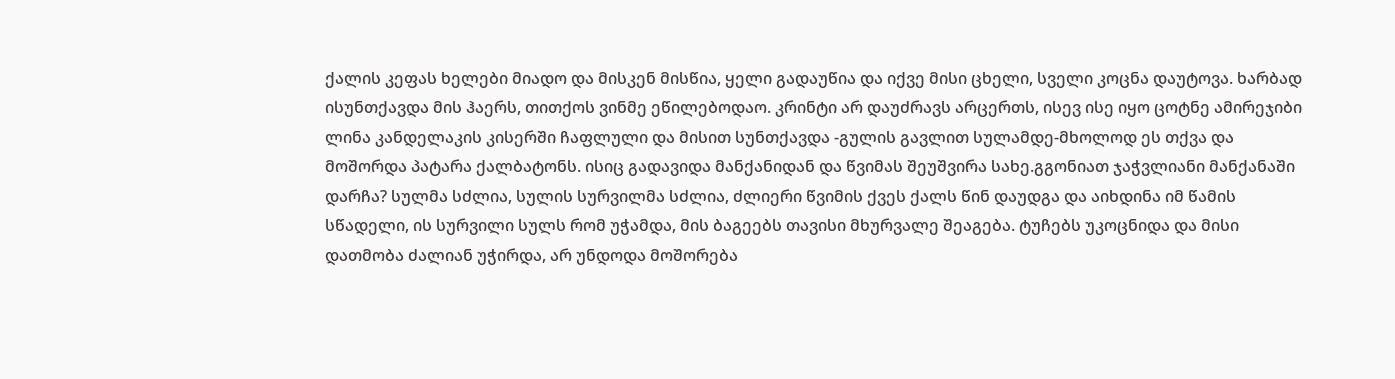ქალის კეფას ხელები მიადო და მისკენ მისწია, ყელი გადაუწია და იქვე მისი ცხელი, სველი კოცნა დაუტოვა. ხარბად ისუნთქავდა მის ჰაერს, თითქოს ვინმე ეწილებოდაო. კრინტი არ დაუძრავს არცერთს, ისევ ისე იყო ცოტნე ამირეჯიბი ლინა კანდელაკის კისერში ჩაფლული და მისით სუნთქავდა -გულის გავლით სულამდე-მხოლოდ ეს თქვა და მოშორდა პატარა ქალბატონს. ისიც გადავიდა მანქანიდან და წვიმას შეუშვირა სახე.გგონიათ ჯაჭვლიანი მანქანაში დარჩა? სულმა სძლია, სულის სურვილმა სძლია, ძლიერი წვიმის ქვეს ქალს წინ დაუდგა და აიხდინა იმ წამის სწადელი, ის სურვილი სულს რომ უჭამდა, მის ბაგეებს თავისი მხურვალე შეაგება. ტუჩებს უკოცნიდა და მისი დათმობა ძალიან უჭირდა, არ უნდოდა მოშორება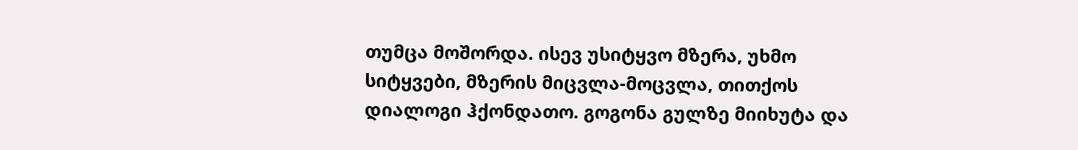თუმცა მოშორდა. ისევ უსიტყვო მზერა, უხმო სიტყვები, მზერის მიცვლა-მოცვლა, თითქოს დიალოგი ჰქონდათო. გოგონა გულზე მიიხუტა და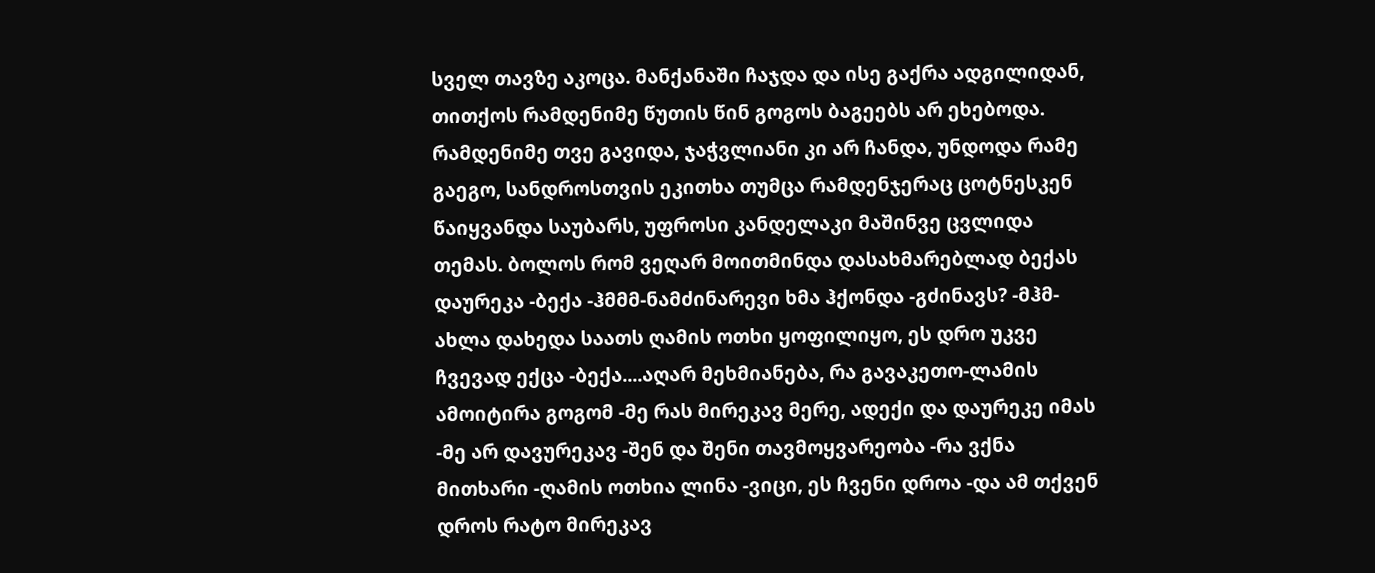სველ თავზე აკოცა. მანქანაში ჩაჯდა და ისე გაქრა ადგილიდან, თითქოს რამდენიმე წუთის წინ გოგოს ბაგეებს არ ეხებოდა. რამდენიმე თვე გავიდა, ჯაჭვლიანი კი არ ჩანდა, უნდოდა რამე გაეგო, სანდროსთვის ეკითხა თუმცა რამდენჯერაც ცოტნესკენ წაიყვანდა საუბარს, უფროსი კანდელაკი მაშინვე ცვლიდა თემას. ბოლოს რომ ვეღარ მოითმინდა დასახმარებლად ბექას დაურეკა -ბექა -ჰმმმ-ნამძინარევი ხმა ჰქონდა -გძინავს? -მჰმ-ახლა დახედა საათს ღამის ოთხი ყოფილიყო, ეს დრო უკვე ჩვევად ექცა -ბექა....აღარ მეხმიანება, რა გავაკეთო-ლამის ამოიტირა გოგომ -მე რას მირეკავ მერე, ადექი და დაურეკე იმას -მე არ დავურეკავ -შენ და შენი თავმოყვარეობა -რა ვქნა მითხარი -ღამის ოთხია ლინა -ვიცი, ეს ჩვენი დროა -და ამ თქვენ დროს რატო მირეკავ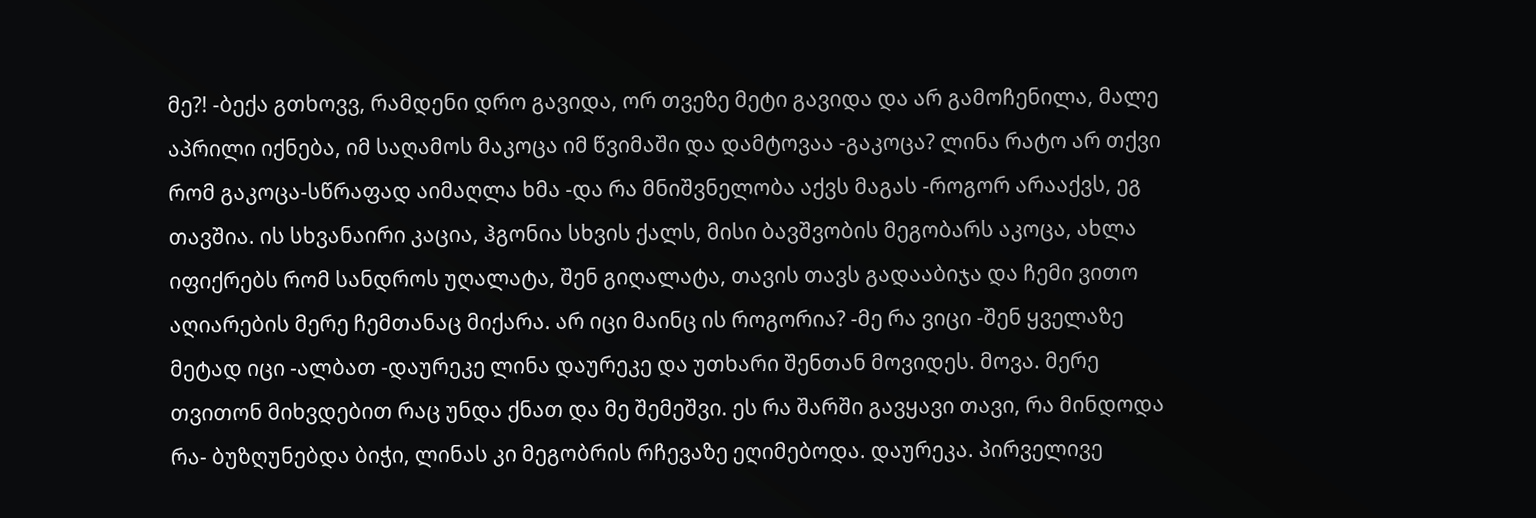მე?! -ბექა გთხოვვ, რამდენი დრო გავიდა, ორ თვეზე მეტი გავიდა და არ გამოჩენილა, მალე აპრილი იქნება, იმ საღამოს მაკოცა იმ წვიმაში და დამტოვაა -გაკოცა? ლინა რატო არ თქვი რომ გაკოცა-სწრაფად აიმაღლა ხმა -და რა მნიშვნელობა აქვს მაგას -როგორ არააქვს, ეგ თავშია. ის სხვანაირი კაცია, ჰგონია სხვის ქალს, მისი ბავშვობის მეგობარს აკოცა, ახლა იფიქრებს რომ სანდროს უღალატა, შენ გიღალატა, თავის თავს გადააბიჯა და ჩემი ვითო აღიარების მერე ჩემთანაც მიქარა. არ იცი მაინც ის როგორია? -მე რა ვიცი -შენ ყველაზე მეტად იცი -ალბათ -დაურეკე ლინა დაურეკე და უთხარი შენთან მოვიდეს. მოვა. მერე თვითონ მიხვდებით რაც უნდა ქნათ და მე შემეშვი. ეს რა შარში გავყავი თავი, რა მინდოდა რა- ბუზღუნებდა ბიჭი, ლინას კი მეგობრის რჩევაზე ეღიმებოდა. დაურეკა. პირველივე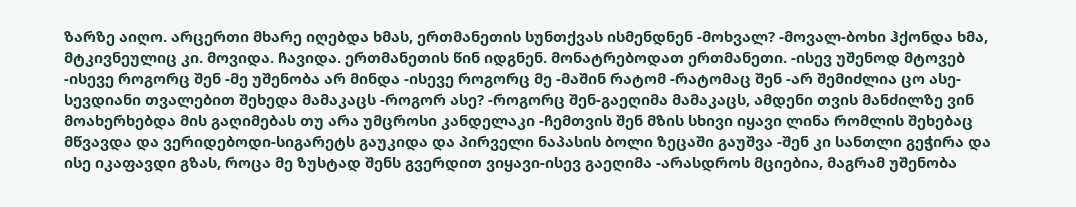ზარზე აიღო. არცერთი მხარე იღებდა ხმას, ერთმანეთის სუნთქვას ისმენდნენ -მოხვალ? -მოვალ-ბოხი ჰქონდა ხმა, მტკივნეულიც კი. მოვიდა. ჩავიდა. ერთმანეთის წინ იდგნენ. მონატრებოდათ ერთმანეთი. -ისევ უშენოდ მტოვებ -ისევე როგორც შენ -მე უშენობა არ მინდა -ისევე როგორც მე -მაშინ რატომ -რატომაც შენ -არ შემიძლია ცო ასე-სევდიანი თვალებით შეხედა მამაკაცს -როგორ ასე? -როგორც შენ-გაეღიმა მამაკაცს, ამდენი თვის მანძილზე ვინ მოახერხებდა მის გაღიმებას თუ არა უმცროსი კანდელაკი -ჩემთვის შენ მზის სხივი იყავი ლინა რომლის შეხებაც მწვავდა და ვერიდებოდი-სიგარეტს გაუკიდა და პირველი ნაპასის ბოლი ზეცაში გაუშვა -შენ კი სანთლი გეჭირა და ისე იკაფავდი გზას, როცა მე ზუსტად შენს გვერდით ვიყავი-ისევ გაეღიმა -არასდროს მციებია, მაგრამ უშენობა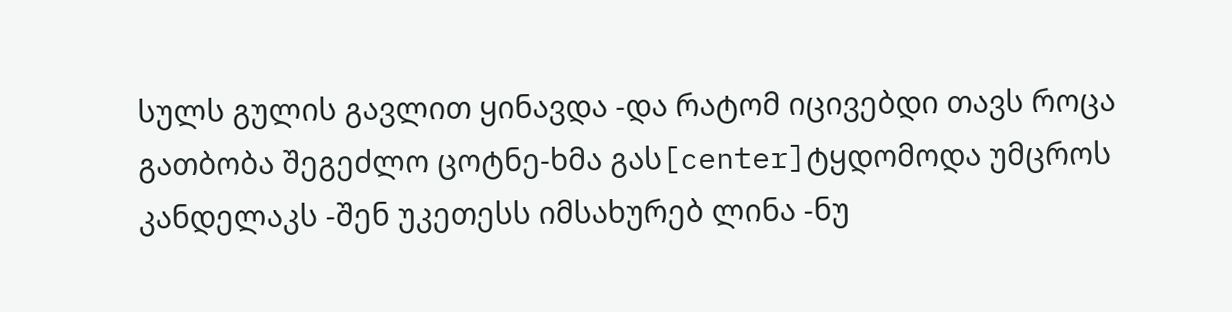სულს გულის გავლით ყინავდა -და რატომ იცივებდი თავს როცა გათბობა შეგეძლო ცოტნე-ხმა გას[center]ტყდომოდა უმცროს კანდელაკს -შენ უკეთესს იმსახურებ ლინა -ნუ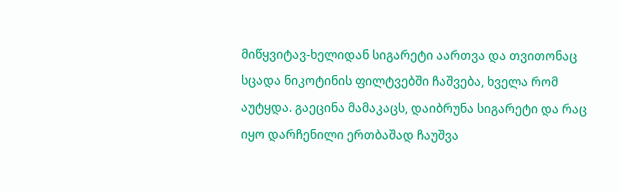მიწყვიტავ-ხელიდან სიგარეტი აართვა და თვითონაც სცადა ნიკოტინის ფილტვებში ჩაშვება, ხველა რომ აუტყდა. გაეცინა მამაკაცს, დაიბრუნა სიგარეტი და რაც იყო დარჩენილი ერთბაშად ჩაუშვა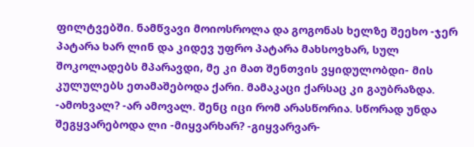ფილტვებში. ნამწვავი მოიოსროლა და გოგონას ხელზე შეეხო -ჯერ პატარა ხარ ლინ და კიდევ უფრო პატარა მახსოვხარ, სულ შოკოლადებს მპარავდი, მე კი მათ შენთვის ვყიდულობდი- მის კულულებს ეთამაშებოდა ქარი. მამაკაცი ქარსაც კი გაუბრაზდა. -ამოხვალ? -არ ამოვალ. შენც იცი რომ არასწორია. სწორად უნდა შეგყვარებოდა ლი -მიყვარხარ? -გიყვარვარ-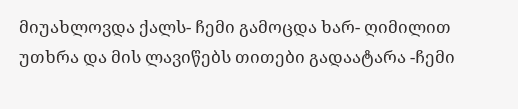მიუახლოვდა ქალს- ჩემი გამოცდა ხარ- ღიმილით უთხრა და მის ლავიწებს თითები გადაატარა -ჩემი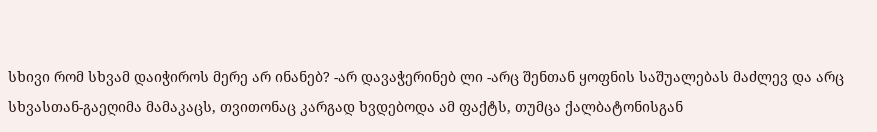სხივი რომ სხვამ დაიჭიროს მერე არ ინანებ? -არ დავაჭერინებ ლი -არც შენთან ყოფნის საშუალებას მაძლევ და არც სხვასთან-გაეღიმა მამაკაცს, თვითონაც კარგად ხვდებოდა ამ ფაქტს, თუმცა ქალბატონისგან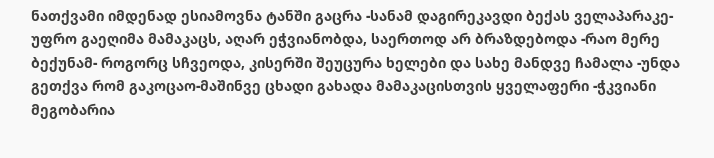ნათქვამი იმდენად ესიამოვნა ტანში გაცრა -სანამ დაგირეკავდი ბექას ველაპარაკე-უფრო გაეღიმა მამაკაცს, აღარ ეჭვიანობდა, საერთოდ არ ბრაზდებოდა -რაო მერე ბექუნამ- როგორც სჩვეოდა, კისერში შეუცურა ხელები და სახე მანდვე ჩამალა -უნდა გეთქვა რომ გაკოცაო-მაშინვე ცხადი გახადა მამაკაცისთვის ყველაფერი -ჭკვიანი მეგობარია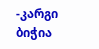-კარგი ბიჭია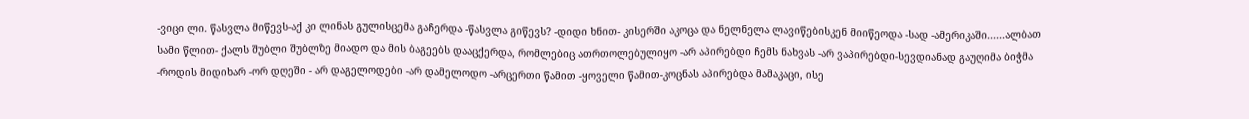-ვიცი ლი. წასვლა მიწევს-აქ კი ლინას გულისცემა გაჩერდა -წასვლა გიწევს? -დიდი ხნით- კისერში აკოცა და ნელნელა ლავიწებისკენ მიიწეოდა -სად -ამერიკაში......ალბათ სამი წლით- ქალს შუბლი შუბლზე მიადო და მის ბაგეებს დააცქერდა, რომლებიც ათრთოლებულიყო -არ აპირებდი ჩემს ნახვას -არ ვაპირებდი-სევდიანად გაუღიმა ბიჭმა -როდის მიდიხარ -ორ დღეში - არ დაგელოდები -არ დამელოდო -არცერთი წამით -ყოველი წამით-კოცნას აპირებდა მამაკაცი, ისე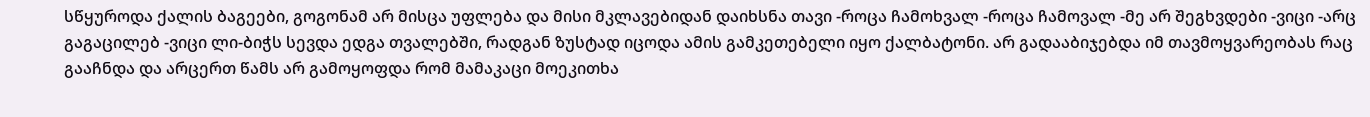სწყუროდა ქალის ბაგეები, გოგონამ არ მისცა უფლება და მისი მკლავებიდან დაიხსნა თავი -როცა ჩამოხვალ -როცა ჩამოვალ -მე არ შეგხვდები -ვიცი -არც გაგაცილებ -ვიცი ლი-ბიჭს სევდა ედგა თვალებში, რადგან ზუსტად იცოდა ამის გამკეთებელი იყო ქალბატონი. არ გადააბიჯებდა იმ თავმოყვარეობას რაც გააჩნდა და არცერთ წამს არ გამოყოფდა რომ მამაკაცი მოეკითხა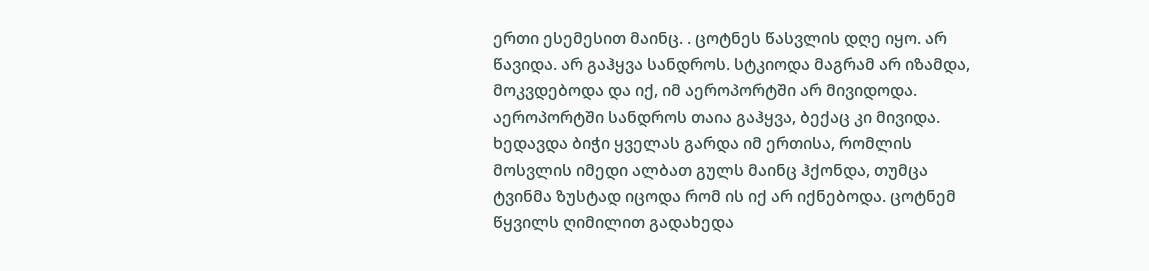ერთი ესემესით მაინც. . ცოტნეს წასვლის დღე იყო. არ წავიდა. არ გაჰყვა სანდროს. სტკიოდა მაგრამ არ იზამდა, მოკვდებოდა და იქ, იმ აეროპორტში არ მივიდოდა. აეროპორტში სანდროს თაია გაჰყვა, ბექაც კი მივიდა. ხედავდა ბიჭი ყველას გარდა იმ ერთისა, რომლის მოსვლის იმედი ალბათ გულს მაინც ჰქონდა, თუმცა ტვინმა ზუსტად იცოდა რომ ის იქ არ იქნებოდა. ცოტნემ წყვილს ღიმილით გადახედა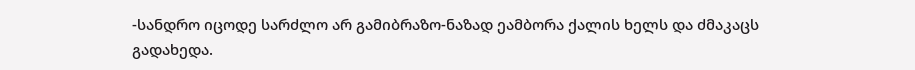-სანდრო იცოდე სარძლო არ გამიბრაზო-ნაზად ეამბორა ქალის ხელს და ძმაკაცს გადახედა.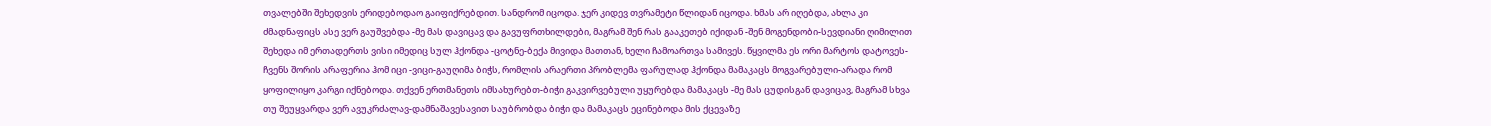თვალებში შეხედვის ერიდებოდაო გაიფიქრებდით. სანდრომ იცოდა. ჯერ კიდევ თვრამეტი წლიდან იცოდა. ხმას არ იღებდა, ახლა კი ძმადნაფიცს ასე ვერ გაუშვებდა -მე მას დავიცავ და გავუფრთხილდები, მაგრამ შენ რას გააკეთებ იქიდან -შენ მოგენდობი-სევდიანი ღიმილით შეხედა იმ ერთადერთს ვისი იმედიც სულ ჰქონდა -ცოტნე-ბექა მივიდა მათთან, ხელი ჩამოართვა სამივეს. წყვილმა ეს ორი მარტოს დატოვეს-ჩვენს შორის არაფერია ჰომ იცი -ვიცი-გაუღიმა ბიჭს, რომლის არაერთი პრობლემა ფარულად ჰქონდა მამაკაცს მოგვარებული-არადა რომ ყოფილიყო კარგი იქნებოდა. თქვენ ერთმანეთს იმსახურებთ-ბიჭი გაკვირვებული უყურებდა მამაკაცს -მე მას ცუდისგან დავიცავ, მაგრამ სხვა თუ შეუყვარდა ვერ ავუკრძალავ-დამნაშავესავით საუბრობდა ბიჭი და მამაკაცს ეცინებოდა მის ქცევაზე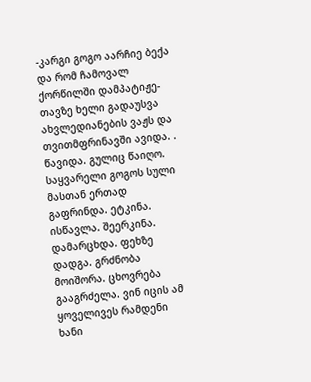-კარგი გოგო აარჩიე ბექა და რომ ჩამოვალ ქორწილში დამპატიჟე-თავზე ხელი გადაუსვა ახვლედიანების ვაჟს და თვითმფრინავში ავიდა. . წავიდა. გულიც წაიღო. საყვარელი გოგოს სული მასთან ერთად გაფრინდა. ეტკინა. ისწავლა. შეერკინა. დამარცხდა. ფეხზე დადგა. გრძნობა მოიშორა. ცხოვრება გააგრძელა. ვინ იცის ამ ყოველივეს რამდენი ხანი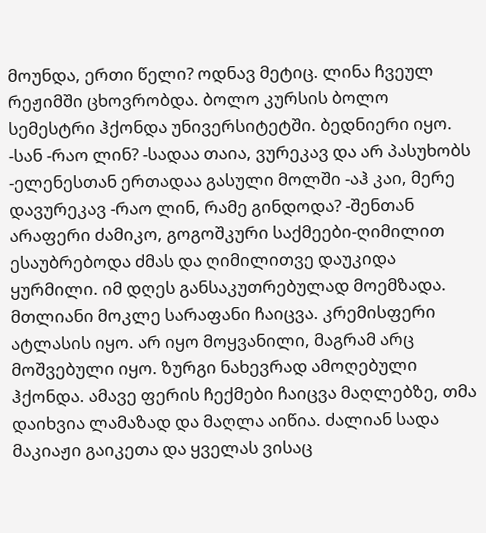მოუნდა, ერთი წელი? ოდნავ მეტიც. ლინა ჩვეულ რეჟიმში ცხოვრობდა. ბოლო კურსის ბოლო სემესტრი ჰქონდა უნივერსიტეტში. ბედნიერი იყო. -სან -რაო ლინ? -სადაა თაია, ვურეკავ და არ პასუხობს -ელენესთან ერთადაა გასული მოლში -აჰ კაი, მერე დავურეკავ -რაო ლინ, რამე გინდოდა? -შენთან არაფერი ძამიკო, გოგოშკური საქმეები-ღიმილით ესაუბრებოდა ძმას და ღიმილითვე დაუკიდა ყურმილი. იმ დღეს განსაკუთრებულად მოემზადა. მთლიანი მოკლე სარაფანი ჩაიცვა. კრემისფერი ატლასის იყო. არ იყო მოყვანილი, მაგრამ არც მოშვებული იყო. ზურგი ნახევრად ამოღებული ჰქონდა. ამავე ფერის ჩექმები ჩაიცვა მაღლებზე, თმა დაიხვია ლამაზად და მაღლა აიწია. ძალიან სადა მაკიაჟი გაიკეთა და ყველას ვისაც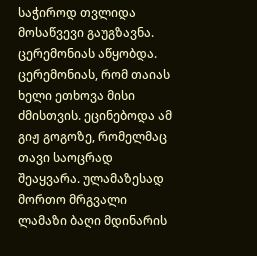საჭიროდ თვლიდა მოსაწვევი გაუგზავნა. ცერემონიას აწყობდა. ცერემონიას, რომ თაიას ხელი ეთხოვა მისი ძმისთვის. ეცინებოდა ამ გიჟ გოგოზე, რომელმაც თავი საოცრად შეაყვარა. ულამაზესად მორთო მრგვალი ლამაზი ბაღი მდინარის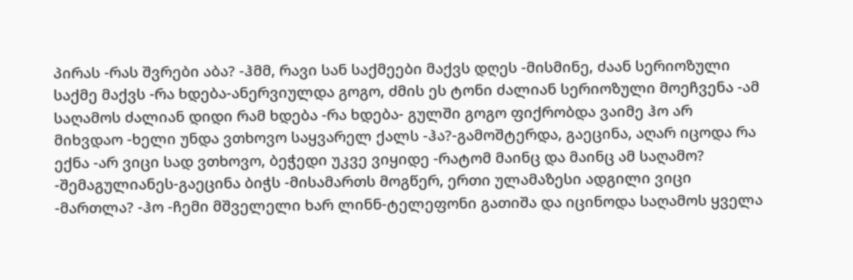პირას -რას შვრები აბა? -ჰმმ, რავი სან საქმეები მაქვს დღეს -მისმინე, ძაან სერიოზული საქმე მაქვს -რა ხდება-ანერვიულდა გოგო, ძმის ეს ტონი ძალიან სერიოზული მოეჩვენა -ამ საღამოს ძალიან დიდი რამ ხდება -რა ხდება- გულში გოგო ფიქრობდა ვაიმე ჰო არ მიხვდაო -ხელი უნდა ვთხოვო საყვარელ ქალს -ჰა?-გამოშტერდა, გაეცინა, აღარ იცოდა რა ექნა -არ ვიცი სად ვთხოვო, ბეჭედი უკვე ვიყიდე -რატომ მაინც და მაინც ამ საღამო? -შემაგულიანეს-გაეცინა ბიჭს -მისამართს მოგწერ, ერთი ულამაზესი ადგილი ვიცი -მართლა? -ჰო -ჩემი მშველელი ხარ ლინნ-ტელეფონი გათიშა და იცინოდა საღამოს ყველა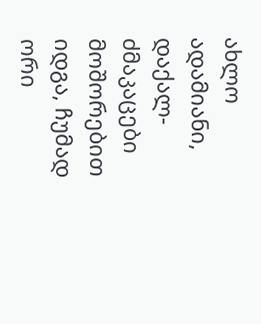ახლო ადამიანი, დაქალ-ძმაკაცები მოშორებით იდგა, ჩუმად ორი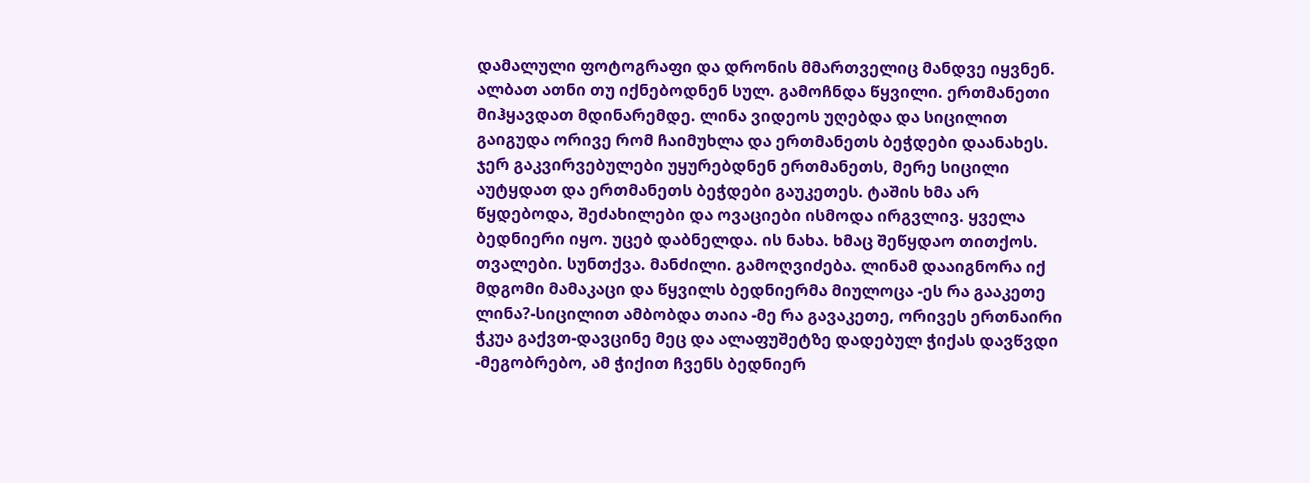დამალული ფოტოგრაფი და დრონის მმართველიც მანდვე იყვნენ. ალბათ ათნი თუ იქნებოდნენ სულ. გამოჩნდა წყვილი. ერთმანეთი მიჰყავდათ მდინარემდე. ლინა ვიდეოს უღებდა და სიცილით გაიგუდა ორივე რომ ჩაიმუხლა და ერთმანეთს ბეჭდები დაანახეს. ჯერ გაკვირვებულები უყურებდნენ ერთმანეთს, მერე სიცილი აუტყდათ და ერთმანეთს ბეჭდები გაუკეთეს. ტაშის ხმა არ წყდებოდა, შეძახილები და ოვაციები ისმოდა ირგვლივ. ყველა ბედნიერი იყო. უცებ დაბნელდა. ის ნახა. ხმაც შეწყდაო თითქოს. თვალები. სუნთქვა. მანძილი. გამოღვიძება. ლინამ დააიგნორა იქ მდგომი მამაკაცი და წყვილს ბედნიერმა მიულოცა -ეს რა გააკეთე ლინა?-სიცილით ამბობდა თაია -მე რა გავაკეთე, ორივეს ერთნაირი ჭკუა გაქვთ-დავცინე მეც და ალაფუშეტზე დადებულ ჭიქას დავწვდი -მეგობრებო, ამ ჭიქით ჩვენს ბედნიერ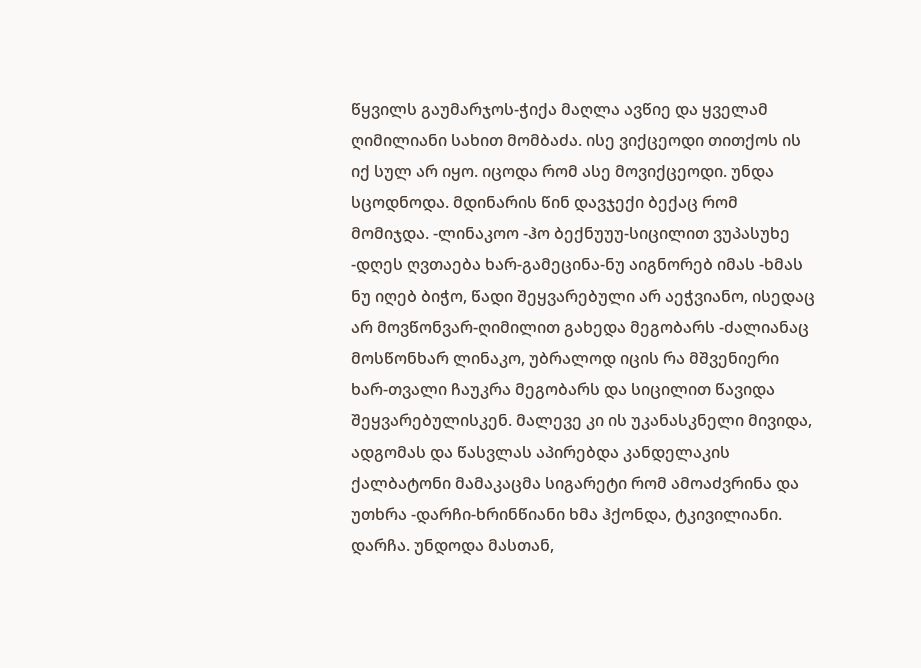წყვილს გაუმარჯოს-ჭიქა მაღლა ავწიე და ყველამ ღიმილიანი სახით მომბაძა. ისე ვიქცეოდი თითქოს ის იქ სულ არ იყო. იცოდა რომ ასე მოვიქცეოდი. უნდა სცოდნოდა. მდინარის წინ დავჯექი ბექაც რომ მომიჯდა. -ლინაკოო -ჰო ბექნუუუ-სიცილით ვუპასუხე -დღეს ღვთაება ხარ-გამეცინა-ნუ აიგნორებ იმას -ხმას ნუ იღებ ბიჭო, წადი შეყვარებული არ აეჭვიანო, ისედაც არ მოვწონვარ-ღიმილით გახედა მეგობარს -ძალიანაც მოსწონხარ ლინაკო, უბრალოდ იცის რა მშვენიერი ხარ-თვალი ჩაუკრა მეგობარს და სიცილით წავიდა შეყვარებულისკენ. მალევე კი ის უკანასკნელი მივიდა, ადგომას და წასვლას აპირებდა კანდელაკის ქალბატონი მამაკაცმა სიგარეტი რომ ამოაძვრინა და უთხრა -დარჩი-ხრინწიანი ხმა ჰქონდა, ტკივილიანი. დარჩა. უნდოდა მასთან,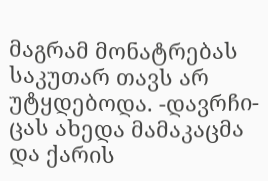მაგრამ მონატრებას საკუთარ თავს არ უტყდებოდა. -დავრჩი-ცას ახედა მამაკაცმა და ქარის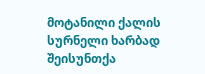მოტანილი ქალის სურნელი ხარბად შეისუნთქა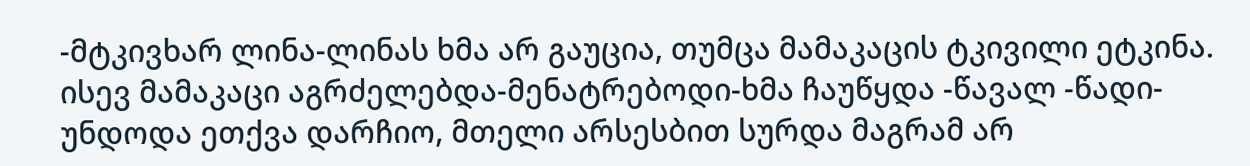-მტკივხარ ლინა-ლინას ხმა არ გაუცია, თუმცა მამაკაცის ტკივილი ეტკინა. ისევ მამაკაცი აგრძელებდა-მენატრებოდი-ხმა ჩაუწყდა -წავალ -წადი-უნდოდა ეთქვა დარჩიო, მთელი არსესბით სურდა მაგრამ არ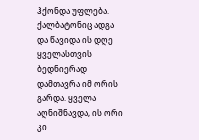ჰქონდა უფლება. ქალბატონიც ადგა და წავიდა ის დღე ყველასთვის ბედნიერად დამთავრა იმ ორის გარდა. ყველა აღნიშნავდა, ის ორი კი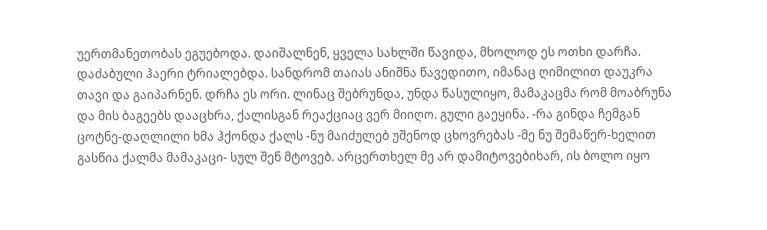უერთმანეთობას ეგუებოდა. დაიშალნენ, ყველა სახლში წავიდა, მხოლოდ ეს ოთხი დარჩა. დაძაბული ჰაერი ტრიალებდა. სანდრომ თაიას ანიშნა წავედითო, იმანაც ღიმილით დაუკრა თავი და გაიპარნენ. დრჩა ეს ორი. ლინაც შებრუნდა, უნდა წასულიყო, მამაკაცმა რომ მოაბრუნა და მის ბაგეებს დააცხრა, ქალისგან რეაქციაც ვერ მიიღო. გული გაეყინა. -რა გინდა ჩემგან ცოტნე-დაღლილი ხმა ჰქონდა ქალს -ნუ მაიძულებ უშენოდ ცხოვრებას -მე ნუ შემაწერ-ხელით გასწია ქალმა მამაკაცი- სულ შენ მტოვებ. არცერთხელ მე არ დამიტოვებიხარ, ის ბოლო იყო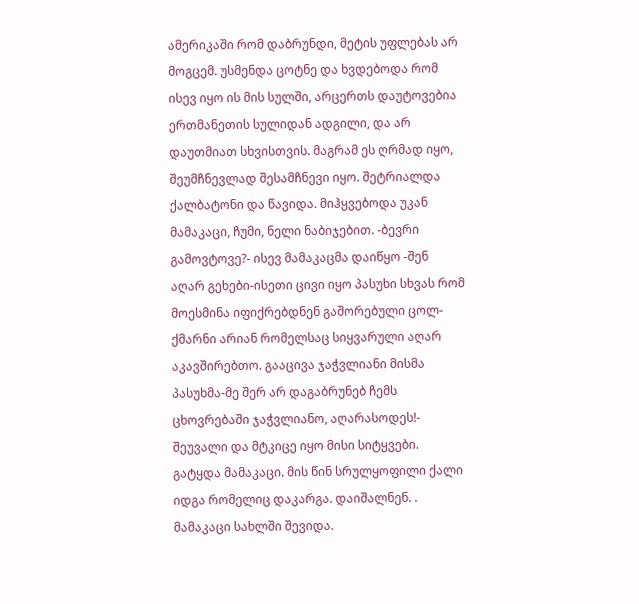ამერიკაში რომ დაბრუნდი, მეტის უფლებას არ მოგცემ. უსმენდა ცოტნე და ხვდებოდა რომ ისევ იყო ის მის სულში, არცერთს დაუტოვებია ერთმანეთის სულიდან ადგილი, და არ დაუთმიათ სხვისთვის. მაგრამ ეს ღრმად იყო, შეუმჩნევლად შესამჩნევი იყო. შეტრიალდა ქალბატონი და წავიდა. მიჰყვებოდა უკან მამაკაცი, ჩუმი, ნელი ნაბიჯებით. -ბევრი გამოვტოვე?- ისევ მამაკაცმა დაიწყო -შენ აღარ გეხები-ისეთი ცივი იყო პასუხი სხვას რომ მოესმინა იფიქრებდნენ გაშორებული ცოლ-ქმარნი არიან რომელსაც სიყვარული აღარ აკავშირებთო. გააცივა ჯაჭვლიანი მისმა პასუხმა-მე შერ არ დაგაბრუნებ ჩემს ცხოვრებაში ჯაჭვლიანო, აღარასოდეს!- შეუვალი და მტკიცე იყო მისი სიტყვები. გატყდა მამაკაცი. მის წინ სრულყოფილი ქალი იდგა რომელიც დაკარგა. დაიშალნენ. . მამაკაცი სახლში შევიდა.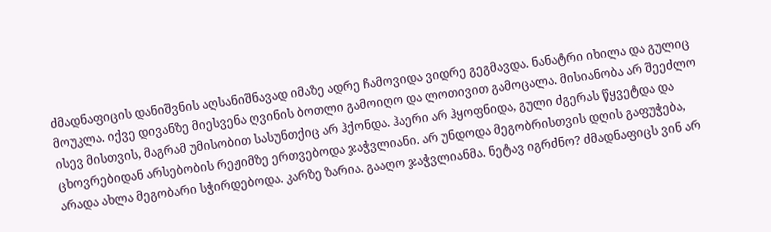ძმადნაფიცის დანიშვნის აღსანიშნავად იმაზე ადრე ჩამოვიდა ვიდრე გეგმავდა. ნანატრი იხილა და გულიც მოუკლა. იქვე დივანზე მიესვენა ღვინის ბოთლი გამოიღო და ლოთივით გამოცალა. მისიანობა არ შეეძლო ისევ მისთვის, მაგრამ უმისობით სასუნთქიც არ ჰქონდა. ჰაერი არ ჰყოფნიდა, გული ძგერას წყვეტდა და ცხოვრებიდან არსებობის რეჟიმზე ერთვებოდა ჯაჭვლიანი. არ უნდოდა მეგობრისთვის დღის გაფუჭება, არადა ახლა მეგობარი სჭირდებოდა. კარზე ზარია. გააღო ჯაჭვლიანმა. ნეტავ იგრძნო? ძმადნაფიცს ვინ არ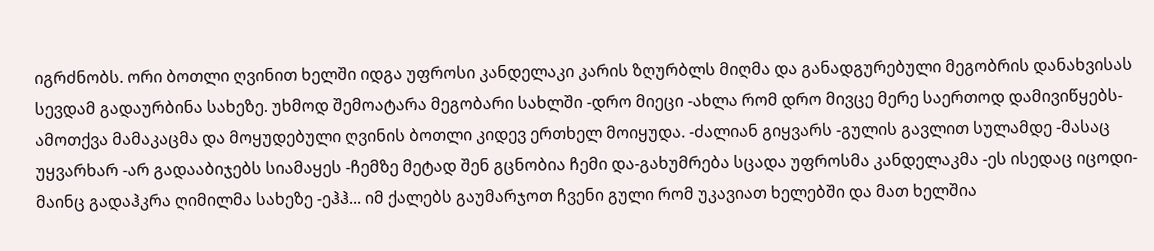იგრძნობს. ორი ბოთლი ღვინით ხელში იდგა უფროსი კანდელაკი კარის ზღურბლს მიღმა და განადგურებული მეგობრის დანახვისას სევდამ გადაურბინა სახეზე. უხმოდ შემოატარა მეგობარი სახლში -დრო მიეცი -ახლა რომ დრო მივცე მერე საერთოდ დამივიწყებს- ამოთქვა მამაკაცმა და მოყუდებული ღვინის ბოთლი კიდევ ერთხელ მოიყუდა. -ძალიან გიყვარს -გულის გავლით სულამდე -მასაც უყვარხარ -არ გადააბიჯებს სიამაყეს -ჩემზე მეტად შენ გცნობია ჩემი და-გახუმრება სცადა უფროსმა კანდელაკმა -ეს ისედაც იცოდი-მაინც გადაჰკრა ღიმილმა სახეზე -ეჰჰ... იმ ქალებს გაუმარჯოთ ჩვენი გული რომ უკავიათ ხელებში და მათ ხელშია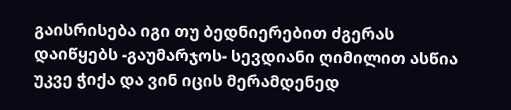გაისრისება იგი თუ ბედნიერებით ძგერას დაიწყებს -გაუმარჯოს- სევდიანი ღიმილით ასწია უკვე ჭიქა და ვინ იცის მერამდენედ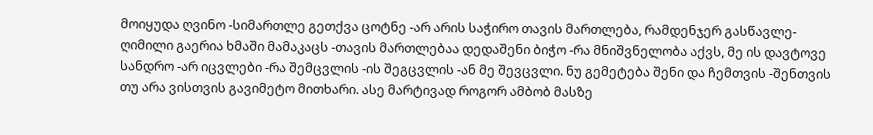მოიყუდა ღვინო -სიმართლე გეთქვა ცოტნე -არ არის საჭირო თავის მართლება, რამდენჯერ გასწავლე- ღიმილი გაერია ხმაში მამაკაცს -თავის მართლებაა დედაშენი ბიჭო -რა მნიშვნელობა აქვს, მე ის დავტოვე სანდრო -არ იცვლები -რა შემცვლის -ის შეგცვლის -ან მე შევცვლი. ნუ გემეტება შენი და ჩემთვის -შენთვის თუ არა ვისთვის გავიმეტო მითხარი. ასე მარტივად როგორ ამბობ მასზე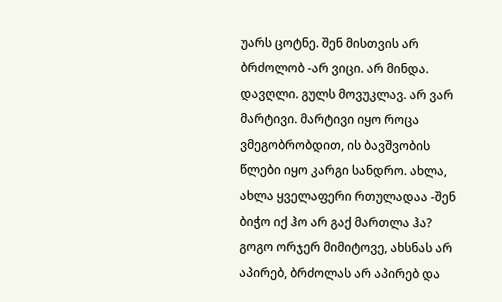უარს ცოტნე. შენ მისთვის არ ბრძოლობ -არ ვიცი. არ მინდა. დავღლი. გულს მოვუკლავ. არ ვარ მარტივი. მარტივი იყო როცა ვმეგობრობდით, ის ბავშვობის წლები იყო კარგი სანდრო. ახლა, ახლა ყველაფერი რთულადაა -შენ ბიჭო იქ ჰო არ გაქ მართლა ჰა? გოგო ორჯერ მიმიტოვე, ახსნას არ აპირებ, ბრძოლას არ აპირებ და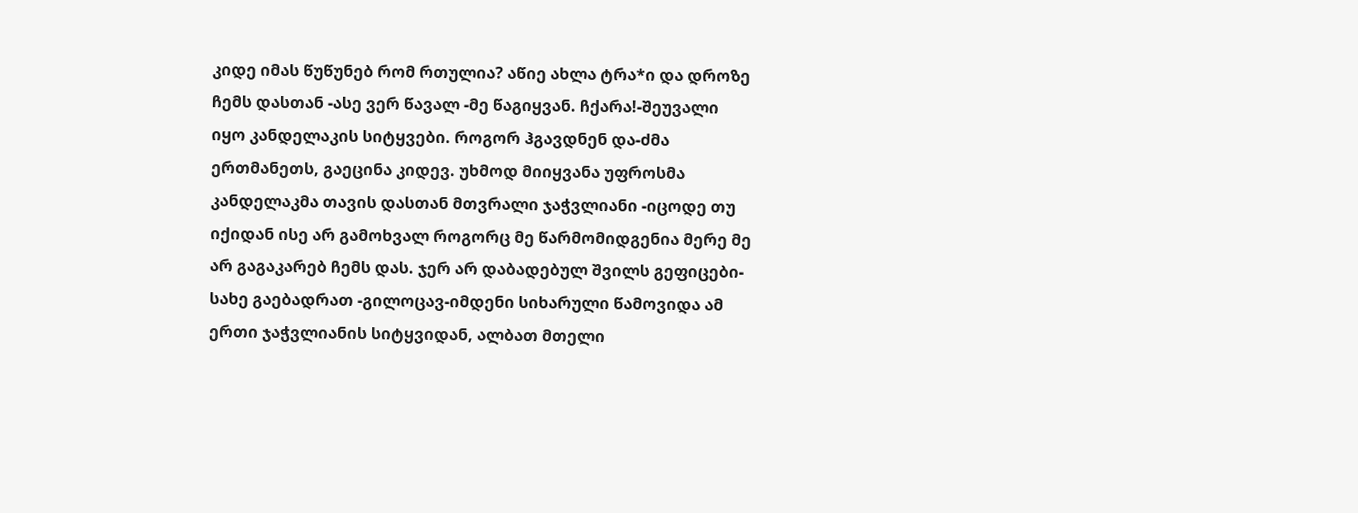კიდე იმას წუწუნებ რომ რთულია? აწიე ახლა ტრა*ი და დროზე ჩემს დასთან -ასე ვერ წავალ -მე წაგიყვან. ჩქარა!-შეუვალი იყო კანდელაკის სიტყვები. როგორ ჰგავდნენ და-ძმა ერთმანეთს, გაეცინა კიდევ. უხმოდ მიიყვანა უფროსმა კანდელაკმა თავის დასთან მთვრალი ჯაჭვლიანი -იცოდე თუ იქიდან ისე არ გამოხვალ როგორც მე წარმომიდგენია მერე მე არ გაგაკარებ ჩემს დას. ჯერ არ დაბადებულ შვილს გეფიცები- სახე გაებადრათ -გილოცავ-იმდენი სიხარული წამოვიდა ამ ერთი ჯაჭვლიანის სიტყვიდან, ალბათ მთელი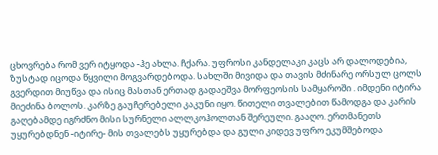ცხოვრება რომ ვერ იტყოდა -ჰე ახლა. ჩქარა. უფროსი კანდელაკი კაცს არ დალოდებია, ზუსტად იცოდა წყვილი მოგვარდებოდა. სახლში მივიდა და თავის მძინარე ორსულ ცოლს გვერდით მიუწვა და ისიც მასთან ერთად გადაეშვა მორფეოსის სამყაროში . იმდენი იტირა მიეძინა ბოლოს. კარზე გაუჩერებელი კაკუნი იყო. წითელი თვალებით წამოდგა და კარის გაღებამდე იგრძნო მისი სურნელი ალლკოჰოლთან შერეული. გააღო. ერთმანეთს უყურებდნენ -იტირე- მის თვალებს უყურებდა და გული კიდევ უფრო ეკუმშებოდა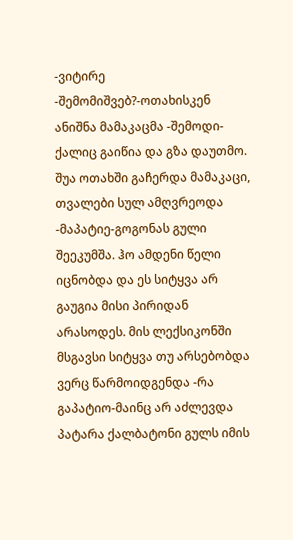-ვიტირე -შემომიშვებ?-ოთახისკენ ანიშნა მამაკაცმა -შემოდი-ქალიც გაიწია და გზა დაუთმო. შუა ოთახში გაჩერდა მამაკაცი, თვალები სულ ამღვრეოდა -მაპატიე-გოგონას გული შეეკუმშა. ჰო ამდენი წელი იცნობდა და ეს სიტყვა არ გაუგია მისი პირიდან არასოდეს. მის ლექსიკონში მსგავსი სიტყვა თუ არსებობდა ვერც წარმოიდგენდა -რა გაპატიო-მაინც არ აძლევდა პატარა ქალბატონი გულს იმის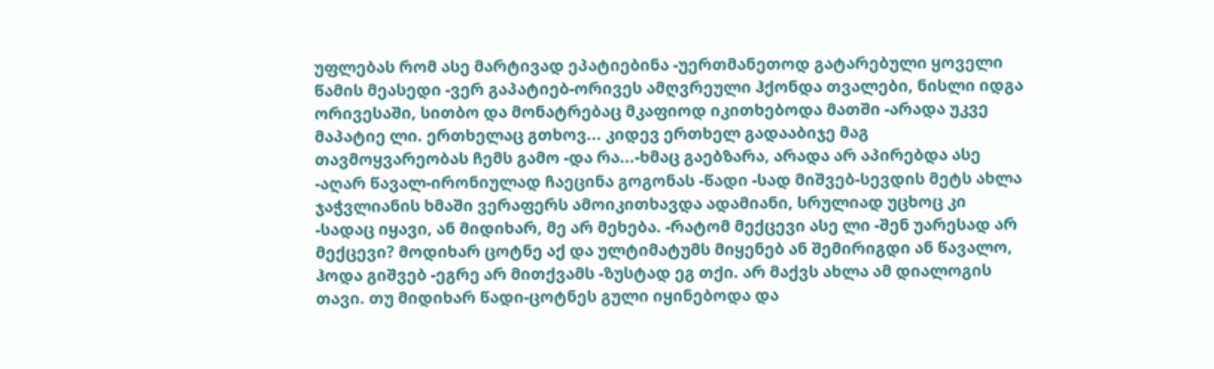უფლებას რომ ასე მარტივად ეპატიებინა -უერთმანეთოდ გატარებული ყოველი წამის მეასედი -ვერ გაპატიებ-ორივეს ამღვრეული ჰქონდა თვალები, ნისლი იდგა ორივესაში, სითბო და მონატრებაც მკაფიოდ იკითხებოდა მათში -არადა უკვე მაპატიე ლი. ერთხელაც გთხოვ... კიდევ ერთხელ გადააბიჯე მაგ თავმოყვარეობას ჩემს გამო -და რა...-ხმაც გაებზარა, არადა არ აპირებდა ასე -აღარ წავალ-ირონიულად ჩაეცინა გოგონას -წადი -სად მიშვებ-სევდის მეტს ახლა ჯაჭვლიანის ხმაში ვერაფერს ამოიკითხავდა ადამიანი, სრულიად უცხოც კი -სადაც იყავი, ან მიდიხარ, მე არ მეხება. -რატომ მექცევი ასე ლი -შენ უარესად არ მექცევი? მოდიხარ ცოტნე აქ და ულტიმატუმს მიყენებ ან შემირიგდი ან წავალო, ჰოდა გიშვებ -ეგრე არ მითქვამს -ზუსტად ეგ თქი. არ მაქვს ახლა ამ დიალოგის თავი. თუ მიდიხარ წადი-ცოტნეს გული იყინებოდა და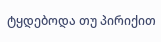ტყდებოდა თუ პირიქით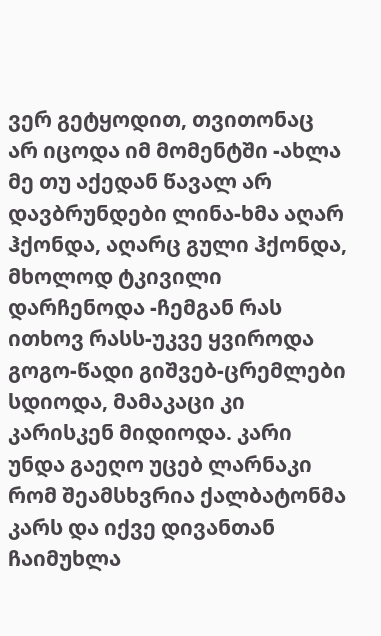ვერ გეტყოდით, თვითონაც არ იცოდა იმ მომენტში -ახლა მე თუ აქედან წავალ არ დავბრუნდები ლინა-ხმა აღარ ჰქონდა, აღარც გული ჰქონდა, მხოლოდ ტკივილი დარჩენოდა -ჩემგან რას ითხოვ რასს-უკვე ყვიროდა გოგო-წადი გიშვებ-ცრემლები სდიოდა, მამაკაცი კი კარისკენ მიდიოდა. კარი უნდა გაეღო უცებ ლარნაკი რომ შეამსხვრია ქალბატონმა კარს და იქვე დივანთან ჩაიმუხლა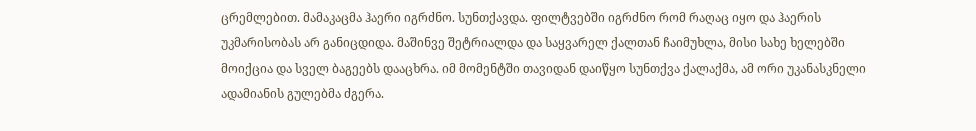ცრემლებით. მამაკაცმა ჰაერი იგრძნო. სუნთქავდა. ფილტვებში იგრძნო რომ რაღაც იყო და ჰაერის უკმარისობას არ განიცდიდა. მაშინვე შეტრიალდა და საყვარელ ქალთან ჩაიმუხლა, მისი სახე ხელებში მოიქცია და სველ ბაგეებს დააცხრა. იმ მომენტში თავიდან დაიწყო სუნთქვა ქალაქმა, ამ ორი უკანასკნელი ადამიანის გულებმა ძგერა.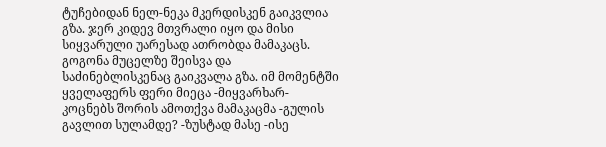ტუჩებიდან ნელ-ნეკა მკერდისკენ გაიკვლია გზა. ჯერ კიდევ მთვრალი იყო და მისი სიყვარული უარესად ათრობდა მამაკაცს. გოგონა მუცელზე შეისვა და საძინებლისკენაც გაიკვალა გზა. იმ მომენტში ყველაფერს ფერი მიეცა -მიყვარხარ-კოცნებს შორის ამოთქვა მამაკაცმა -გულის გავლით სულამდე? -ზუსტად მასე -ისე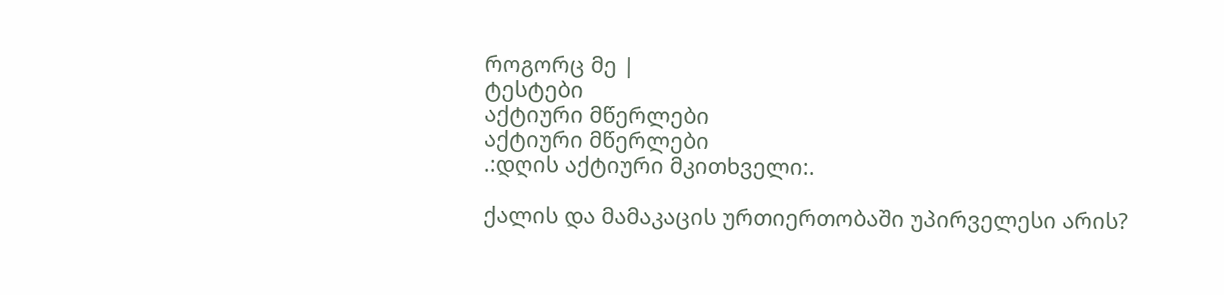როგორც მე |
ტესტები
აქტიური მწერლები
აქტიური მწერლები
.:დღის აქტიური მკითხველი:.

ქალის და მამაკაცის ურთიერთობაში უპირველესი არის?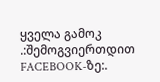ყველა გამოკ
.:შემოგვიერთდით FACEBOOK-ზე:.